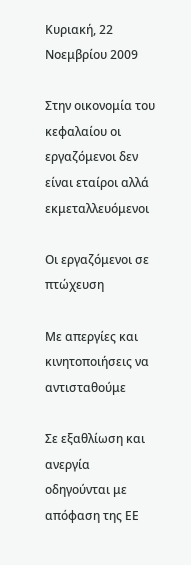Κυριακή, 22 Νοεμβρίου 2009

Στην οικονομία του κεφαλαίου οι εργαζόμενοι δεν είναι εταίροι αλλά εκμεταλλευόμενοι

Οι εργαζόμενοι σε πτώχευση

Με απεργίες και κινητοποιήσεις να αντισταθούμε

Σε εξαθλίωση και ανεργία οδηγούνται με απόφαση της ΕΕ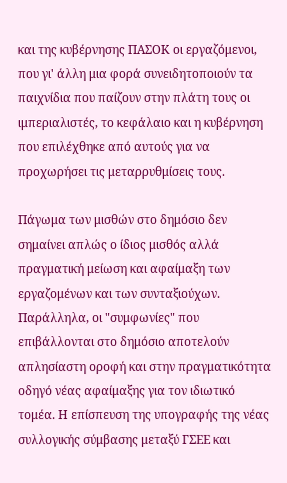και της κυβέρνησης ΠΑΣΟΚ οι εργαζόμενοι, που γι' άλλη μια φορά συνειδητοποιούν τα παιχνίδια που παίζουν στην πλάτη τους οι ιμπεριαλιστές, το κεφάλαιο και η κυβέρνηση που επιλέχθηκε από αυτούς για να προχωρήσει τις μεταρρυθμίσεις τους.

Πάγωμα των μισθών στο δημόσιο δεν σημαίνει απλώς ο ίδιος μισθός αλλά πραγματική μείωση και αφαίμαξη των εργαζομένων και των συνταξιούχων. Παράλληλα, οι "συμφωνίες" που επιβάλλονται στο δημόσιο αποτελούν απλησίαστη οροφή και στην πραγματικότητα οδηγό νέας αφαίμαξης για τον ιδιωτικό τομέα. Η επίσπευση της υπογραφής της νέας συλλογικής σύμβασης μεταξύ ΓΣΕΕ και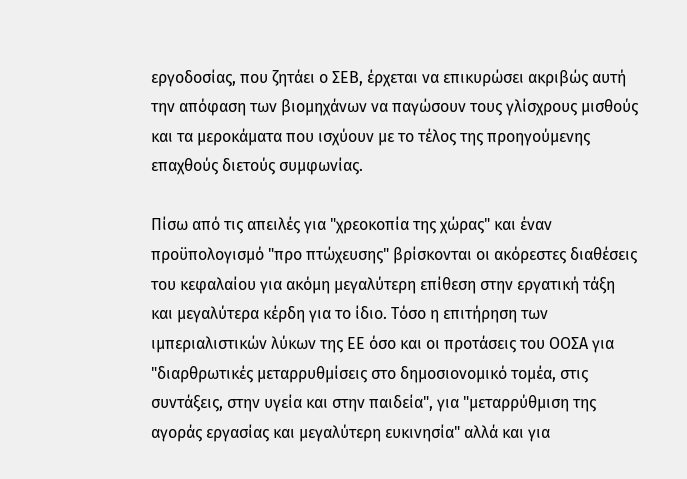εργοδοσίας, που ζητάει ο ΣΕΒ, έρχεται να επικυρώσει ακριβώς αυτή την απόφαση των βιομηχάνων να παγώσουν τους γλίσχρους μισθούς και τα μεροκάματα που ισχύουν με το τέλος της προηγούμενης επαχθούς διετούς συμφωνίας.

Πίσω από τις απειλές για "χρεοκοπία της χώρας" και έναν προϋπολογισμό "προ πτώχευσης" βρίσκονται οι ακόρεστες διαθέσεις του κεφαλαίου για ακόμη μεγαλύτερη επίθεση στην εργατική τάξη και μεγαλύτερα κέρδη για το ίδιο. Τόσο η επιτήρηση των ιμπεριαλιστικών λύκων της ΕΕ όσο και οι προτάσεις του ΟΟΣΑ για "διαρθρωτικές μεταρρυθμίσεις στο δημοσιονομικό τομέα, στις συντάξεις, στην υγεία και στην παιδεία", για "μεταρρύθμιση της αγοράς εργασίας και μεγαλύτερη ευκινησία" αλλά και για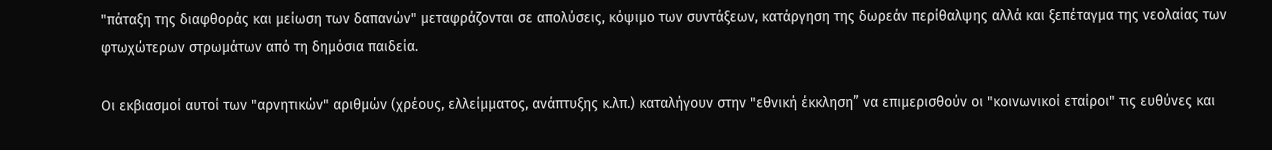"πάταξη της διαφθοράς και μείωση των δαπανών" μεταφράζονται σε απολύσεις, κόψιμο των συντάξεων, κατάργηση της δωρεάν περίθαλψης αλλά και ξεπέταγμα της νεολαίας των φτωχώτερων στρωμάτων από τη δημόσια παιδεία.

Οι εκβιασμοί αυτοί των "αρνητικών" αριθμών (χρέους, ελλείμματος, ανάπτυξης κ.λπ.) καταλήγουν στην "εθνική έκκληση” να επιμερισθούν οι "κοινωνικοί εταίροι" τις ευθύνες και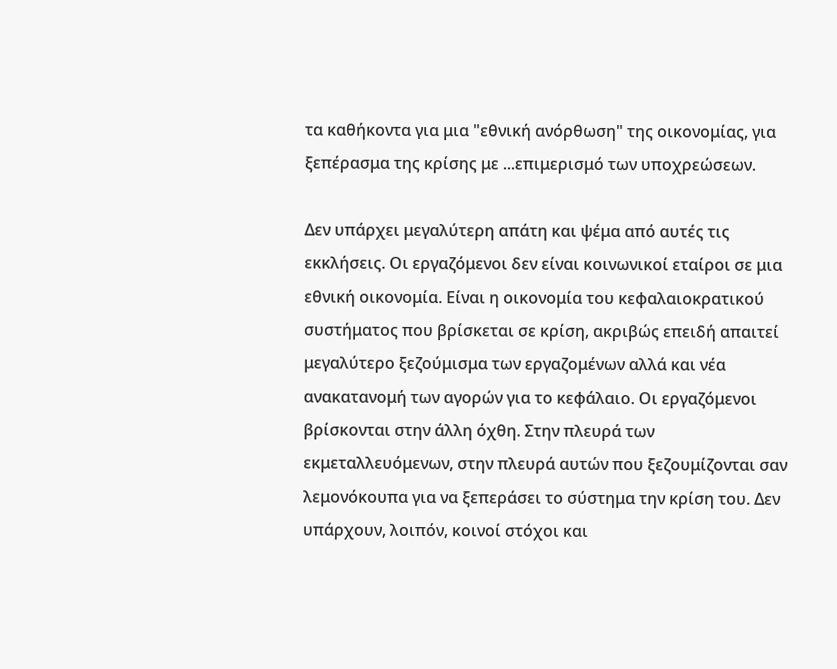τα καθήκοντα για μια "εθνική ανόρθωση" της οικονομίας, για ξεπέρασμα της κρίσης με ...επιμερισμό των υποχρεώσεων.

Δεν υπάρχει μεγαλύτερη απάτη και ψέμα από αυτές τις εκκλήσεις. Οι εργαζόμενοι δεν είναι κοινωνικοί εταίροι σε μια εθνική οικονομία. Είναι η οικονομία του κεφαλαιοκρατικού συστήματος που βρίσκεται σε κρίση, ακριβώς επειδή απαιτεί μεγαλύτερο ξεζούμισμα των εργαζομένων αλλά και νέα ανακατανομή των αγορών για το κεφάλαιο. Οι εργαζόμενοι βρίσκονται στην άλλη όχθη. Στην πλευρά των εκμεταλλευόμενων, στην πλευρά αυτών που ξεζουμίζονται σαν λεμονόκουπα για να ξεπεράσει το σύστημα την κρίση του. Δεν υπάρχουν, λοιπόν, κοινοί στόχοι και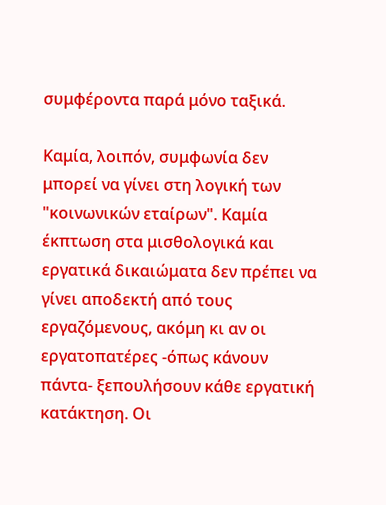συμφέροντα παρά μόνο ταξικά.

Καμία, λοιπόν, συμφωνία δεν μπορεί να γίνει στη λογική των "κοινωνικών εταίρων". Καμία έκπτωση στα μισθολογικά και εργατικά δικαιώματα δεν πρέπει να γίνει αποδεκτή από τους εργαζόμενους, ακόμη κι αν οι εργατοπατέρες -όπως κάνουν πάντα- ξεπουλήσουν κάθε εργατική κατάκτηση. Οι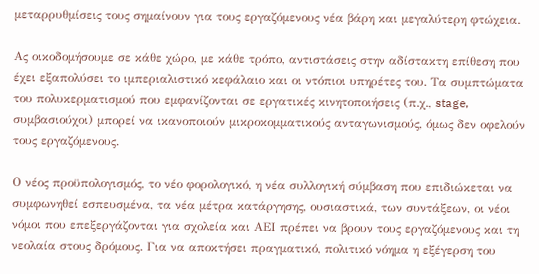μεταρρυθμίσεις τους σημαίνουν για τους εργαζόμενους νέα βάρη και μεγαλύτερη φτώχεια.

Ας οικοδομήσουμε σε κάθε χώρο, με κάθε τρόπο, αντιστάσεις στην αδίστακτη επίθεση που έχει εξαπολύσει το ιμπεριαλιστικό κεφάλαιο και οι ντόπιοι υπηρέτες του. Τα συμπτώματα του πολυκερματισμού που εμφανίζονται σε εργατικές κινητοποιήσεις (π.χ., stage, συμβασιούχοι) μπορεί να ικανοποιούν μικροκομματικούς ανταγωνισμούς, όμως δεν οφελούν τους εργαζόμενους.

Ο νέος προϋπολογισμός, το νέο φορολογικό, η νέα συλλογική σύμβαση που επιδιώκεται να συμφωνηθεί εσπευσμένα, τα νέα μέτρα κατάργησης, ουσιαστικά, των συντάξεων, οι νέοι νόμοι που επεξεργάζονται για σχολεία και ΑΕΙ πρέπει να βρουν τους εργαζόμενους και τη νεολαία στους δρόμους. Για να αποκτήσει πραγματικό, πολιτικό νόημα η εξέγερση του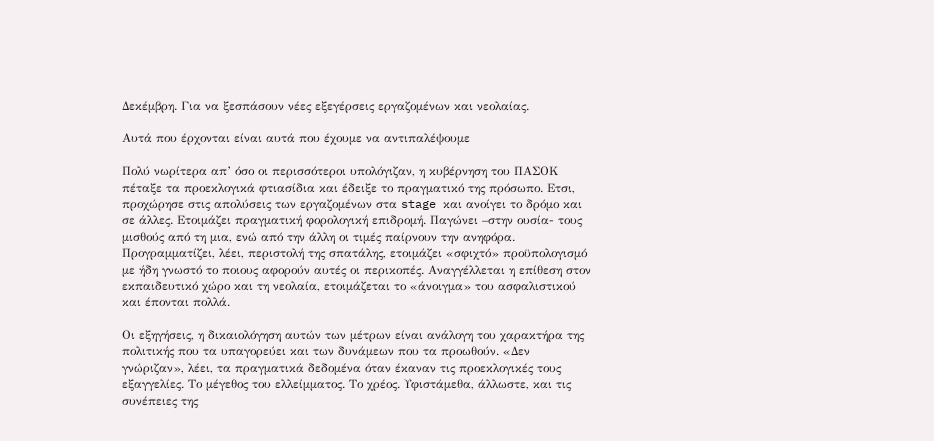Δεκέμβρη. Για να ξεσπάσουν νέες εξεγέρσεις εργαζομένων και νεολαίας.

Αυτά που έρχονται είναι αυτά που έχουμε να αντιπαλέψουμε

Πολύ νωρίτερα απ’ όσο οι περισσότεροι υπολόγιζαν, η κυβέρνηση του ΠΑΣΟΚ πέταξε τα προεκλογικά φτιασίδια και έδειξε το πραγματικό της πρόσωπο. Ετσι, προχώρησε στις απολύσεις των εργαζομένων στα stage και ανοίγει το δρόμο και σε άλλες. Ετοιμάζει πραγματική φορολογική επιδρομή. Παγώνει –στην ουσία- τους μισθούς από τη μια, ενώ από την άλλη οι τιμές παίρνουν την ανηφόρα. Προγραμματίζει, λέει, περιστολή της σπατάλης, ετοιμάζει «σφιχτό» προϋπολογισμό με ήδη γνωστό το ποιους αφορούν αυτές οι περικοπές. Αναγγέλλεται η επίθεση στον εκπαιδευτικό χώρο και τη νεολαία, ετοιμάζεται το «άνοιγμα» του ασφαλιστικού και έπονται πολλά.

Οι εξηγήσεις, η δικαιολόγηση αυτών των μέτρων είναι ανάλογη του χαρακτήρα της πολιτικής που τα υπαγορεύει και των δυνάμεων που τα προωθούν. «Δεν γνώριζαν», λέει, τα πραγματικά δεδομένα όταν έκαναν τις προεκλογικές τους εξαγγελίες. Το μέγεθος του ελλείμματος. Το χρέος. Υφιστάμεθα, άλλωστε, και τις συνέπειες της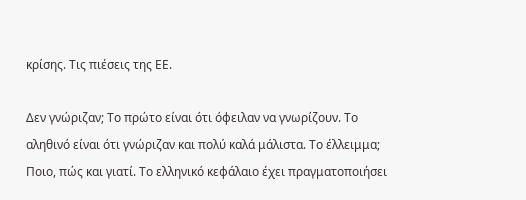κρίσης. Τις πιέσεις της ΕΕ.

Δεν γνώριζαν; Το πρώτο είναι ότι όφειλαν να γνωρίζουν. Το αληθινό είναι ότι γνώριζαν και πολύ καλά μάλιστα. Το έλλειμμα; Ποιο, πώς και γιατί. Το ελληνικό κεφάλαιο έχει πραγματοποιήσει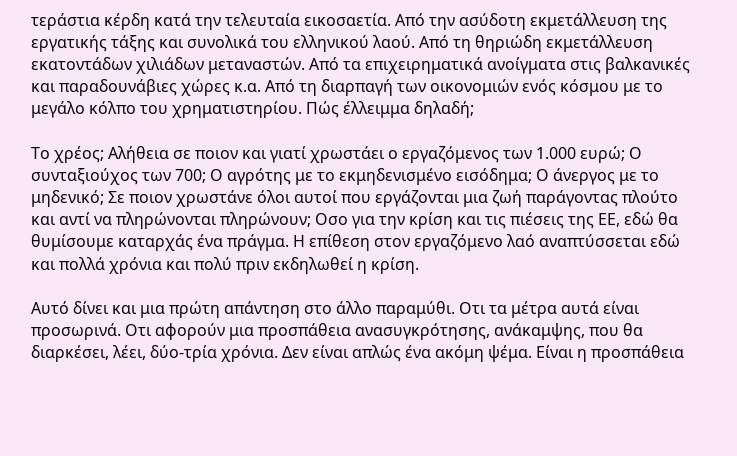τεράστια κέρδη κατά την τελευταία εικοσαετία. Από την ασύδοτη εκμετάλλευση της εργατικής τάξης και συνολικά του ελληνικού λαού. Από τη θηριώδη εκμετάλλευση εκατοντάδων χιλιάδων μεταναστών. Από τα επιχειρηματικά ανοίγματα στις βαλκανικές και παραδουνάβιες χώρες κ.α. Από τη διαρπαγή των οικονομιών ενός κόσμου με το μεγάλο κόλπο του χρηματιστηρίου. Πώς έλλειμμα δηλαδή;

Το χρέος; Αλήθεια σε ποιον και γιατί χρωστάει ο εργαζόμενος των 1.000 ευρώ; Ο συνταξιούχος των 700; Ο αγρότης με το εκμηδενισμένο εισόδημα; Ο άνεργος με το μηδενικό; Σε ποιον χρωστάνε όλοι αυτοί που εργάζονται μια ζωή παράγοντας πλούτο και αντί να πληρώνονται πληρώνουν; Οσο για την κρίση και τις πιέσεις της ΕΕ, εδώ θα θυμίσουμε καταρχάς ένα πράγμα. Η επίθεση στον εργαζόμενο λαό αναπτύσσεται εδώ και πολλά χρόνια και πολύ πριν εκδηλωθεί η κρίση.

Αυτό δίνει και μια πρώτη απάντηση στο άλλο παραμύθι. Οτι τα μέτρα αυτά είναι προσωρινά. Οτι αφορούν μια προσπάθεια ανασυγκρότησης, ανάκαμψης, που θα διαρκέσει, λέει, δύο-τρία χρόνια. Δεν είναι απλώς ένα ακόμη ψέμα. Είναι η προσπάθεια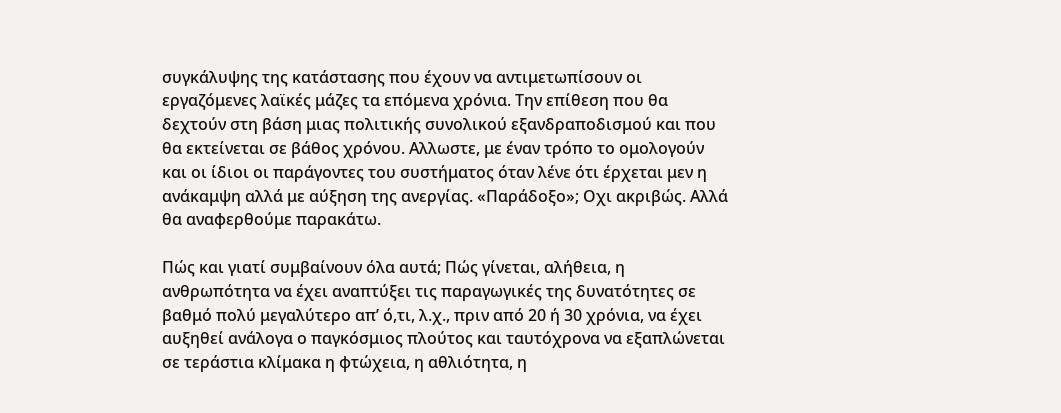συγκάλυψης της κατάστασης που έχουν να αντιμετωπίσουν οι εργαζόμενες λαϊκές μάζες τα επόμενα χρόνια. Την επίθεση που θα δεχτούν στη βάση μιας πολιτικής συνολικού εξανδραποδισμού και που θα εκτείνεται σε βάθος χρόνου. Αλλωστε, με έναν τρόπο το ομολογούν και οι ίδιοι οι παράγοντες του συστήματος όταν λένε ότι έρχεται μεν η ανάκαμψη αλλά με αύξηση της ανεργίας. «Παράδοξο»; Οχι ακριβώς. Αλλά θα αναφερθούμε παρακάτω.

Πώς και γιατί συμβαίνουν όλα αυτά; Πώς γίνεται, αλήθεια, η ανθρωπότητα να έχει αναπτύξει τις παραγωγικές της δυνατότητες σε βαθμό πολύ μεγαλύτερο απ’ ό,τι, λ.χ., πριν από 20 ή 30 χρόνια, να έχει αυξηθεί ανάλογα ο παγκόσμιος πλούτος και ταυτόχρονα να εξαπλώνεται σε τεράστια κλίμακα η φτώχεια, η αθλιότητα, η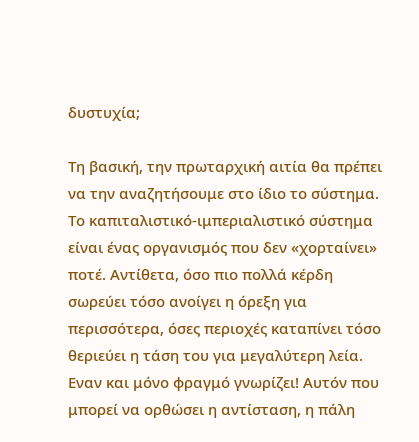δυστυχία;

Τη βασική, την πρωταρχική αιτία θα πρέπει να την αναζητήσουμε στο ίδιο το σύστημα. Το καπιταλιστικό-ιμπεριαλιστικό σύστημα είναι ένας οργανισμός που δεν «χορταίνει» ποτέ. Αντίθετα, όσο πιο πολλά κέρδη σωρεύει τόσο ανοίγει η όρεξη για περισσότερα, όσες περιοχές καταπίνει τόσο θεριεύει η τάση του για μεγαλύτερη λεία. Εναν και μόνο φραγμό γνωρίζει! Αυτόν που μπορεί να ορθώσει η αντίσταση, η πάλη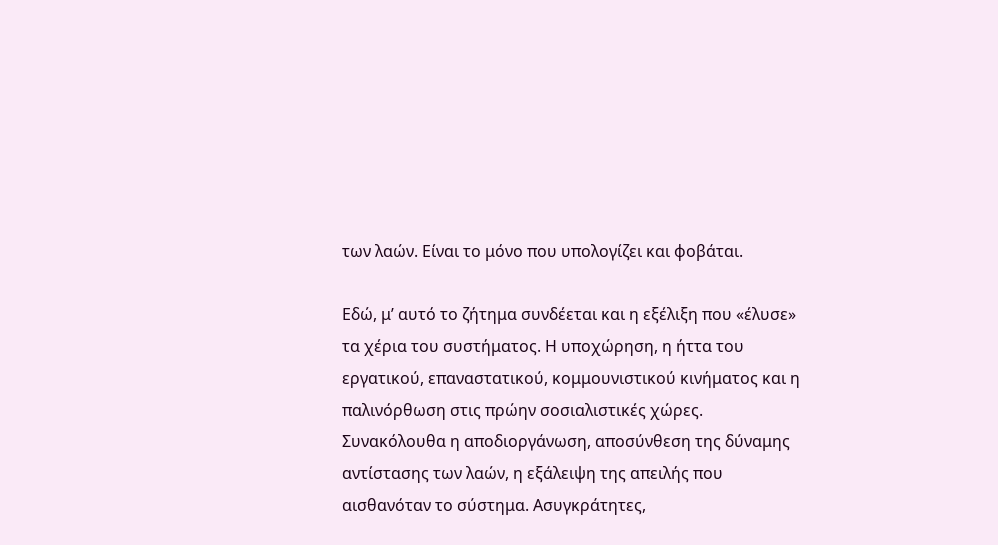των λαών. Είναι το μόνο που υπολογίζει και φοβάται.

Εδώ, μ’ αυτό το ζήτημα συνδέεται και η εξέλιξη που «έλυσε» τα χέρια του συστήματος. Η υποχώρηση, η ήττα του εργατικού, επαναστατικού, κομμουνιστικού κινήματος και η παλινόρθωση στις πρώην σοσιαλιστικές χώρες. Συνακόλουθα η αποδιοργάνωση, αποσύνθεση της δύναμης αντίστασης των λαών, η εξάλειψη της απειλής που αισθανόταν το σύστημα. Ασυγκράτητες,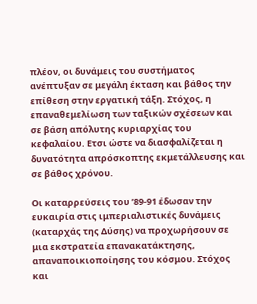πλέον, οι δυνάμεις του συστήματος ανέπτυξαν σε μεγάλη έκταση και βάθος την επίθεση στην εργατική τάξη. Στόχος, η επαναθεμελίωση των ταξικών σχέσεων και σε βάση απόλυτης κυριαρχίας του κεφαλαίου. Ετσι ώστε να διασφαλίζεται η δυνατότητα απρόσκοπτης εκμετάλλευσης και σε βάθος χρόνου.

Οι καταρρεύσεις του ’89-91 έδωσαν την ευκαιρία στις ιμπεριαλιστικές δυνάμεις (καταρχάς της Δύσης) να προχωρήσουν σε μια εκστρατεία επανακατάκτησης, απαναποικιοποίησης του κόσμου. Στόχος και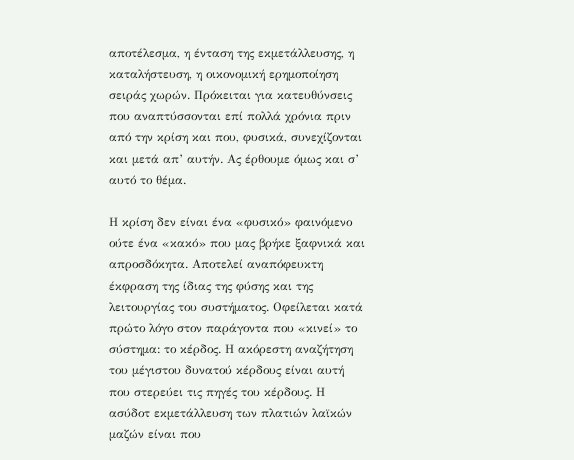αποτέλεσμα, η ένταση της εκμετάλλευσης, η καταλήστευση, η οικονομική ερημοποίηση σειράς χωρών. Πρόκειται για κατευθύνσεις που αναπτύσσονται επί πολλά χρόνια πριν από την κρίση και που, φυσικά, συνεχίζονται και μετά απ’ αυτήν. Ας έρθουμε όμως και σ’ αυτό το θέμα.

Η κρίση δεν είναι ένα «φυσικό» φαινόμενο ούτε ένα «κακό» που μας βρήκε ξαφνικά και απροσδόκητα. Αποτελεί αναπόφευκτη έκφραση της ίδιας της φύσης και της λειτουργίας του συστήματος. Οφείλεται κατά πρώτο λόγο στον παράγοντα που «κινεί» το σύστημα: το κέρδος. Η ακόρεστη αναζήτηση του μέγιστου δυνατού κέρδους είναι αυτή που στερεύει τις πηγές του κέρδους. Η ασύδοτ εκμετάλλευση των πλατιών λαϊκών μαζών είναι που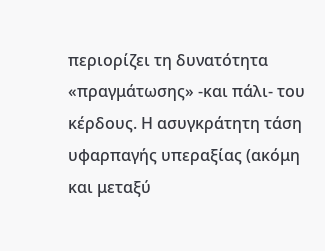περιορίζει τη δυνατότητα «πραγμάτωσης» -και πάλι- του κέρδους. Η ασυγκράτητη τάση υφαρπαγής υπεραξίας (ακόμη και μεταξύ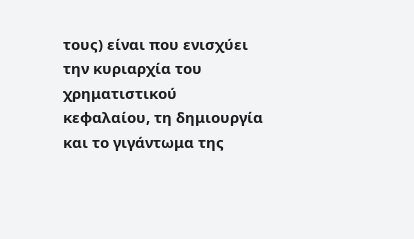τους) είναι που ενισχύει την κυριαρχία του χρηματιστικού κεφαλαίου, τη δημιουργία και το γιγάντωμα της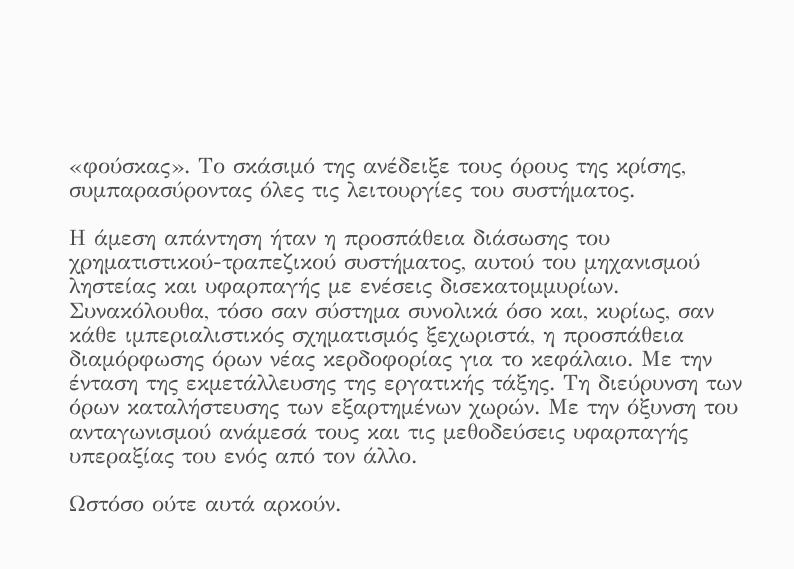«φούσκας». Το σκάσιμό της ανέδειξε τους όρους της κρίσης, συμπαρασύροντας όλες τις λειτουργίες του συστήματος.

Η άμεση απάντηση ήταν η προσπάθεια διάσωσης του χρηματιστικού-τραπεζικού συστήματος, αυτού του μηχανισμού ληστείας και υφαρπαγής με ενέσεις δισεκατομμυρίων. Συνακόλουθα, τόσο σαν σύστημα συνολικά όσο και, κυρίως, σαν κάθε ιμπεριαλιστικός σχηματισμός ξεχωριστά, η προσπάθεια διαμόρφωσης όρων νέας κερδοφορίας για το κεφάλαιο. Με την ένταση της εκμετάλλευσης της εργατικής τάξης. Τη διεύρυνση των όρων καταλήστευσης των εξαρτημένων χωρών. Με την όξυνση του ανταγωνισμού ανάμεσά τους και τις μεθοδεύσεις υφαρπαγής υπεραξίας του ενός από τον άλλο.

Ωστόσο ούτε αυτά αρκούν.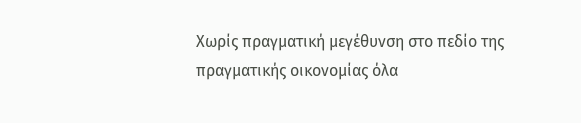Χωρίς πραγματική μεγέθυνση στο πεδίο της πραγματικής οικονομίας όλα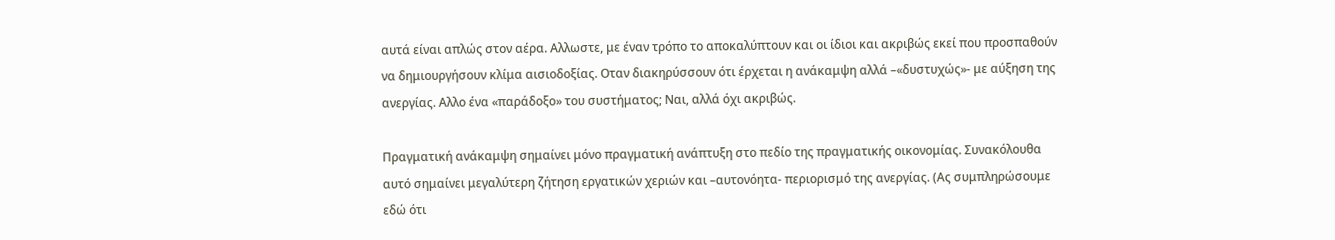αυτά είναι απλώς στον αέρα. Αλλωστε, με έναν τρόπο το αποκαλύπτουν και οι ίδιοι και ακριβώς εκεί που προσπαθούν να δημιουργήσουν κλίμα αισιοδοξίας. Οταν διακηρύσσουν ότι έρχεται η ανάκαμψη αλλά –«δυστυχώς»- με αύξηση της ανεργίας. Αλλο ένα «παράδοξο» του συστήματος; Ναι, αλλά όχι ακριβώς.

Πραγματική ανάκαμψη σημαίνει μόνο πραγματική ανάπτυξη στο πεδίο της πραγματικής οικονομίας. Συνακόλουθα αυτό σημαίνει μεγαλύτερη ζήτηση εργατικών χεριών και –αυτονόητα- περιορισμό της ανεργίας. (Ας συμπληρώσουμε εδώ ότι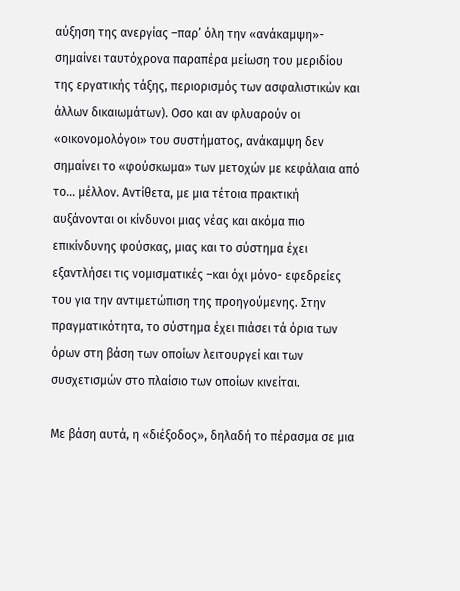αύξηση της ανεργίας –παρ’ όλη την «ανάκαμψη»- σημαίνει ταυτόχρονα παραπέρα μείωση του μεριδίου της εργατικής τάξης, περιορισμός των ασφαλιστικών και άλλων δικαιωμάτων). Οσο και αν φλυαρούν οι «οικονομολόγοι» του συστήματος, ανάκαμψη δεν σημαίνει το «φούσκωμα» των μετοχών με κεφάλαια από το... μέλλον. Αντίθετα, με μια τέτοια πρακτική αυξάνονται οι κίνδυνοι μιας νέας και ακόμα πιο επικίνδυνης φούσκας, μιας και το σύστημα έχει εξαντλήσει τις νομισματικές –και όχι μόνο- εφεδρείες του για την αντιμετώπιση της προηγούμενης. Στην πραγματικότητα, το σύστημα έχει πιάσει τά όρια των όρων στη βάση των οποίων λειτουργεί και των συσχετισμών στο πλαίσιο των οποίων κινείται.

Με βάση αυτά, η «διέξοδος», δηλαδή το πέρασμα σε μια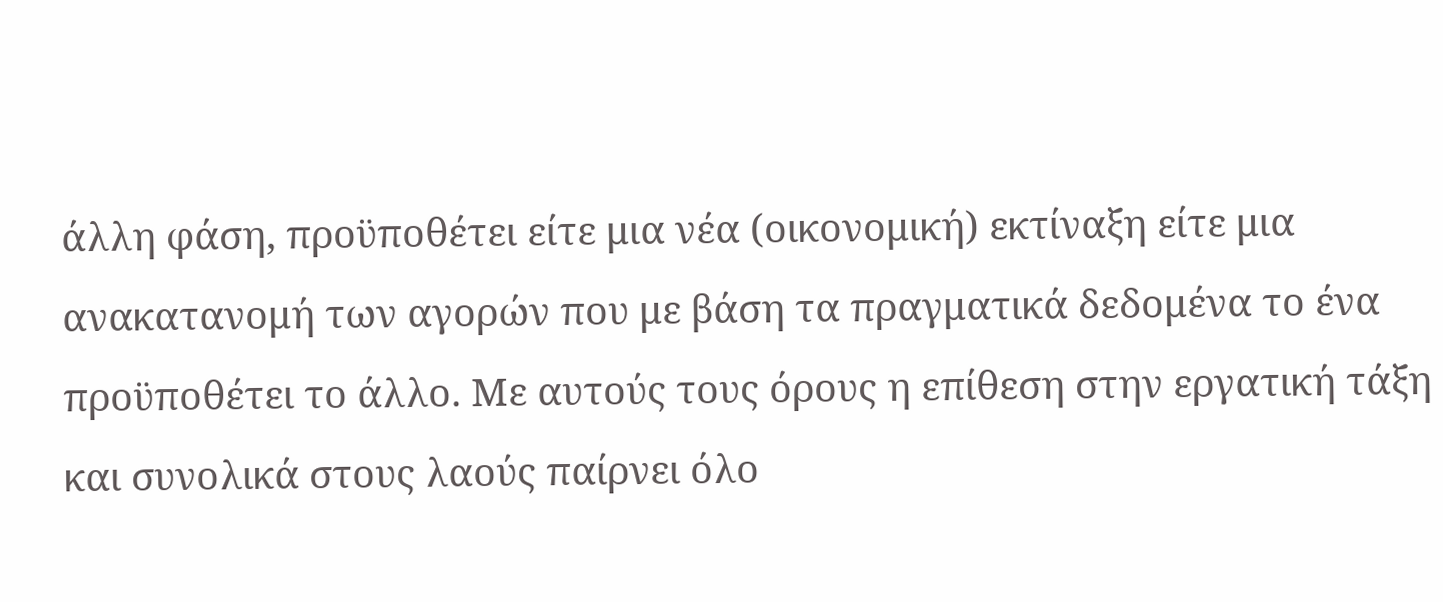άλλη φάση, προϋποθέτει είτε μια νέα (οικονομική) εκτίναξη είτε μια ανακατανομή των αγορών που με βάση τα πραγματικά δεδομένα το ένα προϋποθέτει το άλλο. Με αυτούς τους όρους η επίθεση στην εργατική τάξη και συνολικά στους λαούς παίρνει όλο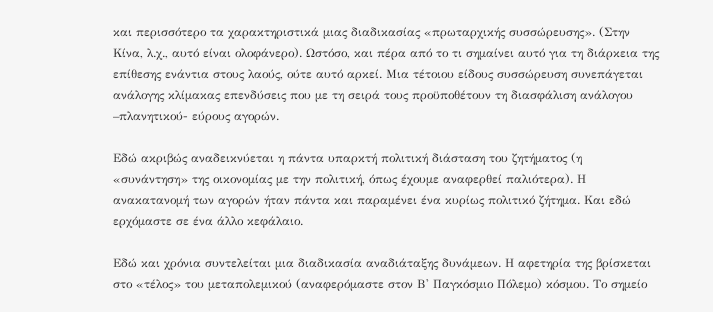και περισσότερο τα χαρακτηριστικά μιας διαδικασίας «πρωταρχικής συσσώρευσης». (Στην Κίνα, λ.χ., αυτό είναι ολοφάνερο). Ωστόσο, και πέρα από το τι σημαίνει αυτό για τη διάρκεια της επίθεσης ενάντια στους λαούς, ούτε αυτό αρκεί. Μια τέτοιου είδους συσσώρευση συνεπάγεται ανάλογης κλίμακας επενδύσεις που με τη σειρά τους προϋποθέτουν τη διασφάλιση ανάλογου –πλανητικού- εύρους αγορών.

Εδώ ακριβώς αναδεικνύεται η πάντα υπαρκτή πολιτική διάσταση του ζητήματος (η «συνάντηση» της οικονομίας με την πολιτική, όπως έχουμε αναφερθεί παλιότερα). Η ανακατανομή των αγορών ήταν πάντα και παραμένει ένα κυρίως πολιτικό ζήτημα. Και εδώ ερχόμαστε σε ένα άλλο κεφάλαιο.

Εδώ και χρόνια συντελείται μια διαδικασία αναδιάταξης δυνάμεων. Η αφετηρία της βρίσκεται στο «τέλος» του μεταπολεμικού (αναφερόμαστε στον Β' Παγκόσμιο Πόλεμο) κόσμου. Το σημείο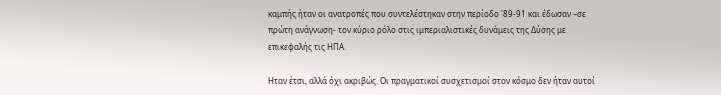καμπής ήταν οι ανατροπές που συντελέστηκαν στην περίοδο '89-91 και έδωσαν –σε πρώτη ανάγνωση- τον κύριο ρόλο στις ιμπεριαλιστικές δυνάμεις της Δύσης με επικεφαλής τις ΗΠΑ.

Ηταν έτσι, αλλά όχι ακριβώς. Οι πραγματικοί συσχετισμοί στον κόσμο δεν ήταν αυτοί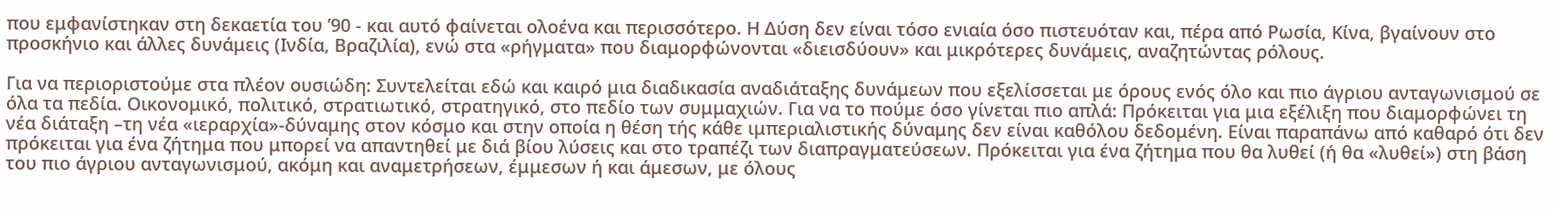που εμφανίστηκαν στη δεκαετία του ’90 - και αυτό φαίνεται ολοένα και περισσότερο. Η Δύση δεν είναι τόσο ενιαία όσο πιστευόταν και, πέρα από Ρωσία, Κίνα, βγαίνουν στο προσκήνιο και άλλες δυνάμεις (Ινδία, Βραζιλία), ενώ στα «ρήγματα» που διαμορφώνονται «διεισδύουν» και μικρότερες δυνάμεις, αναζητώντας ρόλους.

Για να περιοριστούμε στα πλέον ουσιώδη: Συντελείται εδώ και καιρό μια διαδικασία αναδιάταξης δυνάμεων που εξελίσσεται με όρους ενός όλο και πιο άγριου ανταγωνισμού σε όλα τα πεδία. Οικονομικό, πολιτικό, στρατιωτικό, στρατηγικό, στο πεδίο των συμμαχιών. Για να το πούμε όσο γίνεται πιο απλά: Πρόκειται για μια εξέλιξη που διαμορφώνει τη νέα διάταξη –τη νέα «ιεραρχία»-δύναμης στον κόσμο και στην οποία η θέση τής κάθε ιμπεριαλιστικής δύναμης δεν είναι καθόλου δεδομένη. Είναι παραπάνω από καθαρό ότι δεν πρόκειται για ένα ζήτημα που μπορεί να απαντηθεί με διά βίου λύσεις και στο τραπέζι των διαπραγματεύσεων. Πρόκειται για ένα ζήτημα που θα λυθεί (ή θα «λυθεί») στη βάση του πιο άγριου ανταγωνισμού, ακόμη και αναμετρήσεων, έμμεσων ή και άμεσων, με όλους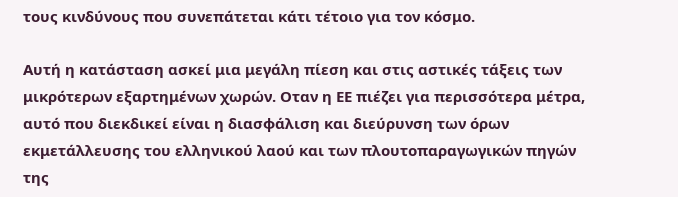τους κινδύνους που συνεπάτεται κάτι τέτοιο για τον κόσμο.

Αυτή η κατάσταση ασκεί μια μεγάλη πίεση και στις αστικές τάξεις των μικρότερων εξαρτημένων χωρών. Οταν η ΕΕ πιέζει για περισσότερα μέτρα, αυτό που διεκδικεί είναι η διασφάλιση και διεύρυνση των όρων εκμετάλλευσης του ελληνικού λαού και των πλουτοπαραγωγικών πηγών της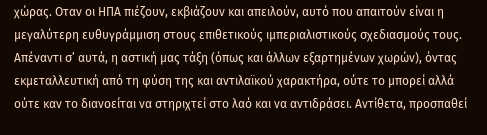χώρας. Οταν οι ΗΠΑ πιέζουν, εκβιάζουν και απειλούν, αυτό που απαιτούν είναι η μεγαλύτερη ευθυγράμμιση στους επιθετικούς ιμπεριαλιστικούς σχεδιασμούς τους. Απέναντι σ’ αυτά, η αστική μας τάξη (όπως και άλλων εξαρτημένων χωρών), όντας εκμεταλλευτική από τη φύση της και αντιλαϊκού χαρακτήρα, ούτε το μπορεί αλλά ούτε καν το διανοείται να στηριχτεί στο λαό και να αντιδράσει. Αντίθετα, προσπαθεί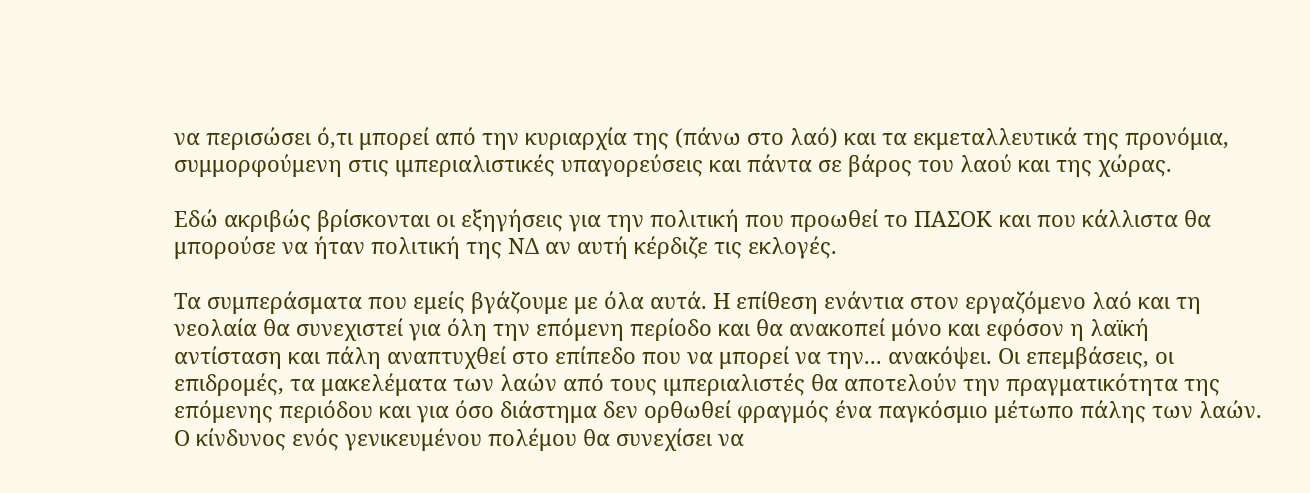να περισώσει ό,τι μπορεί από την κυριαρχία της (πάνω στο λαό) και τα εκμεταλλευτικά της προνόμια, συμμορφούμενη στις ιμπεριαλιστικές υπαγορεύσεις και πάντα σε βάρος του λαού και της χώρας.

Εδώ ακριβώς βρίσκονται οι εξηγήσεις για την πολιτική που προωθεί το ΠΑΣΟΚ και που κάλλιστα θα μπορούσε να ήταν πολιτική της ΝΔ αν αυτή κέρδιζε τις εκλογές.

Τα συμπεράσματα που εμείς βγάζουμε με όλα αυτά. Η επίθεση ενάντια στον εργαζόμενο λαό και τη νεολαία θα συνεχιστεί για όλη την επόμενη περίοδο και θα ανακοπεί μόνο και εφόσον η λαϊκή αντίσταση και πάλη αναπτυχθεί στο επίπεδο που να μπορεί να την... ανακόψει. Οι επεμβάσεις, οι επιδρομές, τα μακελέματα των λαών από τους ιμπεριαλιστές θα αποτελούν την πραγματικότητα της επόμενης περιόδου και για όσο διάστημα δεν ορθωθεί φραγμός ένα παγκόσμιο μέτωπο πάλης των λαών. Ο κίνδυνος ενός γενικευμένου πολέμου θα συνεχίσει να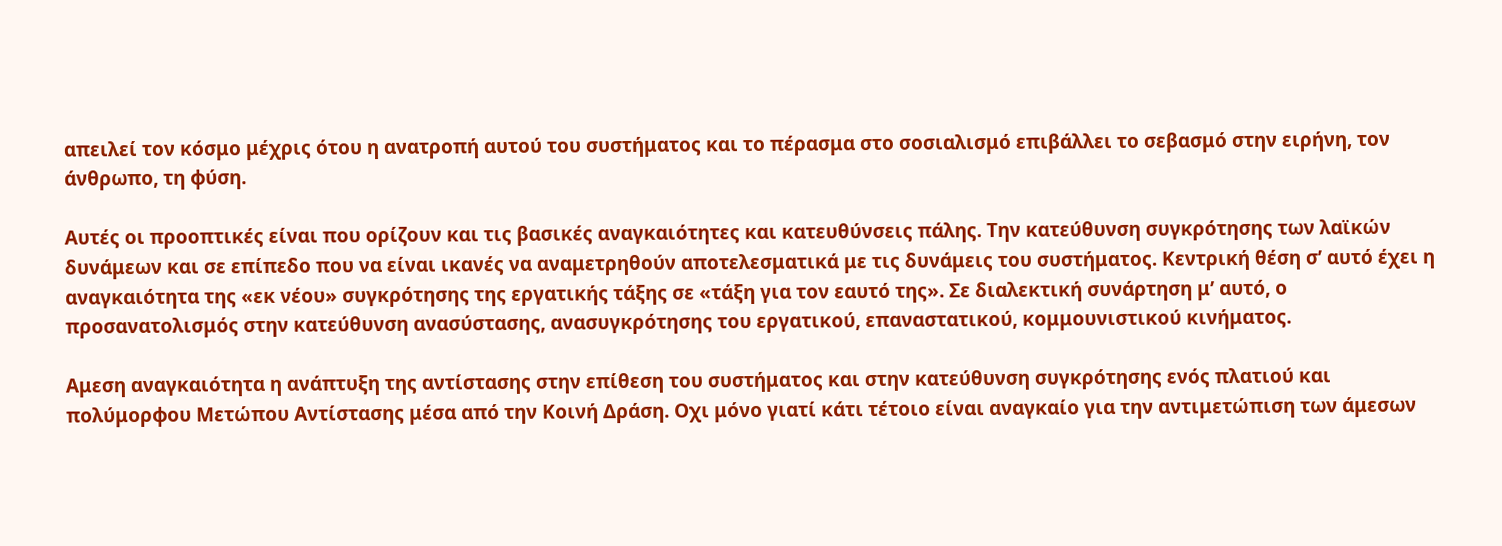απειλεί τον κόσμο μέχρις ότου η ανατροπή αυτού του συστήματος και το πέρασμα στο σοσιαλισμό επιβάλλει το σεβασμό στην ειρήνη, τον άνθρωπο, τη φύση.

Αυτές οι προοπτικές είναι που ορίζουν και τις βασικές αναγκαιότητες και κατευθύνσεις πάλης. Την κατεύθυνση συγκρότησης των λαϊκών δυνάμεων και σε επίπεδο που να είναι ικανές να αναμετρηθούν αποτελεσματικά με τις δυνάμεις του συστήματος. Κεντρική θέση σ’ αυτό έχει η αναγκαιότητα της «εκ νέου» συγκρότησης της εργατικής τάξης σε «τάξη για τον εαυτό της». Σε διαλεκτική συνάρτηση μ’ αυτό, ο προσανατολισμός στην κατεύθυνση ανασύστασης, ανασυγκρότησης του εργατικού, επαναστατικού, κομμουνιστικού κινήματος.

Αμεση αναγκαιότητα η ανάπτυξη της αντίστασης στην επίθεση του συστήματος και στην κατεύθυνση συγκρότησης ενός πλατιού και πολύμορφου Μετώπου Αντίστασης μέσα από την Κοινή Δράση. Οχι μόνο γιατί κάτι τέτοιο είναι αναγκαίο για την αντιμετώπιση των άμεσων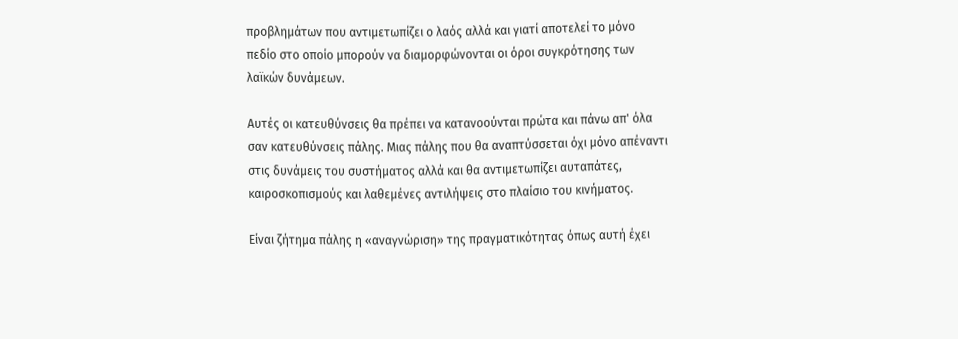προβλημάτων που αντιμετωπίζει ο λαός αλλά και γιατί αποτελεί το μόνο πεδίο στο οποίο μπορούν να διαμορφώνονται οι όροι συγκρότησης των λαϊκών δυνάμεων.

Αυτές οι κατευθύνσεις θα πρέπει να κατανοούνται πρώτα και πάνω απ' όλα σαν κατευθύνσεις πάλης. Μιας πάλης που θα αναπτύσσεται όχι μόνο απέναντι στις δυνάμεις του συστήματος αλλά και θα αντιμετωπίζει αυταπάτες, καιροσκοπισμούς και λαθεμένες αντιλήψεις στο πλαίσιο του κινήματος.

Είναι ζήτημα πάλης η «αναγνώριση» της πραγματικότητας όπως αυτή έχει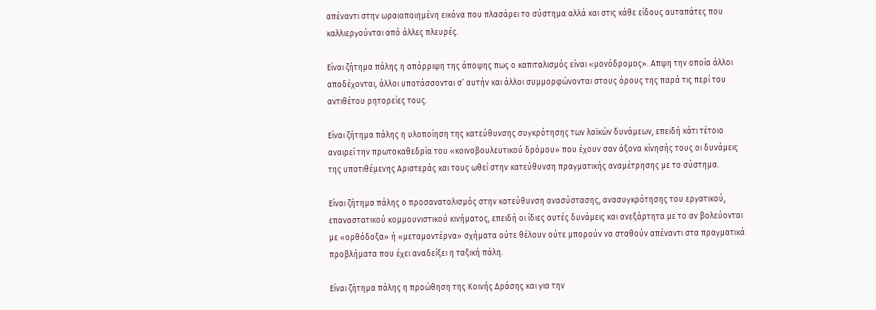απέναντι στην ωραιοποιημένη εικόνα που πλασάρει το σύστημα αλλά και στις κάθε είδους αυταπάτες που καλλιεργούνται από άλλες πλευρές.

Είναι ζήτημα πάλης η απόρριψη της άποψης πως ο καπιταλισμός είναι «μονόδρομος». Απψη την οποία άλλοι αποδέχονται, άλλοι υποτάσσονται σ’ αυτήν και άλλοι συμμορφώνονται στους όρους της παρά τις περί του αντιθέτου ρητορείες τους.

Είναι ζήτημα πάλης η υλοποίηση της κατεύθυνσης συγκρότησης των λαϊκών δυνάμεων, επειδή κάτι τέτοιο αναιρεί την πρωτοκαθεδρία του «κοινοβουλευτικού δρόμου» που έχουν σαν άξονα κίνησής τους οι δυνάμεις της υποτιθέμενης Αριστεράς και τους ωθεί στην κατεύθυνση πραγματικής αναμέτρησης με το σύστημα.

Είναι ζήτημα πάλης ο προσανατολισμός στην κατεύθυνση ανασύστασης, ανασυγκρότησης του εργατικού, επαναστατικού κομμουνιστικού κινήματος, επειδή οι ίδιες αυτές δυνάμεις και ανεξάρτητα με το αν βολεύονται με «ορθόδοξα» ή «μεταμοντέρνα» σχήματα ούτε θέλουν ούτε μπορούν να σταθούν απέναντι στα πραγματικά προβλήματα που έχει αναδείξει η ταξική πάλη.

Είναι ζήτημα πάλης η προώθηση της Κοινής Δράσης και για την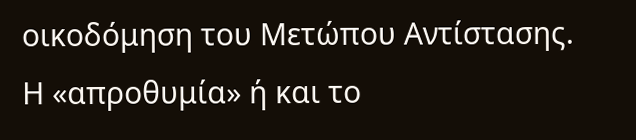οικοδόμηση του Μετώπου Αντίστασης. Η «απροθυμία» ή και το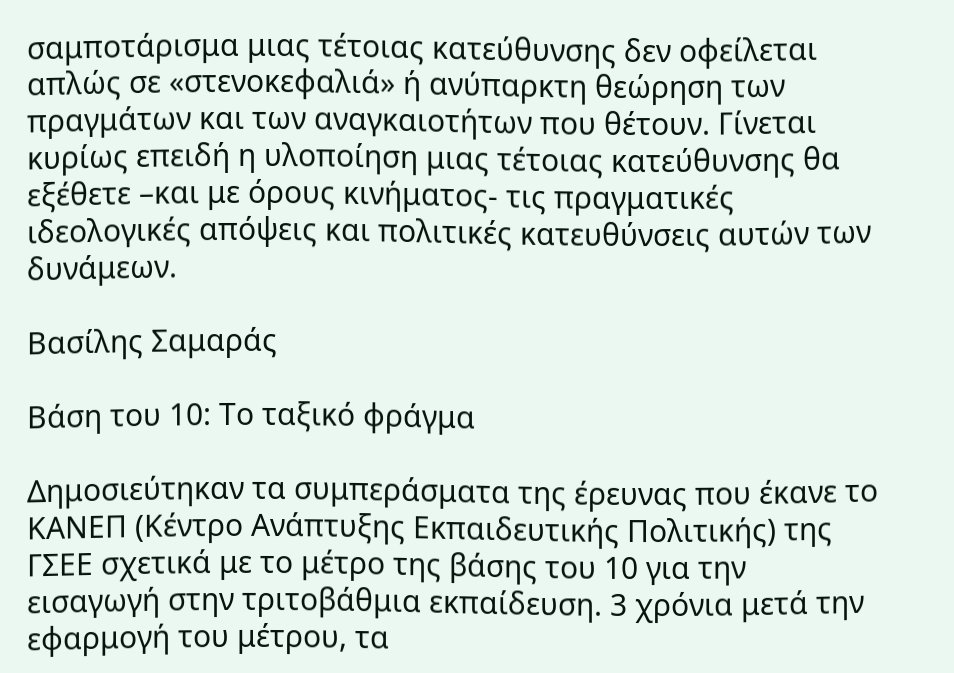σαμποτάρισμα μιας τέτοιας κατεύθυνσης δεν οφείλεται απλώς σε «στενοκεφαλιά» ή ανύπαρκτη θεώρηση των πραγμάτων και των αναγκαιοτήτων που θέτουν. Γίνεται κυρίως επειδή η υλοποίηση μιας τέτοιας κατεύθυνσης θα εξέθετε –και με όρους κινήματος- τις πραγματικές ιδεολογικές απόψεις και πολιτικές κατευθύνσεις αυτών των δυνάμεων.

Βασίλης Σαμαράς

Βάση του 10: Το ταξικό φράγμα

Δημοσιεύτηκαν τα συμπεράσματα της έρευνας που έκανε το ΚΑΝΕΠ (Κέντρο Ανάπτυξης Εκπαιδευτικής Πολιτικής) της ΓΣΕΕ σχετικά με το μέτρο της βάσης του 10 για την εισαγωγή στην τριτοβάθμια εκπαίδευση. 3 χρόνια μετά την εφαρμογή του μέτρου, τα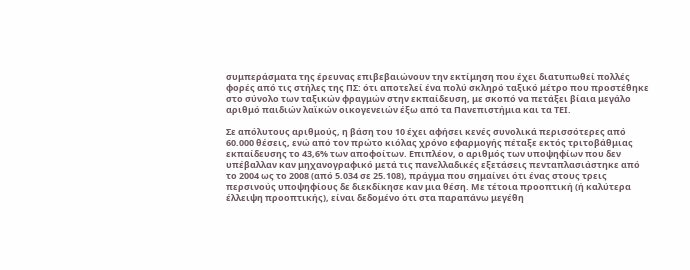συμπεράσματα της έρευνας επιβεβαιώνουν την εκτίμηση που έχει διατυπωθεί πολλές φορές από τις στήλες της ΠΣ: ότι αποτελεί ένα πολύ σκληρό ταξικό μέτρο που προστέθηκε στο σύνολο των ταξικών φραγμών στην εκπαίδευση, με σκοπό να πετάξει βίαια μεγάλο αριθμό παιδιών λαϊκών οικογενειών έξω από τα Πανεπιστήμια και τα ΤΕΙ.

Σε απόλυτους αριθμούς, η βάση του 10 έχει αφήσει κενές συνολικά περισσότερες από 60.000 θέσεις, ενώ από τον πρώτο κιόλας χρόνο εφαρμογής πέταξε εκτός τριτοβάθμιας εκπαίδευσης το 43,6% των αποφοίτων. Επιπλέον, ο αριθμός των υποψηφίων που δεν υπέβαλλαν καν μηχανογραφικό μετά τις πανελλαδικές εξετάσεις πενταπλασιάστηκε από το 2004 ως το 2008 (από 5.034 σε 25.108), πράγμα που σημαίνει ότι ένας στους τρεις περσινούς υποψηφίους δε διεκδίκησε καν μια θέση. Με τέτοια προοπτική (ή καλύτερα έλλειψη προοπτικής), είναι δεδομένο ότι στα παραπάνω μεγέθη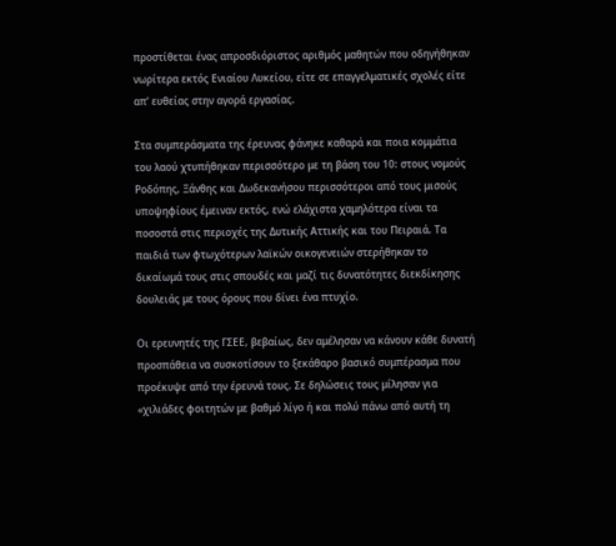προστίθεται ένας απροσδιόριστος αριθμός μαθητών που οδηγήθηκαν νωρίτερα εκτός Ενιαίου Λυκείου, είτε σε επαγγελματικές σχολές είτε απ’ ευθείας στην αγορά εργασίας.

Στα συμπεράσματα της έρευνας φάνηκε καθαρά και ποια κομμάτια του λαού χτυπήθηκαν περισσότερο με τη βάση του 10: στους νομούς Ροδόπης, Ξάνθης και Δωδεκανήσου περισσότεροι από τους μισούς υποψηφίους έμειναν εκτός, ενώ ελάχιστα χαμηλότερα είναι τα ποσοστά στις περιοχές της Δυτικής Αττικής και του Πειραιά. Τα παιδιά των φτωχότερων λαϊκών οικογενειών στερήθηκαν το δικαίωμά τους στις σπουδές και μαζί τις δυνατότητες διεκδίκησης δουλειάς με τους όρους που δίνει ένα πτυχίο.

Οι ερευνητές της ΓΣΕΕ, βεβαίως, δεν αμέλησαν να κάνουν κάθε δυνατή προσπάθεια να συσκοτίσουν το ξεκάθαρο βασικό συμπέρασμα που προέκυψε από την έρευνά τους. Σε δηλώσεις τους μίλησαν για «χιλιάδες φοιτητών με βαθμό λίγο ή και πολύ πάνω από αυτή τη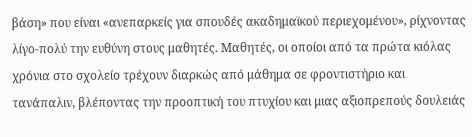βάση» που είναι «ανεπαρκείς για σπουδές ακαδημαϊκού περιεχομένου», ρίχνοντας λίγο-πολύ την ευθύνη στους μαθητές. Μαθητές, οι οποίοι από τα πρώτα κιόλας χρόνια στο σχολείο τρέχουν διαρκώς από μάθημα σε φροντιστήριο και τανάπαλιν, βλέποντας την προοπτική του πτυχίου και μιας αξιοπρεπούς δουλειάς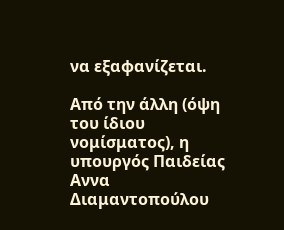να εξαφανίζεται.

Από την άλλη (όψη του ίδιου νομίσματος), η υπουργός Παιδείας Αννα Διαμαντοπούλου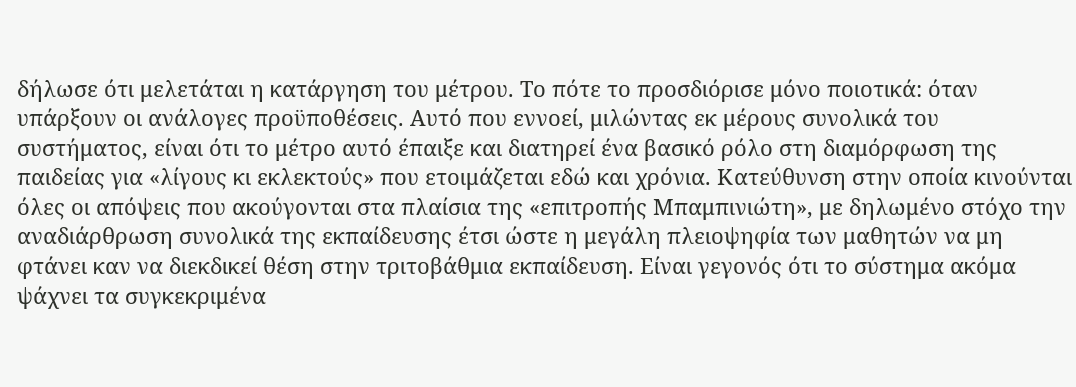δήλωσε ότι μελετάται η κατάργηση του μέτρου. Το πότε το προσδιόρισε μόνο ποιοτικά: όταν υπάρξουν οι ανάλογες προϋποθέσεις. Αυτό που εννοεί, μιλώντας εκ μέρους συνολικά του συστήματος, είναι ότι το μέτρο αυτό έπαιξε και διατηρεί ένα βασικό ρόλο στη διαμόρφωση της παιδείας για «λίγους κι εκλεκτούς» που ετοιμάζεται εδώ και χρόνια. Κατεύθυνση στην οποία κινούνται όλες οι απόψεις που ακούγονται στα πλαίσια της «επιτροπής Μπαμπινιώτη», με δηλωμένο στόχο την αναδιάρθρωση συνολικά της εκπαίδευσης έτσι ώστε η μεγάλη πλειοψηφία των μαθητών να μη φτάνει καν να διεκδικεί θέση στην τριτοβάθμια εκπαίδευση. Είναι γεγονός ότι το σύστημα ακόμα ψάχνει τα συγκεκριμένα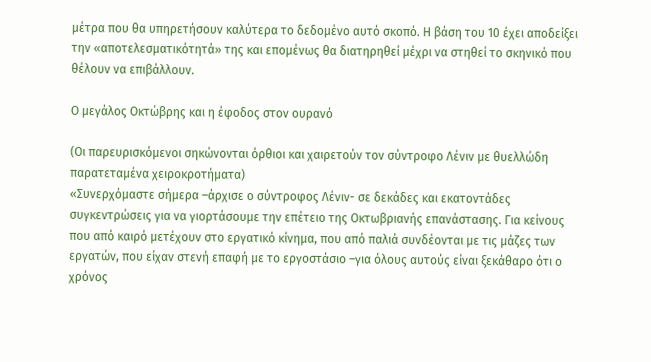μέτρα που θα υπηρετήσουν καλύτερα το δεδομένο αυτό σκοπό. Η βάση του 10 έχει αποδείξει την «αποτελεσματικότητά» της και επομένως θα διατηρηθεί μέχρι να στηθεί το σκηνικό που θέλουν να επιβάλλουν.

Ο μεγάλος Οκτώβρης και η έφοδος στον ουρανό

(Οι παρευρισκόμενοι σηκώνονται όρθιοι και χαιρετούν τον σύντροφο Λένιν με θυελλώδη παρατεταμένα χειροκροτήματα)
«Συνερχόμαστε σήμερα –άρχισε ο σύντροφος Λένιν- σε δεκάδες και εκατοντάδες συγκεντρώσεις για να γιορτάσουμε την επέτειο της Οκτωβριανής επανάστασης. Για κείνους που από καιρό μετέχουν στο εργατικό κίνημα, που από παλιά συνδέονται με τις μάζες των εργατών, που είχαν στενή επαφή με το εργοστάσιο –για όλους αυτούς είναι ξεκάθαρο ότι ο χρόνος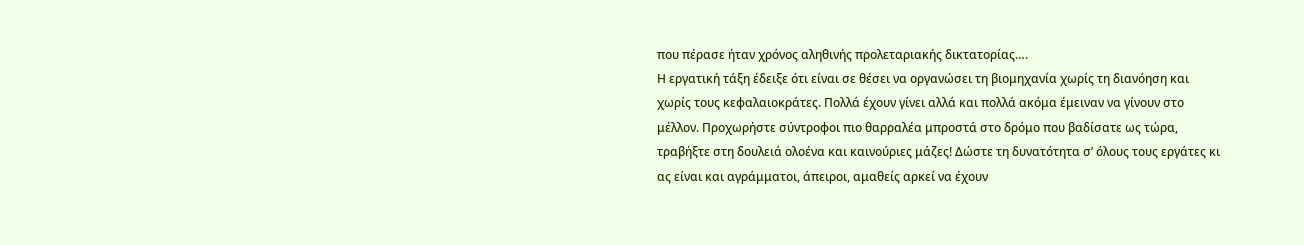που πέρασε ήταν χρόνος αληθινής προλεταριακής δικτατορίας….
Η εργατική τάξη έδειξε ότι είναι σε θέσει να οργανώσει τη βιομηχανία χωρίς τη διανόηση και χωρίς τους κεφαλαιοκράτες. Πολλά έχουν γίνει αλλά και πολλά ακόμα έμειναν να γίνουν στο μέλλον. Προχωρήστε σύντροφοι πιο θαρραλέα μπροστά στο δρόμο που βαδίσατε ως τώρα, τραβήξτε στη δουλειά ολοένα και καινούριες μάζες! Δώστε τη δυνατότητα σ’ όλους τους εργάτες κι ας είναι και αγράμματοι, άπειροι, αμαθείς αρκεί να έχουν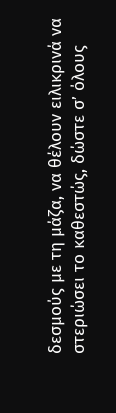δεσμούς με τη μάζα, να θέλουν ειλικρινά να στεριώσει το καθεστώς, δώστε σ’ όλους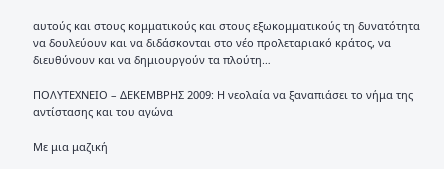αυτούς και στους κομματικούς και στους εξωκομματικούς τη δυνατότητα να δουλεύουν και να διδάσκονται στο νέο προλεταριακό κράτος, να διευθύνουν και να δημιουργούν τα πλούτη…

ΠΟΛΥΤΕΧΝΕΙΟ – ΔΕΚΕΜΒΡΗΣ 2009: Η νεολαία να ξαναπιάσει το νήμα της αντίστασης και του αγώνα

Με μια μαζική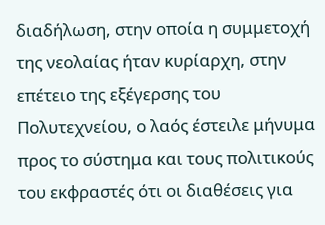διαδήλωση, στην οποία η συμμετοχή της νεολαίας ήταν κυρίαρχη, στην επέτειο της εξέγερσης του Πολυτεχνείου, ο λαός έστειλε μήνυμα προς το σύστημα και τους πολιτικούς του εκφραστές ότι οι διαθέσεις για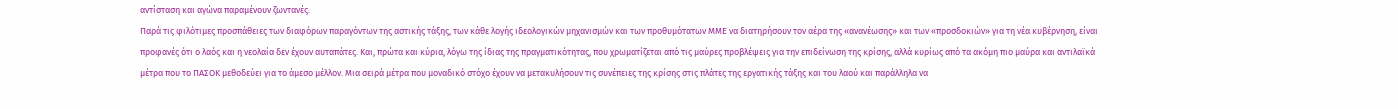αντίσταση και αγώνα παραμένουν ζωντανές.
Παρά τις φιλότιμες προσπάθειες των διαφόρων παραγόντων της αστικής τάξης, των κάθε λογής ιδεολογικών μηχανισμών και των προθυμότατων ΜΜΕ να διατηρήσουν τον αέρα της «ανανέωσης» και των «προσδοκιών» για τη νέα κυβέρνηση, είναι προφανές ότι ο λαός και η νεολαία δεν έχουν αυταπάτες. Και, πρώτα και κύρια, λόγω της ίδιας της πραγματικότητας, που χρωματίζεται από τις μαύρες προβλέψεις για την επιδείνωση της κρίσης, αλλά κυρίως από τα ακόμη πιο μαύρα και αντιλαϊκά μέτρα που το ΠΑΣΟΚ μεθοδεύει για το άμεσο μέλλον. Μια σειρά μέτρα που μοναδικό στόχο έχουν να μετακυλήσουν τις συνέπειες της κρίσης στις πλάτες της εργατικής τάξης και του λαού και παράλληλα να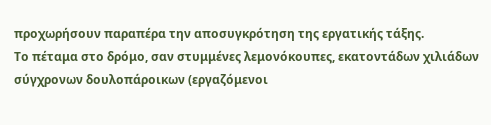προχωρήσουν παραπέρα την αποσυγκρότηση της εργατικής τάξης.
Το πέταμα στο δρόμο, σαν στυμμένες λεμονόκουπες, εκατοντάδων χιλιάδων σύγχρονων δουλοπάροικων (εργαζόμενοι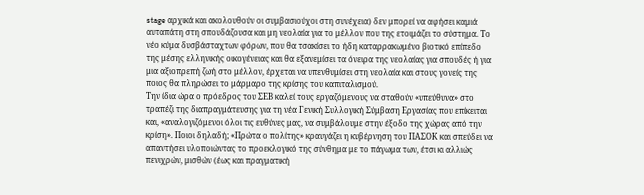stage αρχικά και ακολουθούν οι συμβασιούχοι στη συνέχεια) δεν μπορεί να αφήσει καμιά αυταπάτη στη σπουδάζουσα και μη νεολαία για το μέλλον που της ετοιμάζει το σύστημα. Το νέο κύμα δυσβάσταχτων φόρων, που θα τσακίσει το ήδη καταρρακωμένο βιοτικό επίπεδο της μέσης ελληνικής οικογένειας και θα εξανεμίσει τα όνειρα της νεολαίας για σπουδές ή για μια αξιοπρεπή ζωή στο μέλλον, έρχεται να υπενθυμίσει στη νεολαία και στους γονείς της ποιος θα πληρώσει το μάρμαρο της κρίσης του καπιταλισμού.
Την ίδια ώρα ο πρόεδρος του ΣΕΒ καλεί τους εργαζόμενους να σταθούν «υπεύθυνα» στο τραπέζι της διαπραγμάτευσης για τη νέα Γενική Συλλογική Σύμβαση Εργασίας που επίκειται και, «αναλογιζόμενοι όλοι τις ευθύνες μας, να συμβάλουμε στην έξοδο της χώρας από την κρίση». Ποιοι δηλαδή; «Πρώτα ο πολίτης» κραυγάζει η κυβέρνηση του ΠΑΣΟΚ και σπεύδει να απαντήσει υλοποιώντας το προεκλογικό της σύνθημα με το πάγωμα των, έτσι κι αλλιώς πενιχρών, μισθών (έως και πραγματική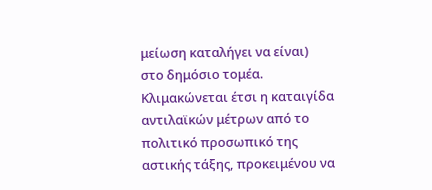μείωση καταλήγει να είναι) στο δημόσιο τομέα. Κλιμακώνεται έτσι η καταιγίδα αντιλαϊκών μέτρων από το πολιτικό προσωπικό της αστικής τάξης, προκειμένου να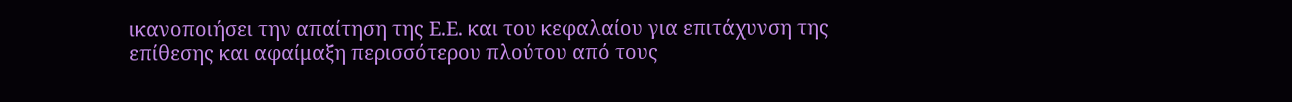ικανοποιήσει την απαίτηση της Ε.Ε. και του κεφαλαίου για επιτάχυνση της επίθεσης και αφαίμαξη περισσότερου πλούτου από τους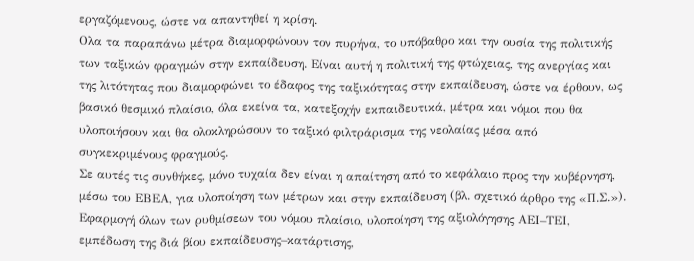εργαζόμενους, ώστε να απαντηθεί η κρίση.
Ολα τα παραπάνω μέτρα διαμορφώνουν τον πυρήνα, το υπόβαθρο και την ουσία της πολιτικής των ταξικών φραγμών στην εκπαίδευση. Είναι αυτή η πολιτική της φτώχειας, της ανεργίας και της λιτότητας που διαμορφώνει το έδαφος της ταξικότητας στην εκπαίδευση, ώστε να έρθουν, ως βασικό θεσμικό πλαίσιο, όλα εκείνα τα, κατεξοχήν εκπαιδευτικά, μέτρα και νόμοι που θα υλοποιήσουν και θα ολοκληρώσουν το ταξικό φιλτράρισμα της νεολαίας μέσα από συγκεκριμένους φραγμούς.
Σε αυτές τις συνθήκες, μόνο τυχαία δεν είναι η απαίτηση από το κεφάλαιο προς την κυβέρνηση, μέσω του ΕΒΕΑ, για υλοποίηση των μέτρων και στην εκπαίδευση (βλ. σχετικό άρθρο της «Π.Σ.»). Εφαρμογή όλων των ρυθμίσεων του νόμου πλαίσιο, υλοποίηση της αξιολόγησης ΑΕΙ–ΤΕΙ, εμπέδωση της διά βίου εκπαίδευσης–κατάρτισης,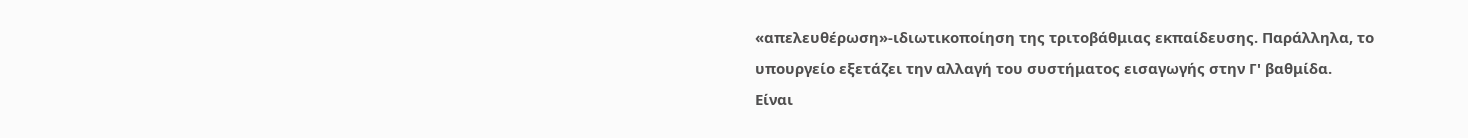«απελευθέρωση»-ιδιωτικοποίηση της τριτοβάθμιας εκπαίδευσης. Παράλληλα, το υπουργείο εξετάζει την αλλαγή του συστήματος εισαγωγής στην Γ' βαθμίδα.
Είναι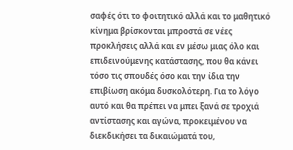σαφές ότι το φοιτητικό αλλά και το μαθητικό κίνημα βρίσκονται μπροστά σε νέες προκλήσεις αλλά και εν μέσω μιας όλο και επιδεινούμενης κατάστασης, που θα κάνει τόσο τις σπουδές όσο και την ίδια την επιβίωση ακόμα δυσκολότερη. Για το λόγο αυτό και θα πρέπει να μπει ξανά σε τροχιά αντίστασης και αγώνα, προκειμένου να διεκδικήσει τα δικαιώματά του,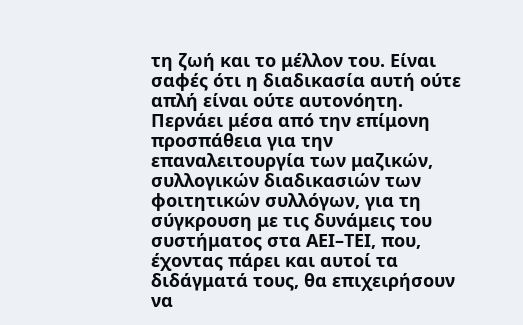τη ζωή και το μέλλον του. Είναι σαφές ότι η διαδικασία αυτή ούτε απλή είναι ούτε αυτονόητη. Περνάει μέσα από την επίμονη προσπάθεια για την επαναλειτουργία των μαζικών, συλλογικών διαδικασιών των φοιτητικών συλλόγων, για τη σύγκρουση με τις δυνάμεις του συστήματος στα ΑΕΙ–ΤΕΙ, που, έχοντας πάρει και αυτοί τα διδάγματά τους, θα επιχειρήσουν να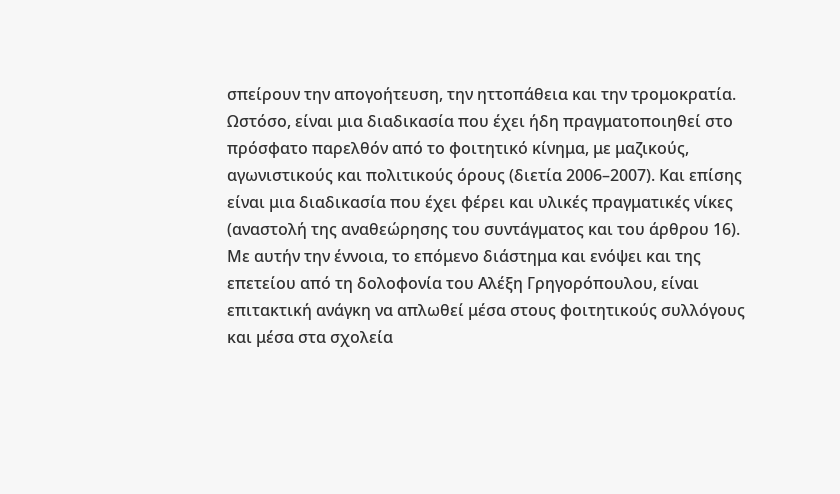σπείρουν την απογοήτευση, την ηττοπάθεια και την τρομοκρατία. Ωστόσο, είναι μια διαδικασία που έχει ήδη πραγματοποιηθεί στο πρόσφατο παρελθόν από το φοιτητικό κίνημα, με μαζικούς, αγωνιστικούς και πολιτικούς όρους (διετία 2006–2007). Και επίσης είναι μια διαδικασία που έχει φέρει και υλικές πραγματικές νίκες (αναστολή της αναθεώρησης του συντάγματος και του άρθρου 16). Με αυτήν την έννοια, το επόμενο διάστημα και ενόψει και της επετείου από τη δολοφονία του Αλέξη Γρηγορόπουλου, είναι επιτακτική ανάγκη να απλωθεί μέσα στους φοιτητικούς συλλόγους και μέσα στα σχολεία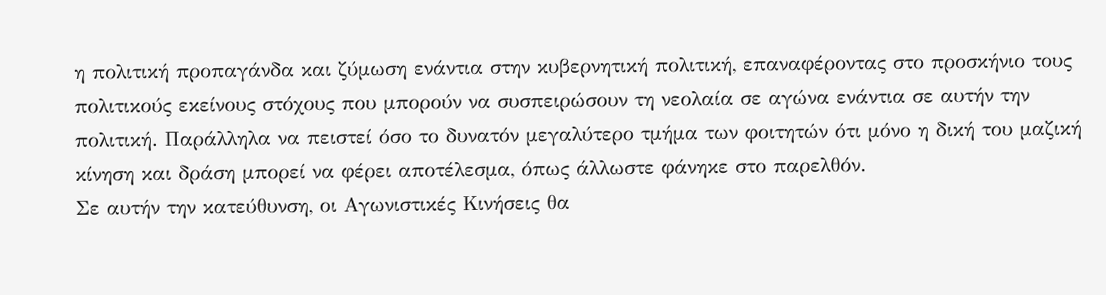η πολιτική προπαγάνδα και ζύμωση ενάντια στην κυβερνητική πολιτική, επαναφέροντας στο προσκήνιο τους πολιτικούς εκείνους στόχους που μπορούν να συσπειρώσουν τη νεολαία σε αγώνα ενάντια σε αυτήν την πολιτική. Παράλληλα να πειστεί όσο το δυνατόν μεγαλύτερο τμήμα των φοιτητών ότι μόνο η δική του μαζική κίνηση και δράση μπορεί να φέρει αποτέλεσμα, όπως άλλωστε φάνηκε στο παρελθόν.
Σε αυτήν την κατεύθυνση, οι Αγωνιστικές Κινήσεις θα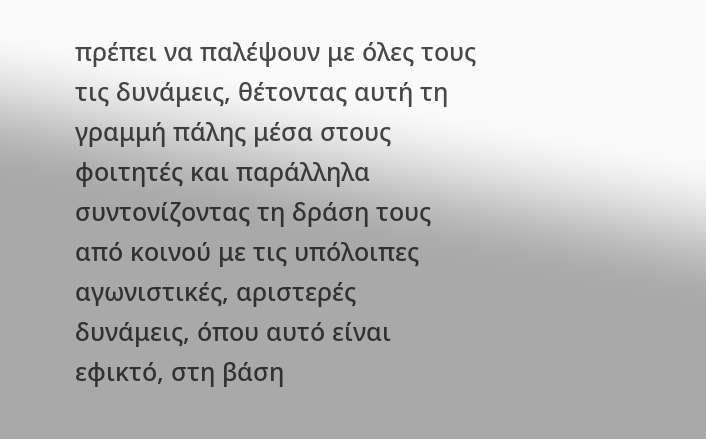πρέπει να παλέψουν με όλες τους τις δυνάμεις, θέτοντας αυτή τη γραμμή πάλης μέσα στους φοιτητές και παράλληλα συντονίζοντας τη δράση τους από κοινού με τις υπόλοιπες αγωνιστικές, αριστερές δυνάμεις, όπου αυτό είναι εφικτό, στη βάση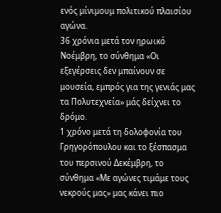ενός μίνιμουμ πολιτικού πλαισίου αγώνα.
36 χρόνια μετά τον ηρωικό Νοέμβρη, το σύνθημα «Οι εξεγέρσεις δεν μπαίνουν σε μουσεία, εμπρός για της γενιάς μας τα Πολυτεχνεία» μάς δείχνει το δρόμο.
1 χρόνο μετά τη δολοφονία του Γρηγορόπουλου και το ξέσπασμα του περσινού Δεκέμβρη, το σύνθημα «Με αγώνες τιμάμε τους νεκρούς μας» μας κάνει πιο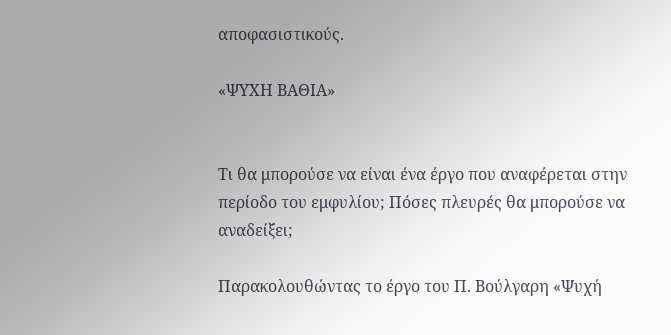αποφασιστικούς.

«ΨΥΧΗ ΒΑΘΙΑ»


Τι θα μπορούσε να είναι ένα έργο που αναφέρεται στην περίοδο του εμφυλίου; Πόσες πλευρές θα μπορούσε να αναδείξει;

Παρακολουθώντας το έργο του Π. Βούλγαρη «Ψυχή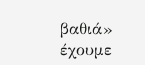βαθιά» έχουμε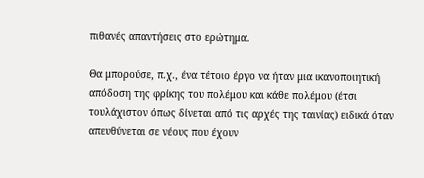πιθανές απαντήσεις στο ερώτημα.

Θα μπορούσε, π.χ., ένα τέτοιο έργο να ήταν μια ικανοποιητική απόδοση της φρίκης του πολέμου και κάθε πολέμου (έτσι τουλάχιστον όπως δίνεται από τις αρχές της ταινίας) ειδικά όταν απευθύνεται σε νέους που έχουν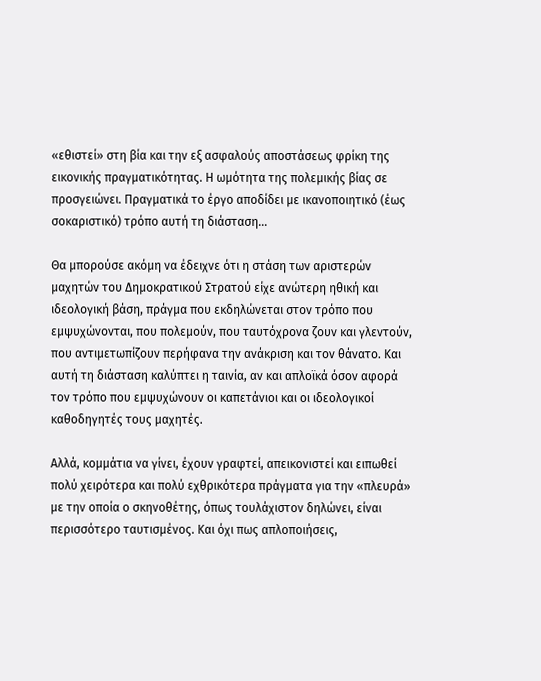«εθιστεί» στη βία και την εξ ασφαλούς αποστάσεως φρίκη της εικονικής πραγματικότητας. Η ωμότητα της πολεμικής βίας σε προσγειώνει. Πραγματικά το έργο αποδίδει με ικανοποιητικό (έως σοκαριστικό) τρόπο αυτή τη διάσταση…

Θα μπορούσε ακόμη να έδειχνε ότι η στάση των αριστερών μαχητών του Δημοκρατικού Στρατού είχε ανώτερη ηθική και ιδεολογική βάση, πράγμα που εκδηλώνεται στον τρόπο που εμψυχώνονται, που πολεμούν, που ταυτόχρονα ζουν και γλεντούν, που αντιμετωπίζουν περήφανα την ανάκριση και τον θάνατο. Και αυτή τη διάσταση καλύπτει η ταινία, αν και απλοϊκά όσον αφορά τον τρόπο που εμψυχώνουν οι καπετάνιοι και οι ιδεολογικοί καθοδηγητές τους μαχητές.

Αλλά, κομμάτια να γίνει, έχουν γραφτεί, απεικονιστεί και ειπωθεί πολύ χειρότερα και πολύ εχθρικότερα πράγματα για την «πλευρά» με την οποία ο σκηνοθέτης, όπως τουλάχιστον δηλώνει, είναι περισσότερο ταυτισμένος. Και όχι πως απλοποιήσεις,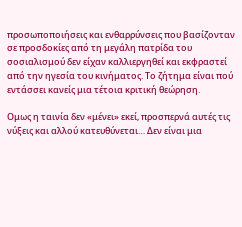προσωποποιήσεις και ενθαρρύνσεις που βασίζονταν σε προσδοκίες από τη μεγάλη πατρίδα του σοσιαλισμού δεν είχαν καλλιεργηθεί και εκφραστεί από την ηγεσία του κινήματος. Το ζήτημα είναι πού εντάσσει κανείς μια τέτοια κριτική θεώρηση.

Ομως η ταινία δεν «μένει» εκεί, προσπερνά αυτές τις νύξεις και αλλού κατευθύνεται… Δεν είναι μια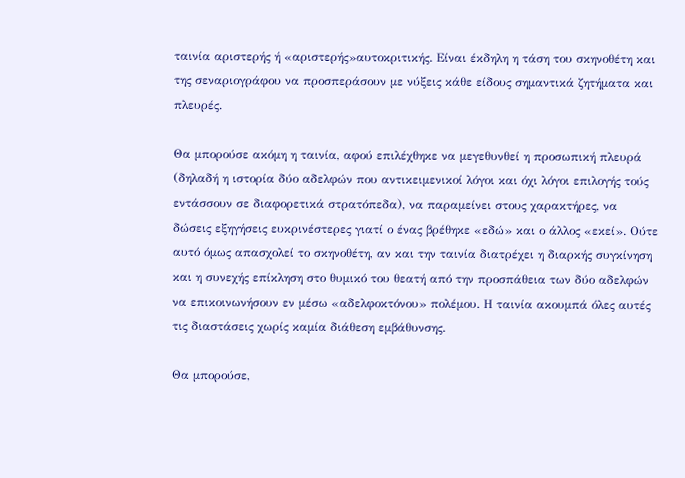ταινία αριστερής ή «αριστερής»αυτοκριτικής. Είναι έκδηλη η τάση του σκηνοθέτη και της σεναριογράφου να προσπεράσουν με νύξεις κάθε είδους σημαντικά ζητήματα και πλευρές.

Θα μπορούσε ακόμη η ταινία, αφού επιλέχθηκε να μεγεθυνθεί η προσωπική πλευρά (δηλαδή η ιστορία δύο αδελφών που αντικειμενικοί λόγοι και όχι λόγοι επιλογής τούς εντάσσουν σε διαφορετικά στρατόπεδα), να παραμείνει στους χαρακτήρες, να δώσεις εξηγήσεις ευκρινέστερες γιατί ο ένας βρέθηκε «εδώ» και ο άλλος «εκεί». Ούτε αυτό όμως απασχολεί το σκηνοθέτη, αν και την ταινία διατρέχει η διαρκής συγκίνηση και η συνεχής επίκληση στο θυμικό του θεατή από την προσπάθεια των δύο αδελφών να επικοινωνήσουν εν μέσω «αδελφοκτόνου» πολέμου. Η ταινία ακουμπά όλες αυτές τις διαστάσεις χωρίς καμία διάθεση εμβάθυνσης.

Θα μπορούσε,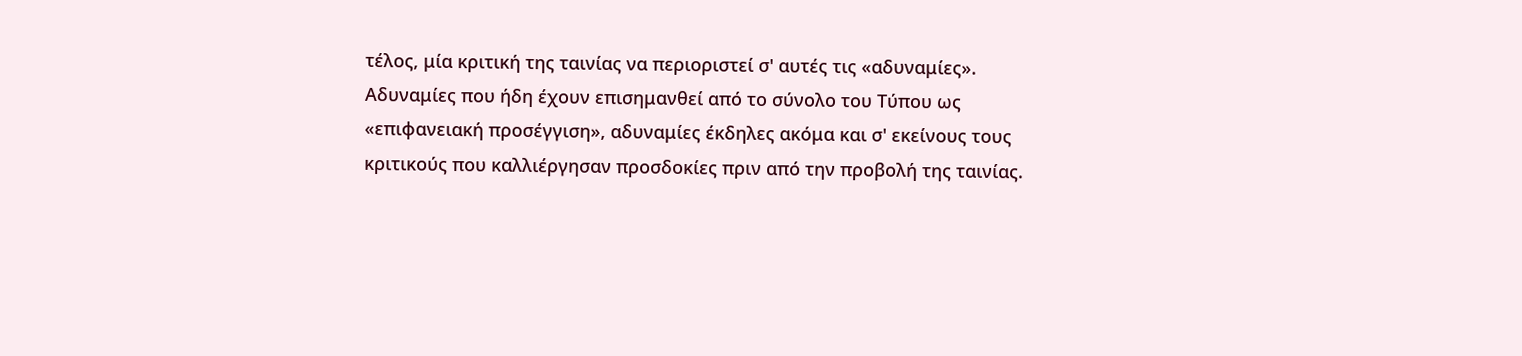τέλος, μία κριτική της ταινίας να περιοριστεί σ' αυτές τις «αδυναμίες». Αδυναμίες που ήδη έχουν επισημανθεί από το σύνολο του Τύπου ως «επιφανειακή προσέγγιση», αδυναμίες έκδηλες ακόμα και σ' εκείνους τους κριτικούς που καλλιέργησαν προσδοκίες πριν από την προβολή της ταινίας.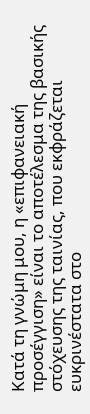Κατά τη γνώμη μου, η «επιφανειακή προσέγγιση» είναι το αποτέλεσμα της βασικής στόχευσης της ταινίας, που εκφράζεται ευκρινέστατα στο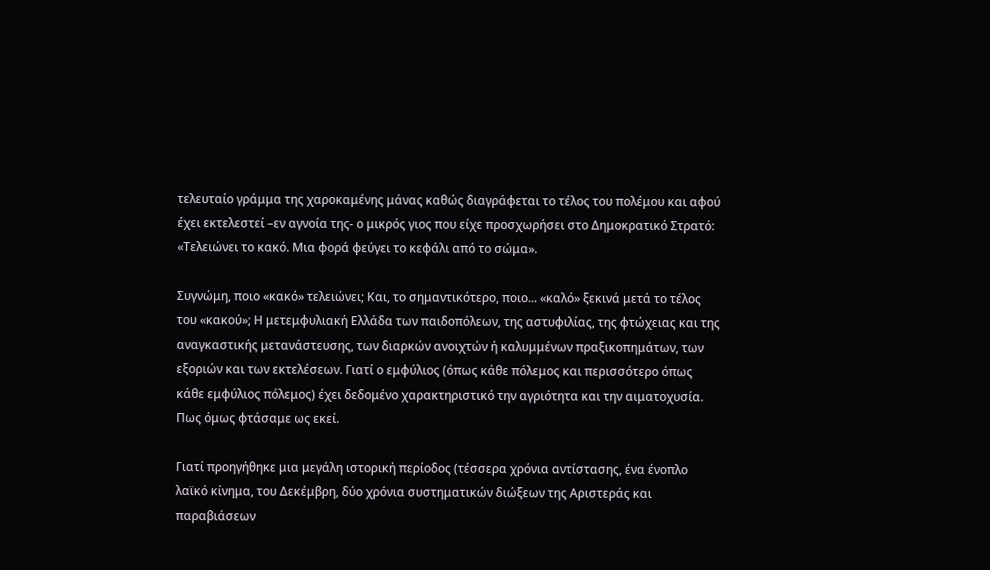τελευταίο γράμμα της χαροκαμένης μάνας καθώς διαγράφεται το τέλος του πολέμου και αφού έχει εκτελεστεί –εν αγνοία της- ο μικρός γιος που είχε προσχωρήσει στο Δημοκρατικό Στρατό: «Τελειώνει το κακό. Μια φορά φεύγει το κεφάλι από το σώμα».

Συγνώμη, ποιο «κακό» τελειώνει; Και, το σημαντικότερο, ποιο... «καλό» ξεκινά μετά το τέλος του «κακού»; Η μετεμφυλιακή Ελλάδα των παιδοπόλεων, της αστυφιλίας, της φτώχειας και της αναγκαστικής μετανάστευσης, των διαρκών ανοιχτών ή καλυμμένων πραξικοπημάτων, των εξοριών και των εκτελέσεων. Γιατί ο εμφύλιος (όπως κάθε πόλεμος και περισσότερο όπως κάθε εμφύλιος πόλεμος) έχει δεδομένο χαρακτηριστικό την αγριότητα και την αιματοχυσία. Πως όμως φτάσαμε ως εκεί.

Γιατί προηγήθηκε μια μεγάλη ιστορική περίοδος (τέσσερα χρόνια αντίστασης, ένα ένοπλο λαϊκό κίνημα, του Δεκέμβρη, δύο χρόνια συστηματικών διώξεων της Αριστεράς και παραβιάσεων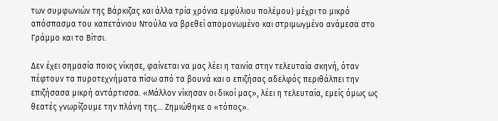των συμφωνιών της Βάρκιζας και άλλα τρία χρόνια εμφύλιου πολέμου) μέχρι το μικρό απόσπασμα του καπετάνιου Ντούλα να βρεθεί απομονωμένο και στριμωγμένο ανάμεσα στο Γράμμο και το Βίτσι.

Δεν έχει σημασία ποιος νίκησε, φαίνεται να μας λέει η ταινία στην τελευταία σκηνή, όταν πέφτουν τα πυροτεχνήματα πίσω από τα βουνά και ο επιζήσας αδελφός περιθάλπει την επιζήσασα μικρή αντάρτισσα. «Μάλλον νίκησαν οι δικοί μας», λέει η τελευταία, εμείς όμως ως θεατές γνωρίζουμε την πλάνη της… Ζημιώθηκε ο «τόπος».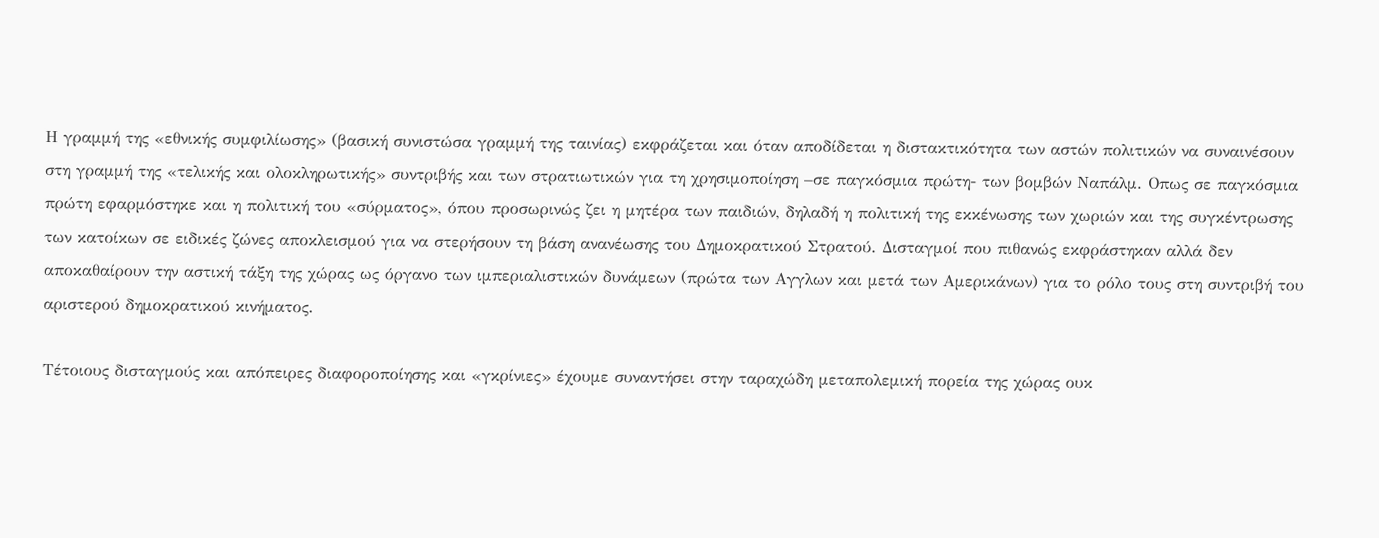Η γραμμή της «εθνικής συμφιλίωσης» (βασική συνιστώσα γραμμή της ταινίας) εκφράζεται και όταν αποδίδεται η διστακτικότητα των αστών πολιτικών να συναινέσουν στη γραμμή της «τελικής και ολοκληρωτικής» συντριβής και των στρατιωτικών για τη χρησιμοποίηση –σε παγκόσμια πρώτη- των βομβών Ναπάλμ. Οπως σε παγκόσμια πρώτη εφαρμόστηκε και η πολιτική του «σύρματος», όπου προσωρινώς ζει η μητέρα των παιδιών, δηλαδή η πολιτική της εκκένωσης των χωριών και της συγκέντρωσης των κατοίκων σε ειδικές ζώνες αποκλεισμού για να στερήσουν τη βάση ανανέωσης του Δημοκρατικού Στρατού. Δισταγμοί που πιθανώς εκφράστηκαν αλλά δεν αποκαθαίρουν την αστική τάξη της χώρας ως όργανο των ιμπεριαλιστικών δυνάμεων (πρώτα των Αγγλων και μετά των Αμερικάνων) για το ρόλο τους στη συντριβή του αριστερού δημοκρατικού κινήματος.

Τέτοιους δισταγμούς και απόπειρες διαφοροποίησης και «γκρίνιες» έχουμε συναντήσει στην ταραχώδη μεταπολεμική πορεία της χώρας ουκ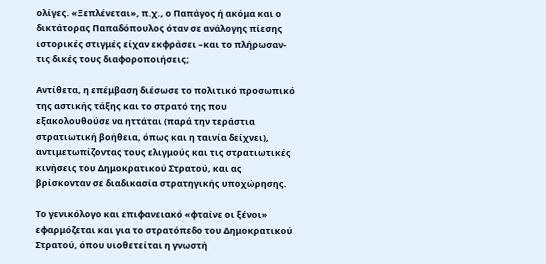ολίγες. «Ξεπλένεται», π.χ., ο Παπάγος ή ακόμα και ο δικτάτορας Παπαδόπουλος όταν σε ανάλογης πίεσης ιστορικές στιγμές είχαν εκφράσει –και το πλήρωσαν- τις δικές τους διαφοροποιήσεις;

Αντίθετα, η επέμβαση διέσωσε το πολιτικό προσωπικό της αστικής τάξης και το στρατό της που εξακολουθούσε να ηττάται (παρά την τεράστια στρατιωτική βοήθεια, όπως και η ταινία δείχνει), αντιμετωπίζοντας τους ελιγμούς και τις στρατιωτικές κινήσεις του Δημοκρατικού Στρατού, και ας βρίσκονταν σε διαδικασία στρατηγικής υποχώρησης.

Το γενικόλογο και επιφανειακό «φταίνε οι ξένοι» εφαρμόζεται και για το στρατόπεδο του Δημοκρατικού Στρατού, όπου υιοθετείται η γνωστή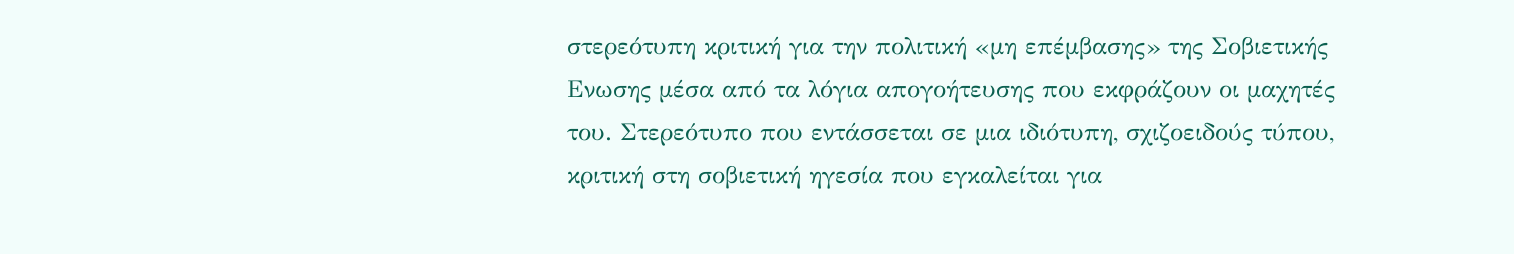στερεότυπη κριτική για την πολιτική «μη επέμβασης» της Σοβιετικής Ενωσης μέσα από τα λόγια απογοήτευσης που εκφράζουν οι μαχητές του. Στερεότυπο που εντάσσεται σε μια ιδιότυπη, σχιζοειδούς τύπου, κριτική στη σοβιετική ηγεσία που εγκαλείται για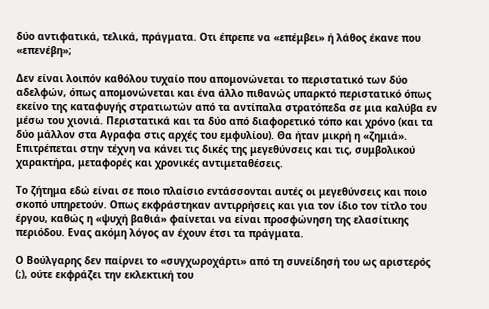δύο αντιφατικά, τελικά, πράγματα. Οτι έπρεπε να «επέμβει» ή λάθος έκανε που «επενέβη»;

Δεν είναι λοιπόν καθόλου τυχαίο που απομονώνεται το περιστατικό των δύο αδελφών, όπως απομονώνεται και ένα άλλο πιθανώς υπαρκτό περιστατικό όπως εκείνο της καταφυγής στρατιωτών από τα αντίπαλα στρατόπεδα σε μια καλύβα εν μέσω του χιονιά. Περιστατικά και τα δύο από διαφορετικό τόπο και χρόνο (και τα δύο μάλλον στα Αγραφα στις αρχές του εμφυλίου). Θα ήταν μικρή η «ζημιά». Επιτρέπεται στην τέχνη να κάνει τις δικές της μεγεθύνσεις και τις, συμβολικού χαρακτήρα, μεταφορές και χρονικές αντιμεταθέσεις.

Το ζήτημα εδώ είναι σε ποιο πλαίσιο εντάσσονται αυτές οι μεγεθύνσεις και ποιο σκοπό υπηρετούν. Οπως εκφράστηκαν αντιρρήσεις και για τον ίδιο τον τίτλο του έργου, καθώς η «ψυχή βαθιά» φαίνεται να είναι προσφώνηση της ελασίτικης περιόδου. Ενας ακόμη λόγος αν έχουν έτσι τα πράγματα.

Ο Βούλγαρης δεν παίρνει το «συγχωροχάρτι» από τη συνείδησή του ως αριστερός (;), ούτε εκφράζει την εκλεκτική του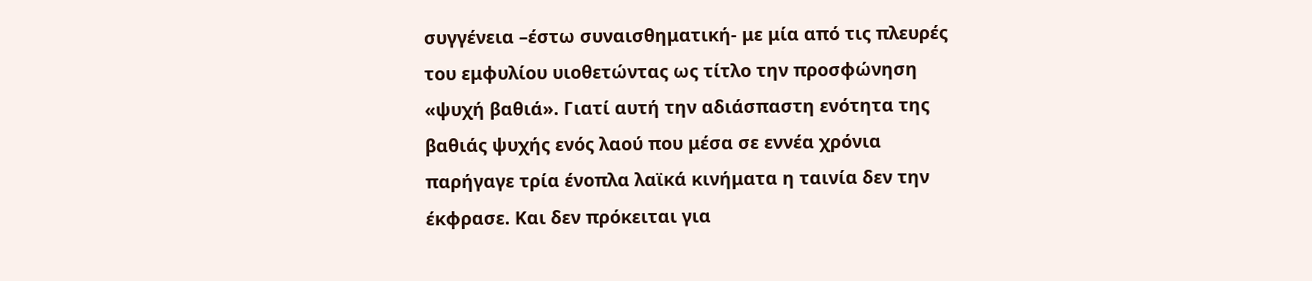συγγένεια –έστω συναισθηματική- με μία από τις πλευρές του εμφυλίου υιοθετώντας ως τίτλο την προσφώνηση «ψυχή βαθιά». Γιατί αυτή την αδιάσπαστη ενότητα της βαθιάς ψυχής ενός λαού που μέσα σε εννέα χρόνια παρήγαγε τρία ένοπλα λαϊκά κινήματα η ταινία δεν την έκφρασε. Και δεν πρόκειται για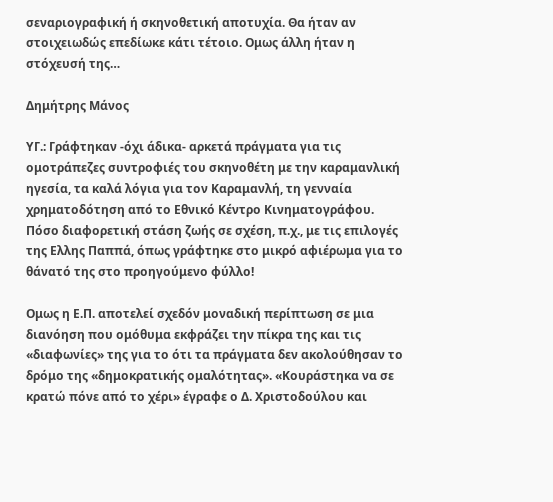σεναριογραφική ή σκηνοθετική αποτυχία. Θα ήταν αν στοιχειωδώς επεδίωκε κάτι τέτοιο. Ομως άλλη ήταν η στόχευσή της…

Δημήτρης Μάνος

ΥΓ.: Γράφτηκαν -όχι άδικα- αρκετά πράγματα για τις ομοτράπεζες συντροφιές του σκηνοθέτη με την καραμανλική ηγεσία, τα καλά λόγια για τον Καραμανλή, τη γενναία χρηματοδότηση από το Εθνικό Κέντρο Κινηματογράφου. Πόσο διαφορετική στάση ζωής σε σχέση, π.χ., με τις επιλογές της Ελλης Παππά, όπως γράφτηκε στο μικρό αφιέρωμα για το θάνατό της στο προηγούμενο φύλλο!

Ομως η Ε.Π. αποτελεί σχεδόν μοναδική περίπτωση σε μια διανόηση που ομόθυμα εκφράζει την πίκρα της και τις «διαφωνίες» της για το ότι τα πράγματα δεν ακολούθησαν το δρόμο της «δημοκρατικής ομαλότητας». «Κουράστηκα να σε κρατώ πόνε από το χέρι» έγραφε ο Δ. Χριστοδούλου και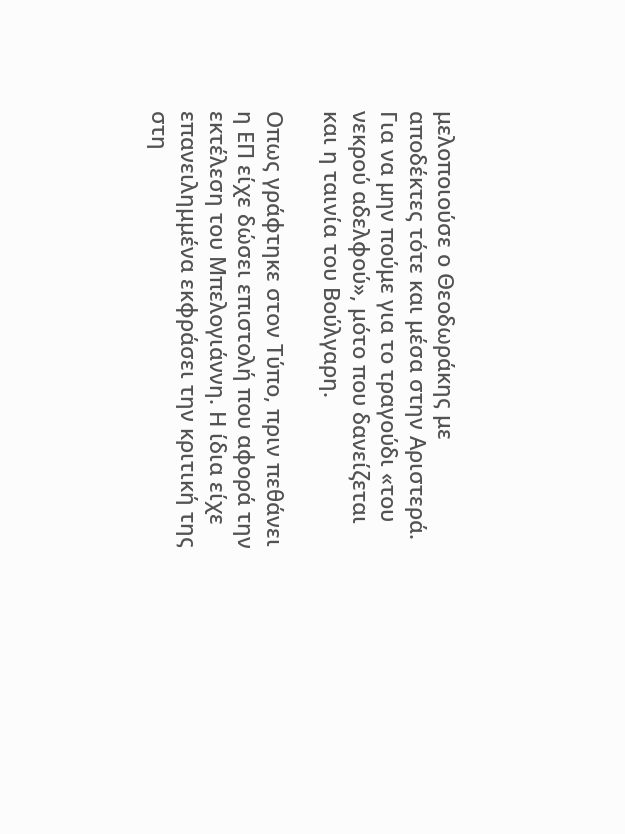μελοποιούσε ο Θεοδωράκης με αποδέκτες τότε και μέσα στην Αριστερά. Για να μην πούμε για το τραγούδι «του νεκρού αδελφού», μότο που δανείζεται και η ταινία του Βούλγαρη.

Οπως γράφτηκε στον Τύπο, πριν πεθάνει η ΕΠ είχε δώσει επιστολή που αφορά την εκτέλεση του Μπελογιάννη. Η ίδια είχε επανειλημμένα εκφράσει την κριτική της στη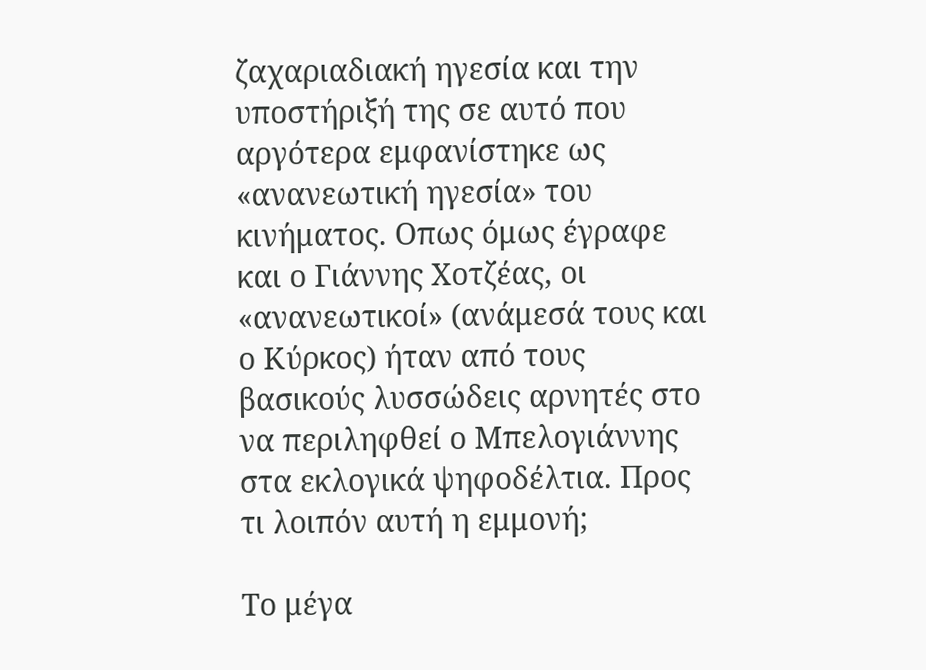ζαχαριαδιακή ηγεσία και την υποστήριξή της σε αυτό που αργότερα εμφανίστηκε ως «ανανεωτική ηγεσία» του κινήματος. Οπως όμως έγραφε και ο Γιάννης Χοτζέας, οι «ανανεωτικοί» (ανάμεσά τους και ο Κύρκος) ήταν από τους βασικούς λυσσώδεις αρνητές στο να περιληφθεί ο Μπελογιάννης στα εκλογικά ψηφοδέλτια. Προς τι λοιπόν αυτή η εμμονή;

Το μέγα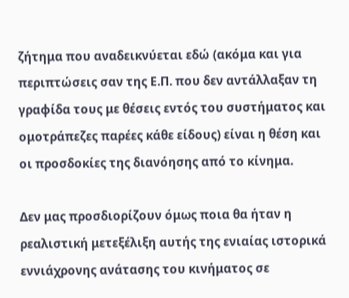ζήτημα που αναδεικνύεται εδώ (ακόμα και για περιπτώσεις σαν της Ε.Π. που δεν αντάλλαξαν τη γραφίδα τους με θέσεις εντός του συστήματος και ομοτράπεζες παρέες κάθε είδους) είναι η θέση και οι προσδοκίες της διανόησης από το κίνημα.

Δεν μας προσδιορίζουν όμως ποια θα ήταν η ρεαλιστική μετεξέλιξη αυτής της ενιαίας ιστορικά εννιάχρονης ανάτασης του κινήματος σε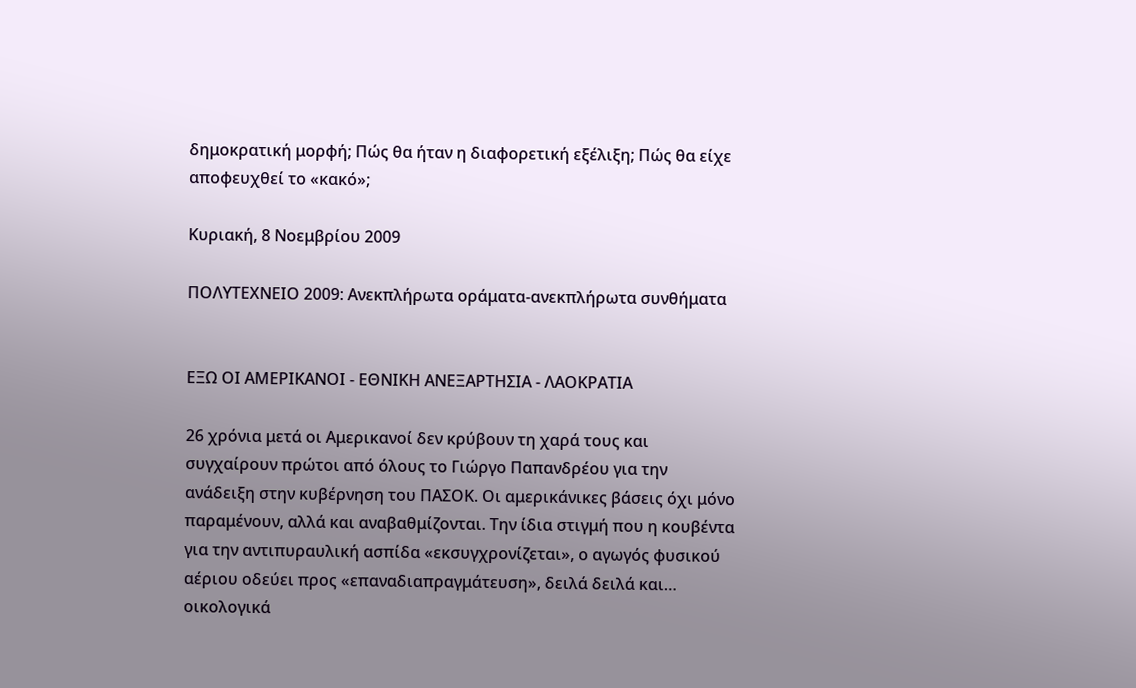δημοκρατική μορφή; Πώς θα ήταν η διαφορετική εξέλιξη; Πώς θα είχε αποφευχθεί το «κακό»;

Κυριακή, 8 Νοεμβρίου 2009

ΠΟΛΥΤΕΧΝΕΙΟ 2009: Ανεκπλήρωτα οράματα-ανεκπλήρωτα συνθήματα


ΕΞΩ ΟΙ ΑΜΕΡΙΚΑΝΟΙ - ΕΘΝΙΚΗ ΑΝΕΞΑΡΤΗΣΙΑ - ΛΑΟΚΡΑΤΙΑ

26 χρόνια μετά οι Αμερικανοί δεν κρύβουν τη χαρά τους και συγχαίρουν πρώτοι από όλους το Γιώργο Παπανδρέου για την ανάδειξη στην κυβέρνηση του ΠΑΣΟΚ. Οι αμερικάνικες βάσεις όχι μόνο παραμένουν, αλλά και αναβαθμίζονται. Την ίδια στιγμή που η κουβέντα για την αντιπυραυλική ασπίδα «εκσυγχρονίζεται», ο αγωγός φυσικού αέριου οδεύει προς «επαναδιαπραγμάτευση», δειλά δειλά και… οικολογικά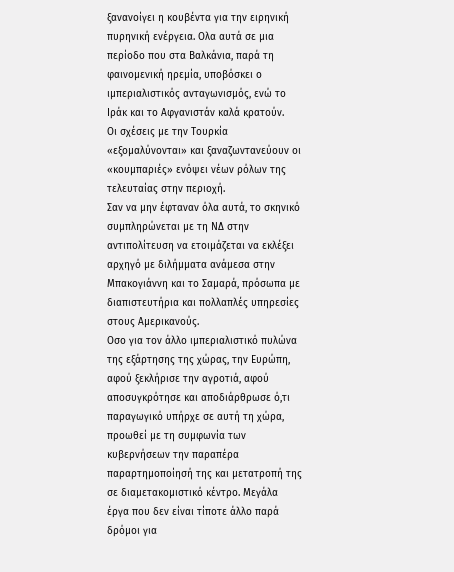ξανανοίγει η κουβέντα για την ειρηνική πυρηνική ενέργεια. Ολα αυτά σε μια περίοδο που στα Βαλκάνια, παρά τη φαινομενική ηρεμία, υποβόσκει ο ιμπεριαλιστικός ανταγωνισμός, ενώ το Ιράκ και το Αφγανιστάν καλά κρατούν.
Οι σχέσεις με την Τουρκία «εξομαλύνονται» και ξαναζωντανεύουν οι «κουμπαριές» ενόψει νέων ρόλων της τελευταίας στην περιοχή.
Σαν να μην έφταναν όλα αυτά, το σκηνικό συμπληρώνεται με τη ΝΔ στην αντιπολίτευση να ετοιμάζεται να εκλέξει αρχηγό με διλήμματα ανάμεσα στην Μπακογιάννη και το Σαμαρά, πρόσωπα με διαπιστευτήρια και πολλαπλές υπηρεσίες στους Αμερικανούς.
Οσο για τον άλλο ιμπεριαλιστικό πυλώνα της εξάρτησης της χώρας, την Ευρώπη, αφού ξεκλήρισε την αγροτιά, αφού αποσυγκρότησε και αποδιάρθρωσε ό,τι παραγωγικό υπήρχε σε αυτή τη χώρα, προωθεί με τη συμφωνία των κυβερνήσεων την παραπέρα παραρτημοποίησή της και μετατροπή της σε διαμετακομιστικό κέντρο. Μεγάλα έργα που δεν είναι τίποτε άλλο παρά δρόμοι για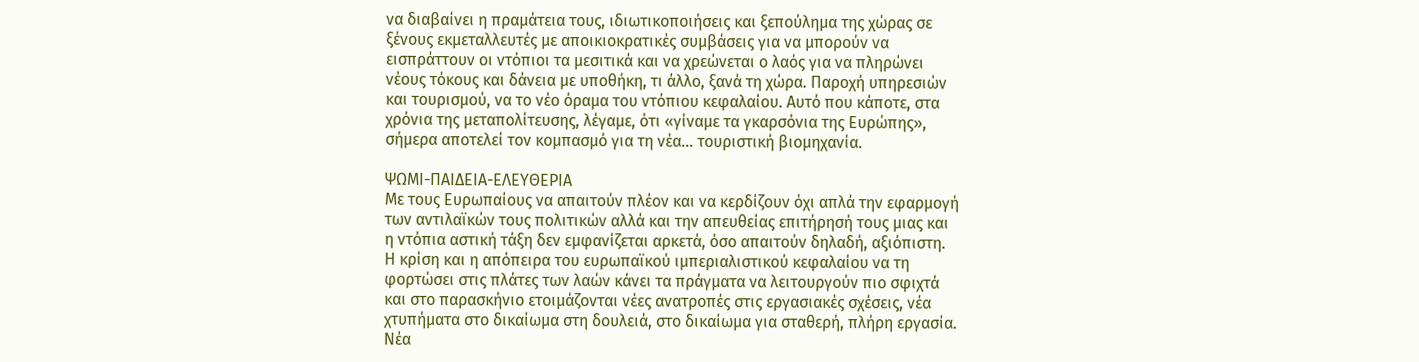να διαβαίνει η πραμάτεια τους, ιδιωτικοποιήσεις και ξεπούλημα της χώρας σε ξένους εκμεταλλευτές με αποικιοκρατικές συμβάσεις για να μπορούν να εισπράττουν οι ντόπιοι τα μεσιτικά και να χρεώνεται ο λαός για να πληρώνει νέους τόκους και δάνεια με υποθήκη, τι άλλο, ξανά τη χώρα. Παροχή υπηρεσιών και τουρισμού, να το νέο όραμα του ντόπιου κεφαλαίου. Αυτό που κάποτε, στα χρόνια της μεταπολίτευσης, λέγαμε, ότι «γίναμε τα γκαρσόνια της Ευρώπης», σήμερα αποτελεί τον κομπασμό για τη νέα… τουριστική βιομηχανία.

ΨΩΜΙ-ΠΑΙΔΕΙΑ-ΕΛΕΥΘΕΡΙΑ
Με τους Ευρωπαίους να απαιτούν πλέον και να κερδίζουν όχι απλά την εφαρμογή των αντιλαϊκών τους πολιτικών αλλά και την απευθείας επιτήρησή τους μιας και η ντόπια αστική τάξη δεν εμφανίζεται αρκετά, όσο απαιτούν δηλαδή, αξιόπιστη. Η κρίση και η απόπειρα του ευρωπαϊκού ιμπεριαλιστικού κεφαλαίου να τη φορτώσει στις πλάτες των λαών κάνει τα πράγματα να λειτουργούν πιο σφιχτά και στο παρασκήνιο ετοιμάζονται νέες ανατροπές στις εργασιακές σχέσεις, νέα χτυπήματα στο δικαίωμα στη δουλειά, στο δικαίωμα για σταθερή, πλήρη εργασία. Νέα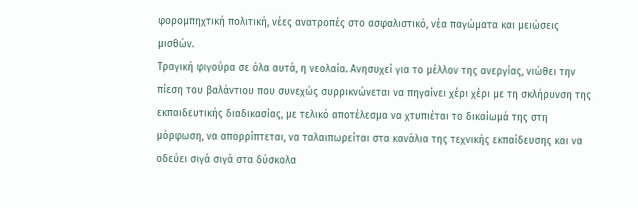φορομπηχτική πολιτική, νέες ανατροπές στο ασφαλιστικό, νέα παγώματα και μειώσεις μισθών.
Τραγική φιγούρα σε όλα αυτά, η νεολαία. Ανησυχεί για το μέλλον της ανεργίας, νιώθει την πίεση του βαλάντιου που συνεχώς συρρικνώνεται να πηγαίνει χέρι χέρι με τη σκλήρυνση της εκπαιδευτικής διαδικασίας, με τελικό αποτέλεσμα να χτυπιέται το δικαίωμά της στη μόρφωση, να απορρίπτεται, να ταλαιπωρείται στα κανάλια της τεχνικής εκπαίδευσης και να οδεύει σιγά σιγά στα δύσκολα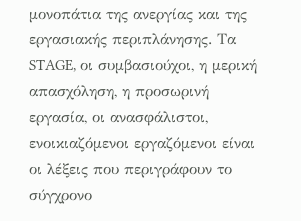μονοπάτια της ανεργίας και της εργασιακής περιπλάνησης. Τα STAGE, οι συμβασιούχοι, η μερική απασχόληση, η προσωρινή εργασία, οι ανασφάλιστοι, ενοικιαζόμενοι εργαζόμενοι είναι οι λέξεις που περιγράφουν το σύγχρονο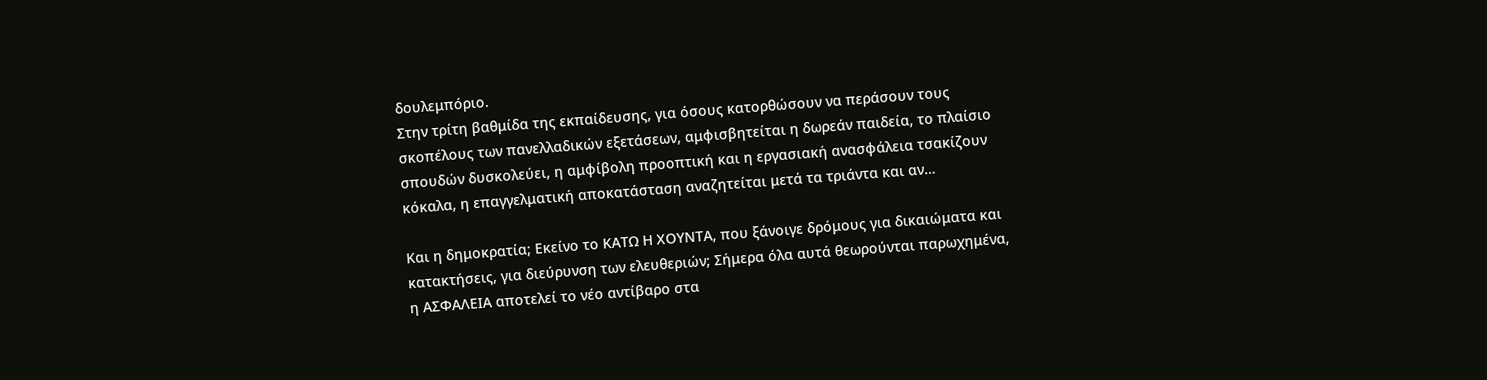δουλεμπόριο.
Στην τρίτη βαθμίδα της εκπαίδευσης, για όσους κατορθώσουν να περάσουν τους σκοπέλους των πανελλαδικών εξετάσεων, αμφισβητείται η δωρεάν παιδεία, το πλαίσιο σπουδών δυσκολεύει, η αμφίβολη προοπτική και η εργασιακή ανασφάλεια τσακίζουν κόκαλα, η επαγγελματική αποκατάσταση αναζητείται μετά τα τριάντα και αν…

Και η δημοκρατία; Εκείνο το ΚΑΤΩ Η ΧΟΥΝΤΑ, που ξάνοιγε δρόμους για δικαιώματα και κατακτήσεις, για διεύρυνση των ελευθεριών; Σήμερα όλα αυτά θεωρούνται παρωχημένα, η ΑΣΦΑΛΕΙΑ αποτελεί το νέο αντίβαρο στα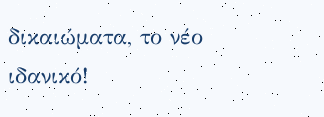δικαιώματα, το νέο ιδανικό!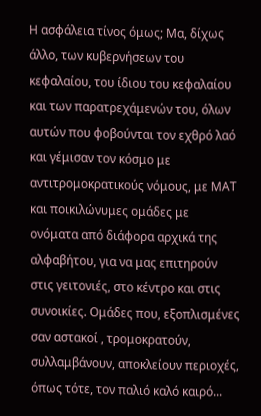Η ασφάλεια τίνος όμως; Μα, δίχως άλλο, των κυβερνήσεων του κεφαλαίου, του ίδιου του κεφαλαίου και των παρατρεχάμενών του, όλων αυτών που φοβούνται τον εχθρό λαό και γέμισαν τον κόσμο με αντιτρομοκρατικούς νόμους, με ΜΑΤ και ποικιλώνυμες ομάδες με ονόματα από διάφορα αρχικά της αλφαβήτου, για να μας επιτηρούν στις γειτονιές, στο κέντρο και στις συνοικίες. Ομάδες που, εξοπλισμένες σαν αστακοί , τρομοκρατούν, συλλαμβάνουν, αποκλείουν περιοχές, όπως τότε, τον παλιό καλό καιρό...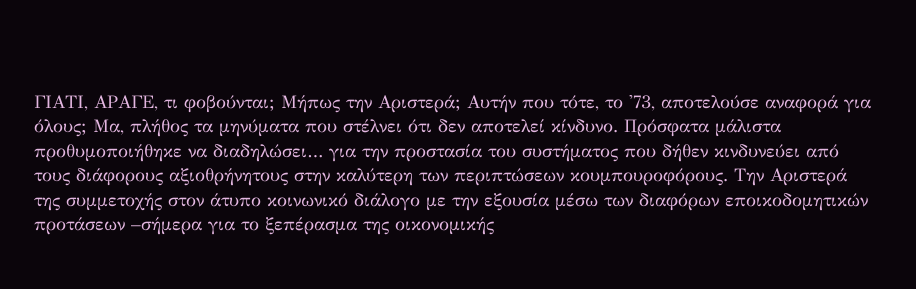ΓΙΑΤΙ, ΑΡΑΓΕ, τι φοβούνται; Μήπως την Αριστερά; Αυτήν που τότε, το '73, αποτελούσε αναφορά για όλους; Mα, πλήθος τα μηνύματα που στέλνει ότι δεν αποτελεί κίνδυνο. Πρόσφατα μάλιστα προθυμοποιήθηκε να διαδηλώσει… για την προστασία του συστήματος που δήθεν κινδυνεύει από τους διάφορους αξιοθρήνητους στην καλύτερη των περιπτώσεων κουμπουροφόρους. Την Αριστερά της συμμετοχής στον άτυπο κοινωνικό διάλογο με την εξουσία μέσω των διαφόρων εποικοδομητικών προτάσεων –σήμερα για το ξεπέρασμα της οικονομικής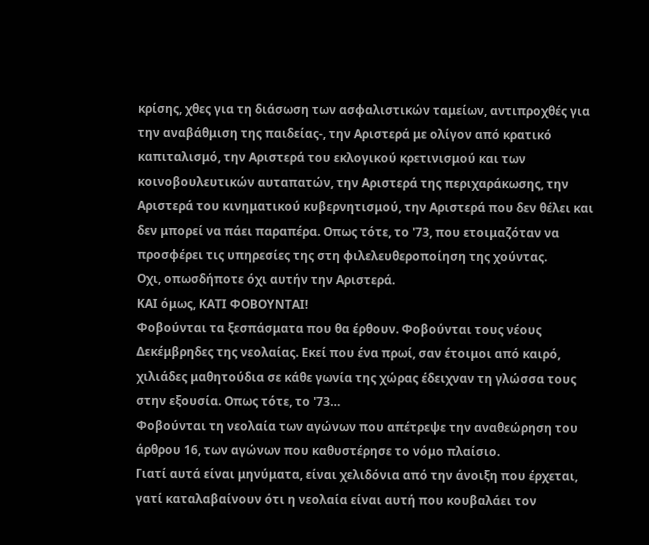κρίσης, χθες για τη διάσωση των ασφαλιστικών ταμείων, αντιπροχθές για την αναβάθμιση της παιδείας-, την Αριστερά με ολίγον από κρατικό καπιταλισμό, την Αριστερά του εκλογικού κρετινισμού και των κοινοβουλευτικών αυταπατών, την Αριστερά της περιχαράκωσης, την Αριστερά του κινηματικού κυβερνητισμού, την Αριστερά που δεν θέλει και δεν μπορεί να πάει παραπέρα. Οπως τότε, το '73, που ετοιμαζόταν να προσφέρει τις υπηρεσίες της στη φιλελευθεροποίηση της χούντας.
Οχι, οπωσδήποτε όχι αυτήν την Αριστερά.
ΚΑΙ όμως, ΚΑΤΙ ΦΟΒΟΥΝΤΑΙ!
Φοβούνται τα ξεσπάσματα που θα έρθουν. Φοβούνται τους νέους Δεκέμβρηδες της νεολαίας. Εκεί που ένα πρωί, σαν έτοιμοι από καιρό, χιλιάδες μαθητούδια σε κάθε γωνία της χώρας έδειχναν τη γλώσσα τους στην εξουσία. Οπως τότε, το '73…
Φοβούνται τη νεολαία των αγώνων που απέτρεψε την αναθεώρηση του άρθρου 16, των αγώνων που καθυστέρησε το νόμο πλαίσιο.
Γιατί αυτά είναι μηνύματα, είναι χελιδόνια από την άνοιξη που έρχεται, γατί καταλαβαίνουν ότι η νεολαία είναι αυτή που κουβαλάει τον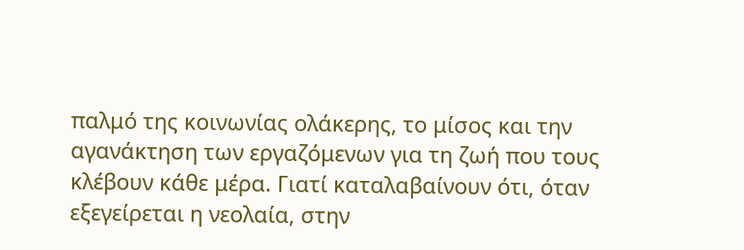παλμό της κοινωνίας ολάκερης, το μίσος και την αγανάκτηση των εργαζόμενων για τη ζωή που τους κλέβουν κάθε μέρα. Γιατί καταλαβαίνουν ότι, όταν εξεγείρεται η νεολαία, στην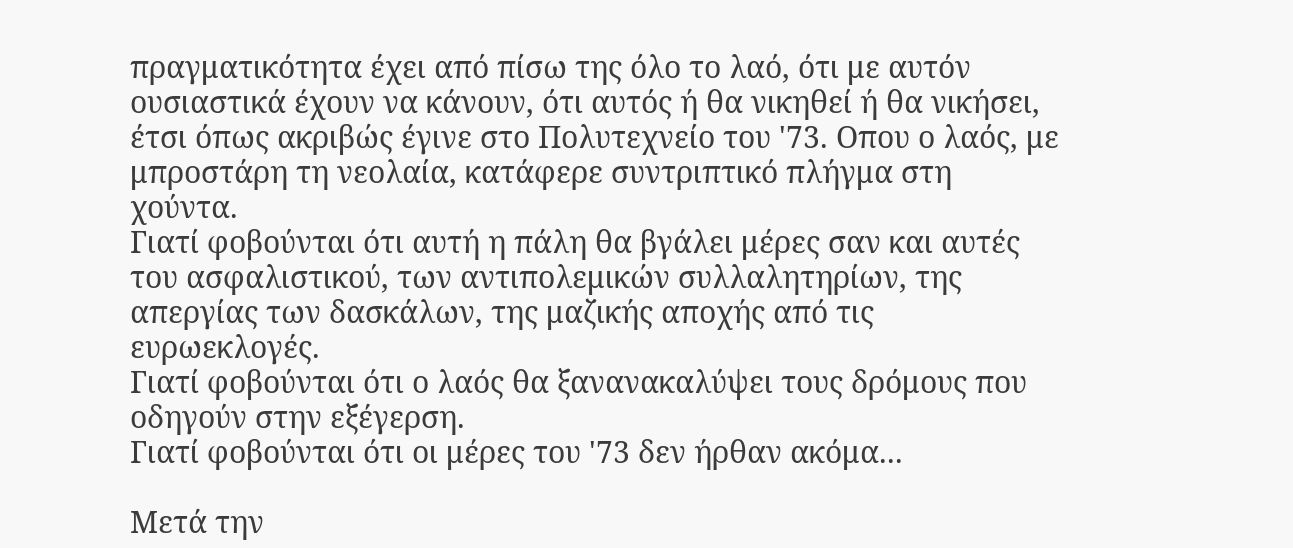πραγματικότητα έχει από πίσω της όλο το λαό, ότι με αυτόν ουσιαστικά έχουν να κάνουν, ότι αυτός ή θα νικηθεί ή θα νικήσει, έτσι όπως ακριβώς έγινε στο Πολυτεχνείο του '73. Οπου ο λαός, με μπροστάρη τη νεολαία, κατάφερε συντριπτικό πλήγμα στη χούντα.
Γιατί φοβούνται ότι αυτή η πάλη θα βγάλει μέρες σαν και αυτές του ασφαλιστικού, των αντιπολεμικών συλλαλητηρίων, της απεργίας των δασκάλων, της μαζικής αποχής από τις ευρωεκλογές.
Γιατί φοβούνται ότι ο λαός θα ξανανακαλύψει τους δρόμους που οδηγούν στην εξέγερση.
Γιατί φοβούνται ότι οι μέρες του '73 δεν ήρθαν ακόμα...

Μετά την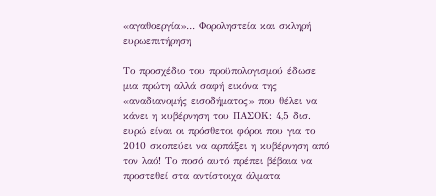«αγαθοεργία»… Φοροληστεία και σκληρή ευρωεπιτήρηση

Το προσχέδιο του προϋπολογισμού έδωσε μια πρώτη αλλά σαφή εικόνα της «αναδιανομής εισοδήματος» που θέλει να κάνει η κυβέρνηση του ΠΑΣΟΚ: 4,5 δισ. ευρώ είναι οι πρόσθετοι φόροι που για το 2010 σκοπεύει να αρπάξει η κυβέρνηση από τον λαό! Το ποσό αυτό πρέπει βέβαια να προστεθεί στα αντίστοιχα άλματα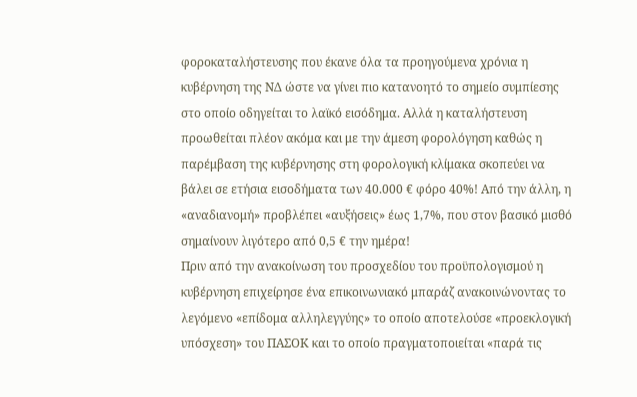φοροκαταλήστευσης που έκανε όλα τα προηγούμενα χρόνια η κυβέρνηση της ΝΔ ώστε να γίνει πιο κατανοητό το σημείο συμπίεσης στο οποίο οδηγείται το λαϊκό εισόδημα. Αλλά η καταλήστευση προωθείται πλέον ακόμα και με την άμεση φορολόγηση καθώς η παρέμβαση της κυβέρνησης στη φορολογική κλίμακα σκοπεύει να βάλει σε ετήσια εισοδήματα των 40.000 € φόρο 40%! Από την άλλη, η «αναδιανομή» προβλέπει «αυξήσεις» έως 1,7%, που στον βασικό μισθό σημαίνουν λιγότερο από 0,5 € την ημέρα!
Πριν από την ανακοίνωση του προσχεδίου του προϋπολογισμού η κυβέρνηση επιχείρησε ένα επικοινωνιακό μπαράζ ανακοινώνοντας το λεγόμενο «επίδομα αλληλεγγύης» το οποίο αποτελούσε «προεκλογική υπόσχεση» του ΠΑΣΟΚ και το οποίο πραγματοποιείται «παρά τις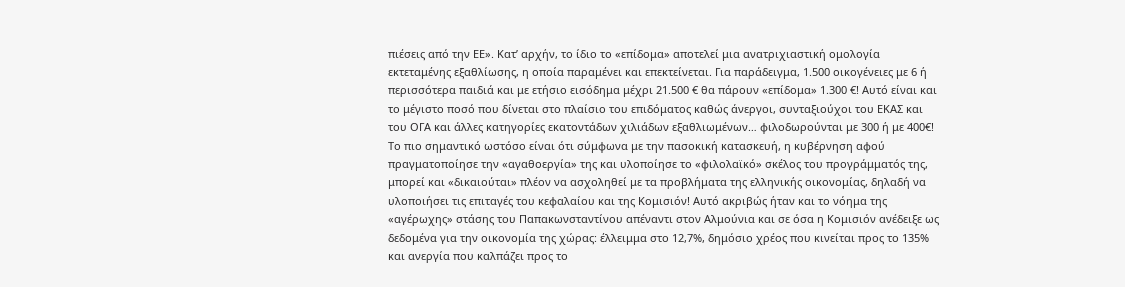πιέσεις από την ΕΕ». Κατ’ αρχήν, το ίδιο το «επίδομα» αποτελεί μια ανατριχιαστική ομολογία εκτεταμένης εξαθλίωσης, η οποία παραμένει και επεκτείνεται. Για παράδειγμα, 1.500 οικογένειες με 6 ή περισσότερα παιδιά και με ετήσιο εισόδημα μέχρι 21.500 € θα πάρουν «επίδομα» 1.300 €! Αυτό είναι και το μέγιστο ποσό που δίνεται στο πλαίσιο του επιδόματος καθώς άνεργοι, συνταξιούχοι του ΕΚΑΣ και του ΟΓΑ και άλλες κατηγορίες εκατοντάδων χιλιάδων εξαθλιωμένων… φιλοδωρούνται με 300 ή με 400€!
Το πιο σημαντικό ωστόσο είναι ότι σύμφωνα με την πασοκική κατασκευή, η κυβέρνηση αφού πραγματοποίησε την «αγαθοεργία» της και υλοποίησε το «φιλολαϊκό» σκέλος του προγράμματός της, μπορεί και «δικαιούται» πλέον να ασχοληθεί με τα προβλήματα της ελληνικής οικονομίας, δηλαδή να υλοποιήσει τις επιταγές του κεφαλαίου και της Κομισιόν! Αυτό ακριβώς ήταν και το νόημα της «αγέρωχης» στάσης του Παπακωνσταντίνου απέναντι στον Αλμούνια και σε όσα η Κομισιόν ανέδειξε ως δεδομένα για την οικονομία της χώρας: έλλειμμα στο 12,7%, δημόσιο χρέος που κινείται προς το 135% και ανεργία που καλπάζει προς το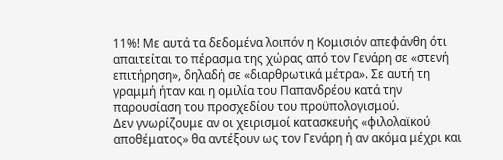11%! Με αυτά τα δεδομένα λοιπόν η Κομισιόν απεφάνθη ότι απαιτείται το πέρασμα της χώρας από τον Γενάρη σε «στενή επιτήρηση», δηλαδή σε «διαρθρωτικά μέτρα». Σε αυτή τη γραμμή ήταν και η ομιλία του Παπανδρέου κατά την παρουσίαση του προσχεδίου του προϋπολογισμού.
Δεν γνωρίζουμε αν οι χειρισμοί κατασκευής «φιλολαϊκού αποθέματος» θα αντέξουν ως τον Γενάρη ή αν ακόμα μέχρι και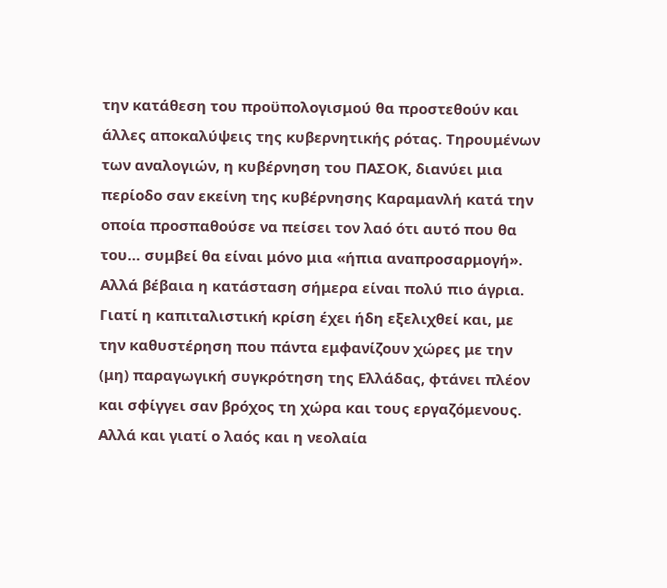την κατάθεση του προϋπολογισμού θα προστεθούν και άλλες αποκαλύψεις της κυβερνητικής ρότας. Τηρουμένων των αναλογιών, η κυβέρνηση του ΠΑΣΟΚ, διανύει μια περίοδο σαν εκείνη της κυβέρνησης Καραμανλή κατά την οποία προσπαθούσε να πείσει τον λαό ότι αυτό που θα του… συμβεί θα είναι μόνο μια «ήπια αναπροσαρμογή». Αλλά βέβαια η κατάσταση σήμερα είναι πολύ πιο άγρια. Γιατί η καπιταλιστική κρίση έχει ήδη εξελιχθεί και, με την καθυστέρηση που πάντα εμφανίζουν χώρες με την (μη) παραγωγική συγκρότηση της Ελλάδας, φτάνει πλέον και σφίγγει σαν βρόχος τη χώρα και τους εργαζόμενους. Αλλά και γιατί ο λαός και η νεολαία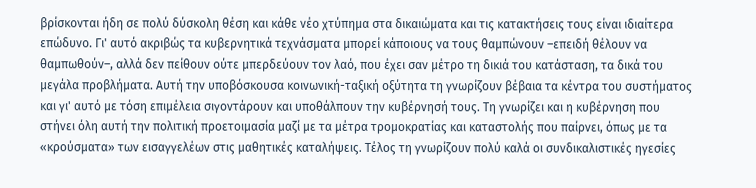βρίσκονται ήδη σε πολύ δύσκολη θέση και κάθε νέο χτύπημα στα δικαιώματα και τις κατακτήσεις τους είναι ιδιαίτερα επώδυνο. Γι' αυτό ακριβώς τα κυβερνητικά τεχνάσματα μπορεί κάποιους να τους θαμπώνουν –επειδή θέλουν να θαμπωθούν–, αλλά δεν πείθουν ούτε μπερδεύουν τον λαό, που έχει σαν μέτρο τη δικιά του κατάσταση, τα δικά του μεγάλα προβλήματα. Αυτή την υποβόσκουσα κοινωνική-ταξική οξύτητα τη γνωρίζουν βέβαια τα κέντρα του συστήματος και γι' αυτό με τόση επιμέλεια σιγοντάρουν και υποθάλπουν την κυβέρνησή τους. Τη γνωρίζει και η κυβέρνηση που στήνει όλη αυτή την πολιτική προετοιμασία μαζί με τα μέτρα τρομοκρατίας και καταστολής που παίρνει, όπως με τα «κρούσματα» των εισαγγελέων στις μαθητικές καταλήψεις. Τέλος τη γνωρίζουν πολύ καλά οι συνδικαλιστικές ηγεσίες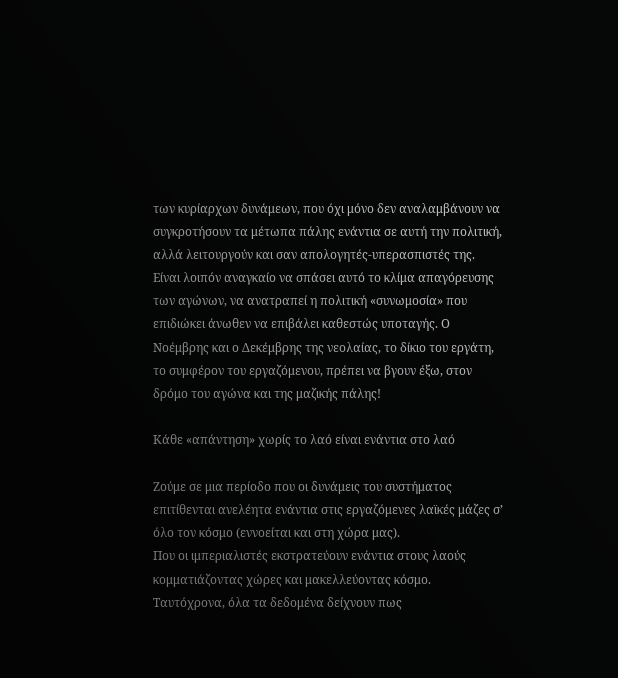των κυρίαρχων δυνάμεων, που όχι μόνο δεν αναλαμβάνουν να συγκροτήσουν τα μέτωπα πάλης ενάντια σε αυτή την πολιτική, αλλά λειτουργούν και σαν απολογητές-υπερασπιστές της.
Είναι λοιπόν αναγκαίο να σπάσει αυτό το κλίμα απαγόρευσης των αγώνων, να ανατραπεί η πολιτική «συνωμοσία» που επιδιώκει άνωθεν να επιβάλει καθεστώς υποταγής. Ο Νοέμβρης και ο Δεκέμβρης της νεολαίας, το δίκιο του εργάτη, το συμφέρον του εργαζόμενου, πρέπει να βγουν έξω, στον δρόμο του αγώνα και της μαζικής πάλης!

Κάθε «απάντηση» χωρίς το λαό είναι ενάντια στο λαό

Ζούμε σε μια περίοδο που οι δυνάμεις του συστήματος επιτίθενται ανελέητα ενάντια στις εργαζόμενες λαϊκές μάζες σ’ όλο τον κόσμο (εννοείται και στη χώρα μας).
Που οι ιμπεριαλιστές εκστρατεύουν ενάντια στους λαούς κομματιάζοντας χώρες και μακελλεύοντας κόσμο.
Ταυτόχρονα, όλα τα δεδομένα δείχνουν πως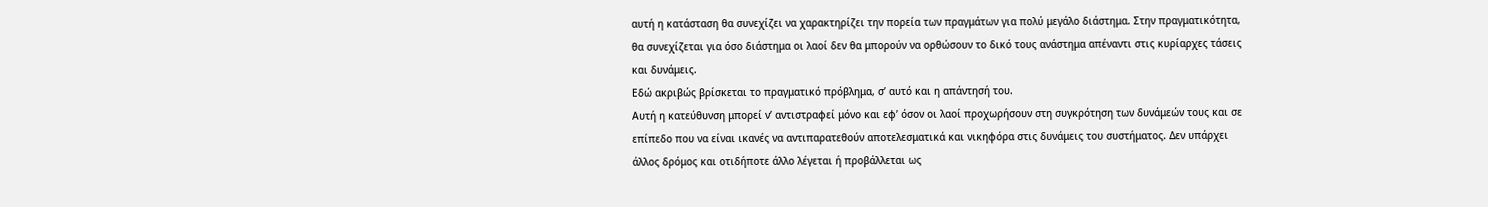αυτή η κατάσταση θα συνεχίζει να χαρακτηρίζει την πορεία των πραγμάτων για πολύ μεγάλο διάστημα. Στην πραγματικότητα, θα συνεχίζεται για όσο διάστημα οι λαοί δεν θα μπορούν να ορθώσουν το δικό τους ανάστημα απέναντι στις κυρίαρχες τάσεις και δυνάμεις.
Εδώ ακριβώς βρίσκεται το πραγματικό πρόβλημα, σ’ αυτό και η απάντησή του.
Αυτή η κατεύθυνση μπορεί ν’ αντιστραφεί μόνο και εφ’ όσον οι λαοί προχωρήσουν στη συγκρότηση των δυνάμεών τους και σε επίπεδο που να είναι ικανές να αντιπαρατεθούν αποτελεσματικά και νικηφόρα στις δυνάμεις του συστήματος. Δεν υπάρχει άλλος δρόμος και οτιδήποτε άλλο λέγεται ή προβάλλεται ως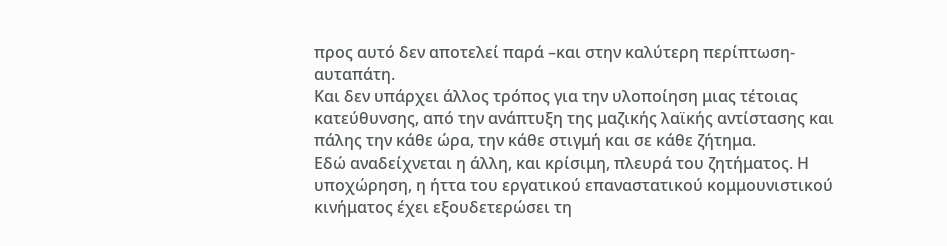προς αυτό δεν αποτελεί παρά –και στην καλύτερη περίπτωση- αυταπάτη.
Και δεν υπάρχει άλλος τρόπος για την υλοποίηση μιας τέτοιας κατεύθυνσης, από την ανάπτυξη της μαζικής λαϊκής αντίστασης και πάλης την κάθε ώρα, την κάθε στιγμή και σε κάθε ζήτημα.
Εδώ αναδείχνεται η άλλη, και κρίσιμη, πλευρά του ζητήματος. Η υποχώρηση, η ήττα του εργατικού επαναστατικού κομμουνιστικού κινήματος έχει εξουδετερώσει τη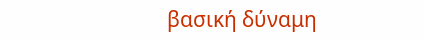βασική δύναμη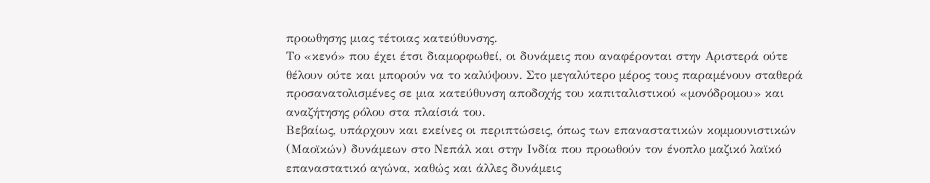προωθησης μιας τέτοιας κατεύθυνσης.
Το «κενό» που έχει έτσι διαμορφωθεί, οι δυνάμεις που αναφέρονται στην Αριστερά ούτε θέλουν ούτε και μπορούν να το καλύψουν. Στο μεγαλύτερο μέρος τους παραμένουν σταθερά προσανατολισμένες σε μια κατεύθυνση αποδοχής του καπιταλιστικού «μονόδρομου» και αναζήτησης ρόλου στα πλαίσιά του.
Βεβαίως, υπάρχουν και εκείνες οι περιπτώσεις, όπως των επαναστατικών κομμουνιστικών (Μαοϊκών) δυνάμεων στο Νεπάλ και στην Ινδία που προωθούν τον ένοπλο μαζικό λαϊκό επαναστατικό αγώνα, καθώς και άλλες δυνάμεις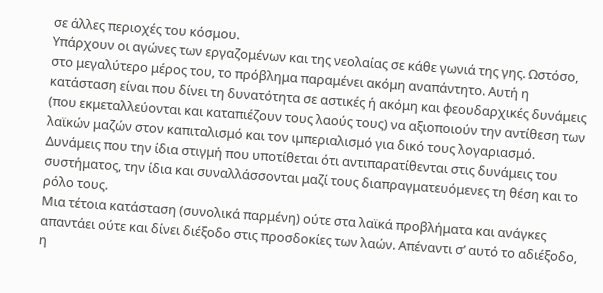σε άλλες περιοχές του κόσμου.
Υπάρχουν οι αγώνες των εργαζομένων και της νεολαίας σε κάθε γωνιά της γης. Ωστόσο, στο μεγαλύτερο μέρος του, το πρόβλημα παραμένει ακόμη αναπάντητο. Αυτή η κατάσταση είναι που δίνει τη δυνατότητα σε αστικές ή ακόμη και φεουδαρχικές δυνάμεις (που εκμεταλλεύονται και καταπιέζουν τους λαούς τους) να αξιοποιούν την αντίθεση των λαϊκών μαζών στον καπιταλισμό και τον ιμπεριαλισμό για δικό τους λογαριασμό. Δυνάμεις που την ίδια στιγμή που υποτίθεται ότι αντιπαρατίθενται στις δυνάμεις του συστήματος, την ίδια και συναλλάσσονται μαζί τους διαπραγματευόμενες τη θέση και το ρόλο τους.
Μια τέτοια κατάσταση (συνολικά παρμένη) ούτε στα λαϊκά προβλήματα και ανάγκες απαντάει ούτε και δίνει διέξοδο στις προσδοκίες των λαών. Απέναντι σ’ αυτό το αδιέξοδο, η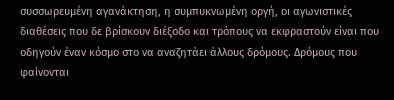συσσωρευμένη αγανάκτηση, η συμπυκνωμένη οργή, οι αγωνιστικές διαθέσεις που δε βρίσκουν διέξοδο και τρόπους να εκφραστούν είναι που οδηγούν έναν κόσμο στο να αναζητάει άλλους δρόμους. Δρόμους που φαίνονται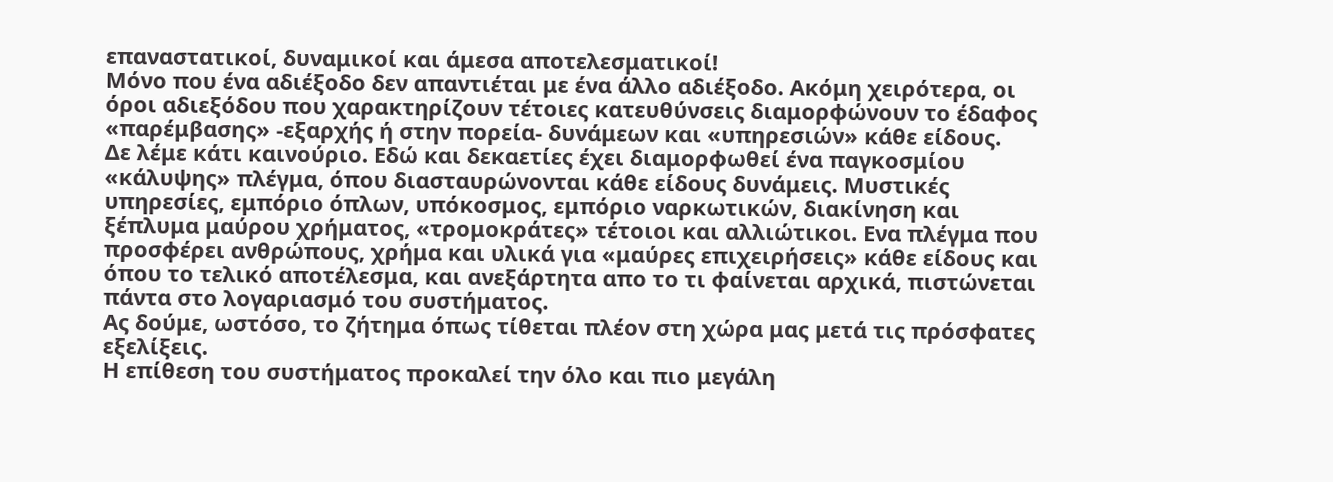επαναστατικοί, δυναμικοί και άμεσα αποτελεσματικοί!
Μόνο που ένα αδιέξοδο δεν απαντιέται με ένα άλλο αδιέξοδο. Ακόμη χειρότερα, οι όροι αδιεξόδου που χαρακτηρίζουν τέτοιες κατευθύνσεις διαμορφώνουν το έδαφος «παρέμβασης» -εξαρχής ή στην πορεία- δυνάμεων και «υπηρεσιών» κάθε είδους.
Δε λέμε κάτι καινούριο. Εδώ και δεκαετίες έχει διαμορφωθεί ένα παγκοσμίου «κάλυψης» πλέγμα, όπου διασταυρώνονται κάθε είδους δυνάμεις. Μυστικές υπηρεσίες, εμπόριο όπλων, υπόκοσμος, εμπόριο ναρκωτικών, διακίνηση και ξέπλυμα μαύρου χρήματος, «τρομοκράτες» τέτοιοι και αλλιώτικοι. Ενα πλέγμα που προσφέρει ανθρώπους, χρήμα και υλικά για «μαύρες επιχειρήσεις» κάθε είδους και όπου το τελικό αποτέλεσμα, και ανεξάρτητα απο το τι φαίνεται αρχικά, πιστώνεται πάντα στο λογαριασμό του συστήματος.
Ας δούμε, ωστόσο, το ζήτημα όπως τίθεται πλέον στη χώρα μας μετά τις πρόσφατες εξελίξεις.
Η επίθεση του συστήματος προκαλεί την όλο και πιο μεγάλη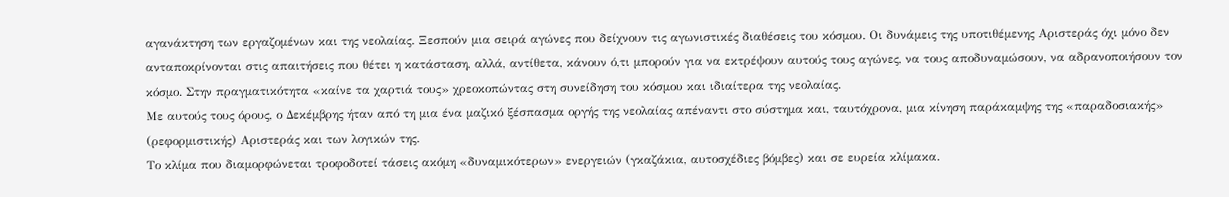αγανάκτηση των εργαζομένων και της νεολαίας. Ξεσπούν μια σειρά αγώνες που δείχνουν τις αγωνιστικές διαθέσεις του κόσμου. Οι δυνάμεις της υποτιθέμενης Αριστεράς όχι μόνο δεν ανταποκρίνονται στις απαιτήσεις που θέτει η κατάσταση, αλλά, αντίθετα, κάνουν ό,τι μπορούν για να εκτρέψουν αυτούς τους αγώνες, να τους αποδυναμώσουν, να αδρανοποιήσουν τον κόσμο. Στην πραγματικότητα «καίνε τα χαρτιά τους» χρεοκοπώντας στη συνείδηση του κόσμου και ιδιαίτερα της νεολαίας.
Με αυτούς τους όρους, ο Δεκέμβρης ήταν από τη μια ένα μαζικό ξέσπασμα οργής της νεολαίας απέναντι στο σύστημα και, ταυτόχρονα, μια κίνηση παράκαμψης της «παραδοσιακής» (ρεφορμιστικής) Αριστεράς και των λογικών της.
Το κλίμα που διαμορφώνεται τροφοδοτεί τάσεις ακόμη «δυναμικότερων» ενεργειών (γκαζάκια, αυτοσχέδιες βόμβες) και σε ευρεία κλίμακα.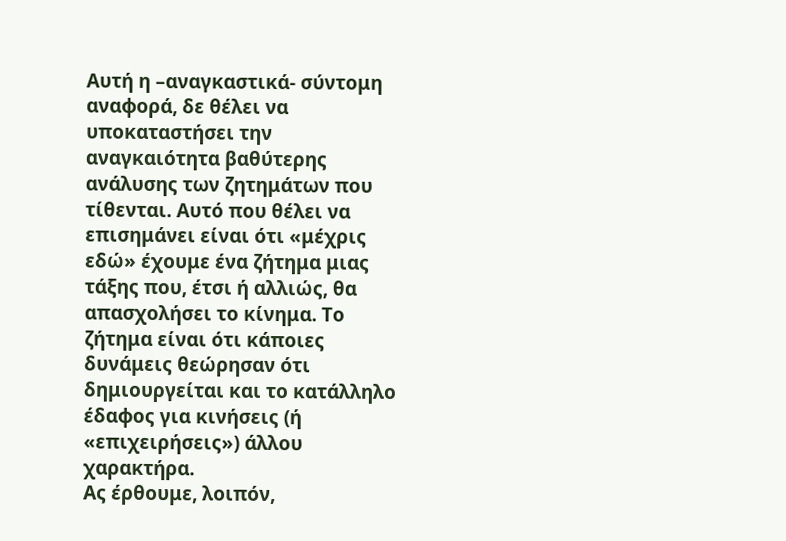Αυτή η –αναγκαστικά- σύντομη αναφορά, δε θέλει να υποκαταστήσει την αναγκαιότητα βαθύτερης ανάλυσης των ζητημάτων που τίθενται. Αυτό που θέλει να επισημάνει είναι ότι «μέχρις εδώ» έχουμε ένα ζήτημα μιας τάξης που, έτσι ή αλλιώς, θα απασχολήσει το κίνημα. Το ζήτημα είναι ότι κάποιες δυνάμεις θεώρησαν ότι δημιουργείται και το κατάλληλο έδαφος για κινήσεις (ή «επιχειρήσεις») άλλου χαρακτήρα.
Ας έρθουμε, λοιπόν,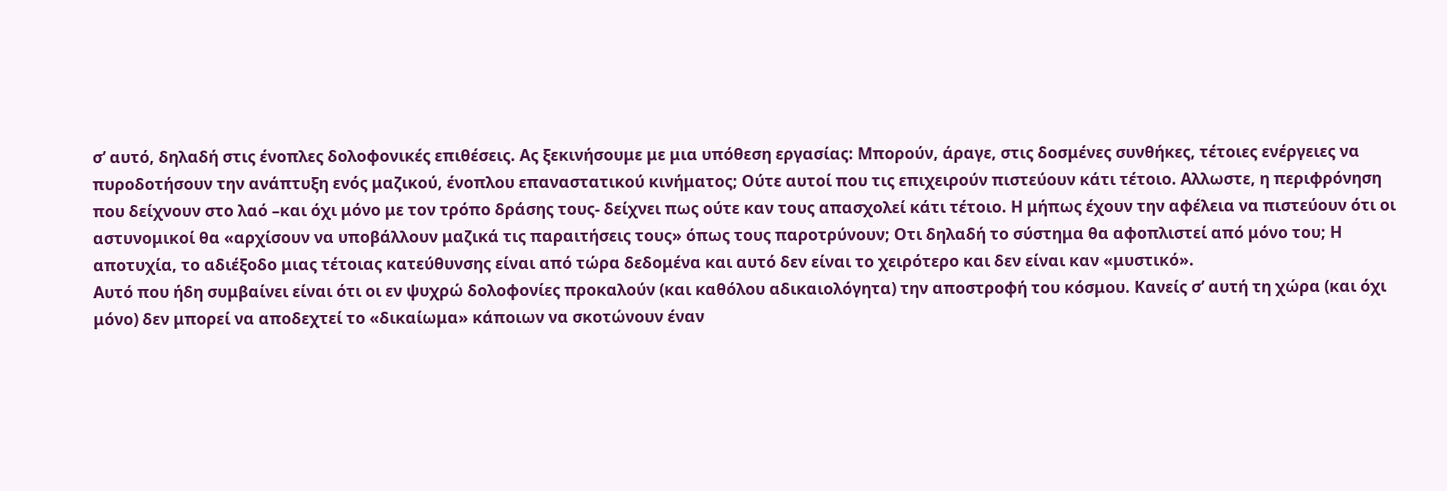σ’ αυτό, δηλαδή στις ένοπλες δολοφονικές επιθέσεις. Ας ξεκινήσουμε με μια υπόθεση εργασίας: Μπορούν, άραγε, στις δοσμένες συνθήκες, τέτοιες ενέργειες να πυροδοτήσουν την ανάπτυξη ενός μαζικού, ένοπλου επαναστατικού κινήματος; Ούτε αυτοί που τις επιχειρούν πιστεύουν κάτι τέτοιο. Αλλωστε, η περιφρόνηση που δείχνουν στο λαό –και όχι μόνο με τον τρόπο δράσης τους- δείχνει πως ούτε καν τους απασχολεί κάτι τέτοιο. Η μήπως έχουν την αφέλεια να πιστεύουν ότι οι αστυνομικοί θα «αρχίσουν να υποβάλλουν μαζικά τις παραιτήσεις τους» όπως τους παροτρύνουν; Οτι δηλαδή το σύστημα θα αφοπλιστεί από μόνο του; Η αποτυχία, το αδιέξοδο μιας τέτοιας κατεύθυνσης είναι από τώρα δεδομένα και αυτό δεν είναι το χειρότερο και δεν είναι καν «μυστικό».
Αυτό που ήδη συμβαίνει είναι ότι οι εν ψυχρώ δολοφονίες προκαλούν (και καθόλου αδικαιολόγητα) την αποστροφή του κόσμου. Κανείς σ’ αυτή τη χώρα (και όχι μόνο) δεν μπορεί να αποδεχτεί το «δικαίωμα» κάποιων να σκοτώνουν έναν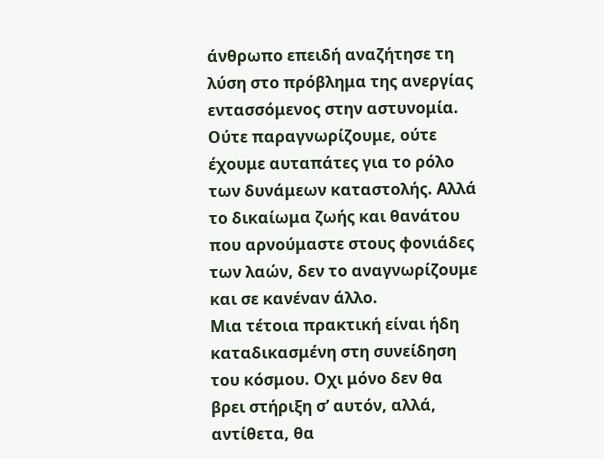άνθρωπο επειδή αναζήτησε τη λύση στο πρόβλημα της ανεργίας εντασσόμενος στην αστυνομία. Ούτε παραγνωρίζουμε, ούτε έχουμε αυταπάτες για το ρόλο των δυνάμεων καταστολής. Αλλά το δικαίωμα ζωής και θανάτου που αρνούμαστε στους φονιάδες των λαών, δεν το αναγνωρίζουμε και σε κανέναν άλλο.
Μια τέτοια πρακτική είναι ήδη καταδικασμένη στη συνείδηση του κόσμου. Οχι μόνο δεν θα βρει στήριξη σ’ αυτόν, αλλά, αντίθετα, θα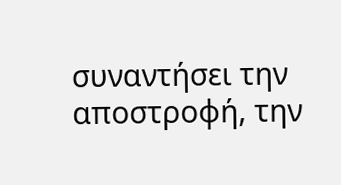συναντήσει την αποστροφή, την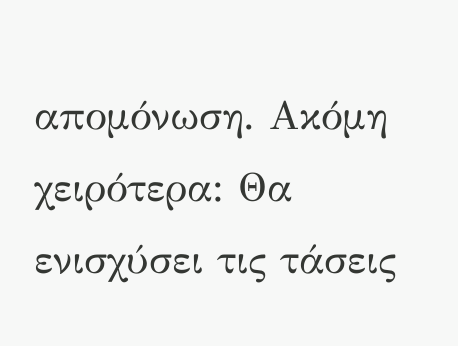απομόνωση. Ακόμη χειρότερα: Θα ενισχύσει τις τάσεις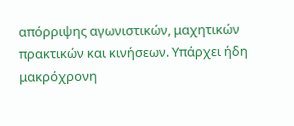απόρριψης αγωνιστικών, μαχητικών πρακτικών και κινήσεων. Υπάρχει ήδη μακρόχρονη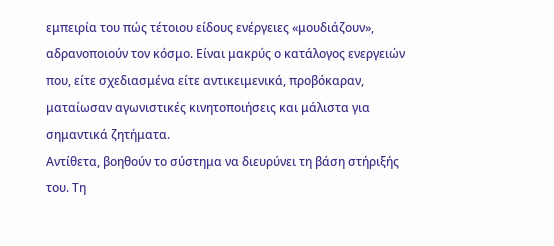εμπειρία του πώς τέτοιου είδους ενέργειες «μουδιάζουν», αδρανοποιούν τον κόσμο. Είναι μακρύς ο κατάλογος ενεργειών που, είτε σχεδιασμένα είτε αντικειμενικά, προβόκαραν, ματαίωσαν αγωνιστικές κινητοποιήσεις και μάλιστα για σημαντικά ζητήματα.
Αντίθετα, βοηθούν το σύστημα να διευρύνει τη βάση στήριξής του. Τη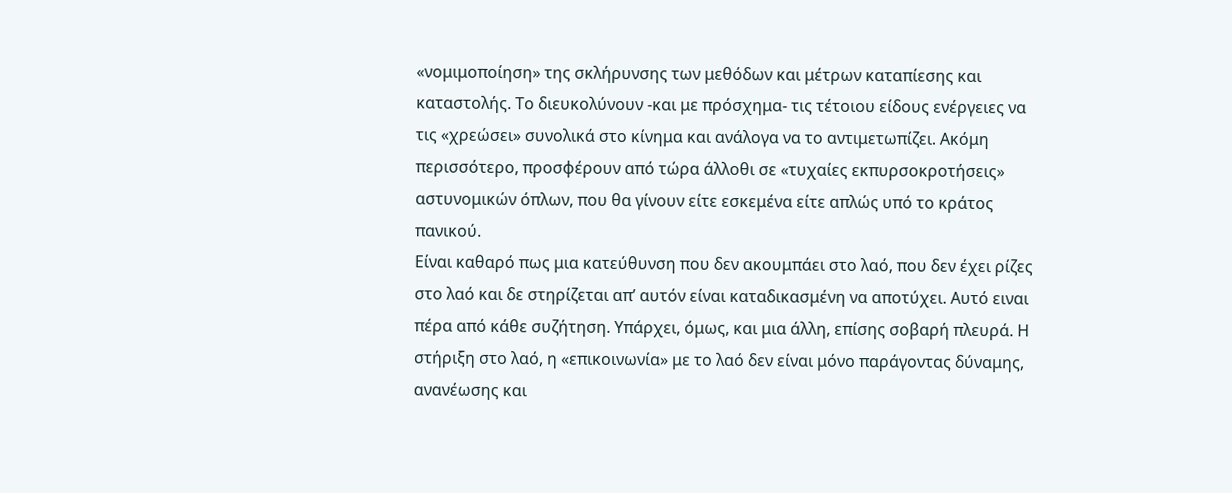«νομιμοποίηση» της σκλήρυνσης των μεθόδων και μέτρων καταπίεσης και καταστολής. Το διευκολύνουν -και με πρόσχημα- τις τέτοιου είδους ενέργειες να τις «χρεώσει» συνολικά στο κίνημα και ανάλογα να το αντιμετωπίζει. Ακόμη περισσότερο, προσφέρουν από τώρα άλλοθι σε «τυχαίες εκπυρσοκροτήσεις» αστυνομικών όπλων, που θα γίνουν είτε εσκεμένα είτε απλώς υπό το κράτος πανικού.
Είναι καθαρό πως μια κατεύθυνση που δεν ακουμπάει στο λαό, που δεν έχει ρίζες στο λαό και δε στηρίζεται απ’ αυτόν είναι καταδικασμένη να αποτύχει. Αυτό ειναι πέρα από κάθε συζήτηση. Υπάρχει, όμως, και μια άλλη, επίσης σοβαρή πλευρά. Η στήριξη στο λαό, η «επικοινωνία» με το λαό δεν είναι μόνο παράγοντας δύναμης, ανανέωσης και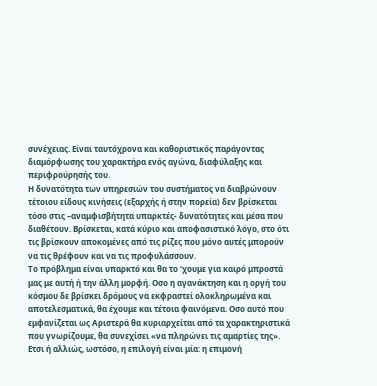συνέχειας. Είναι ταυτόχρονα και καθοριστικός παράγοντας διαμόρφωσης του χαρακτήρα ενός αγώνα, διαφύλαξης και περιφρούρησής του.
Η δυνατότητα των υπηρεσιών του συστήματος να διαβρώνουν τέτοιου είδους κινήσεις (εξαρχής ή στην πορεία) δεν βρίσκεται τόσο στις –αναμφισβήτητα υπαρκτές- δυνατότητες και μέσα που διαθέτουν. Βρίσκεται, κατά κύριο και αποφασιστικό λόγο, στο ότι τις βρίσκουν αποκομένες από τις ρίζες που μόνο αυτές μπορούν να τις θρέφουν και να τις προφυλάσσουν.
Το πρόβλημα είναι υπαρκτό και θα το ‘χουμε για καιρό μπροστά μας με αυτή ή την άλλη μορφή. Οσο η αγανάκτηση και η οργή του κόσμου δε βρίσκει δρόμους να εκφραστεί ολοκληρωμένα και αποτελεσματικά, θα έχουμε και τέτοια φαινόμενα. Οσο αυτό που εμφανίζεται ως Αριστερά θα κυριαρχείται από τα χαρακτηριστικά που γνωρίζουμε, θα συνεχίσει «να πληρώνει τις αμαρτίες της».
Ετσι ή αλλιώς, ωστόσο, η επιλογή είναι μία: η επιμονή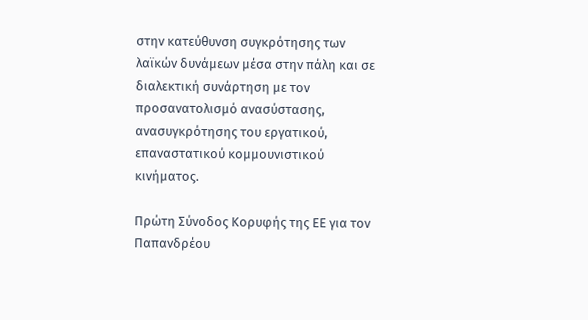στην κατεύθυνση συγκρότησης των λαϊκών δυνάμεων μέσα στην πάλη και σε διαλεκτική συνάρτηση με τον προσανατολισμό ανασύστασης, ανασυγκρότησης του εργατικού, επαναστατικού κομμουνιστικού κινήματος.

Πρώτη Σύνοδος Κορυφής της ΕΕ για τον Παπανδρέου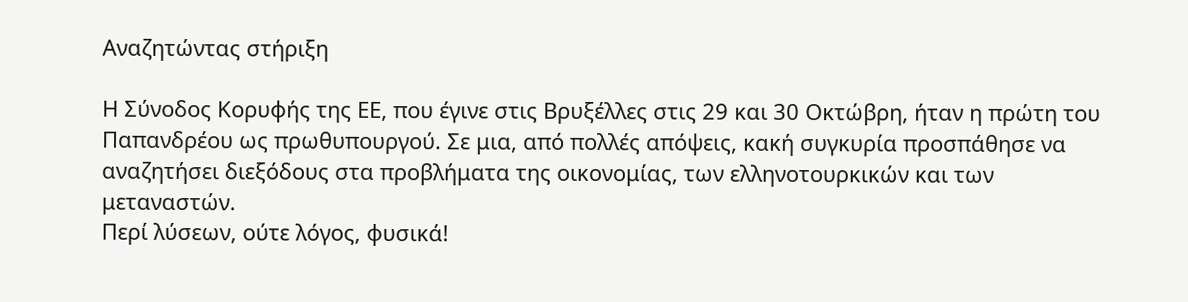Αναζητώντας στήριξη

Η Σύνοδος Κορυφής της ΕΕ, που έγινε στις Βρυξέλλες στις 29 και 30 Οκτώβρη, ήταν η πρώτη του Παπανδρέου ως πρωθυπουργού. Σε μια, από πολλές απόψεις, κακή συγκυρία προσπάθησε να αναζητήσει διεξόδους στα προβλήματα της οικονομίας, των ελληνοτουρκικών και των μεταναστών.
Περί λύσεων, ούτε λόγος, φυσικά!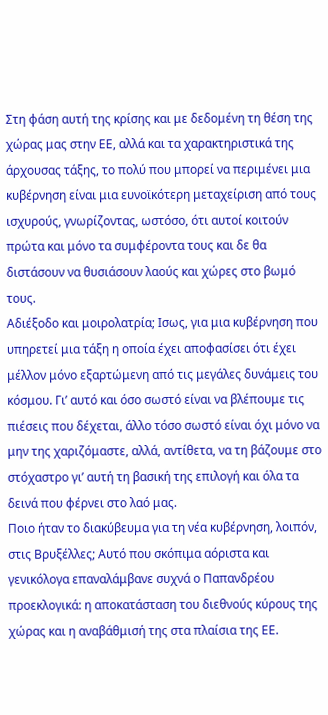Στη φάση αυτή της κρίσης και με δεδομένη τη θέση της χώρας μας στην ΕΕ, αλλά και τα χαρακτηριστικά της άρχουσας τάξης, το πολύ που μπορεί να περιμένει μια κυβέρνηση είναι μια ευνοϊκότερη μεταχείριση από τους ισχυρούς, γνωρίζοντας, ωστόσο, ότι αυτοί κοιτούν πρώτα και μόνο τα συμφέροντα τους και δε θα διστάσουν να θυσιάσουν λαούς και χώρες στο βωμό τους.
Αδιέξοδο και μοιρολατρία; Ισως, για μια κυβέρνηση που υπηρετεί μια τάξη η οποία έχει αποφασίσει ότι έχει μέλλον μόνο εξαρτώμενη από τις μεγάλες δυνάμεις του κόσμου. Γι’ αυτό και όσο σωστό είναι να βλέπουμε τις πιέσεις που δέχεται, άλλο τόσο σωστό είναι όχι μόνο να μην της χαριζόμαστε, αλλά, αντίθετα, να τη βάζουμε στο στόχαστρο γι’ αυτή τη βασική της επιλογή και όλα τα δεινά που φέρνει στο λαό μας.
Ποιο ήταν το διακύβευμα για τη νέα κυβέρνηση, λοιπόν, στις Βρυξέλλες; Αυτό που σκόπιμα αόριστα και γενικόλογα επαναλάμβανε συχνά ο Παπανδρέου προεκλογικά: η αποκατάσταση του διεθνούς κύρους της χώρας και η αναβάθμισή της στα πλαίσια της ΕΕ.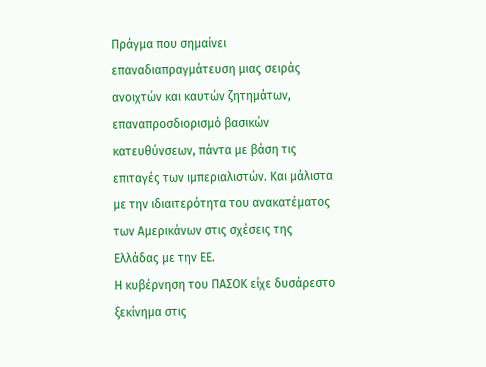Πράγμα που σημαίνει επαναδιαπραγμάτευση μιας σειράς ανοιχτών και καυτών ζητημάτων, επαναπροσδιορισμό βασικών κατευθύνσεων, πάντα με βάση τις επιταγές των ιμπεριαλιστών. Και μάλιστα με την ιδιαιτερότητα του ανακατέματος των Αμερικάνων στις σχέσεις της Ελλάδας με την ΕΕ.
Η κυβέρνηση του ΠΑΣΟΚ είχε δυσάρεστο ξεκίνημα στις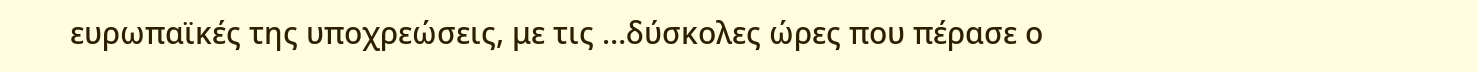ευρωπαϊκές της υποχρεώσεις, με τις …δύσκολες ώρες που πέρασε ο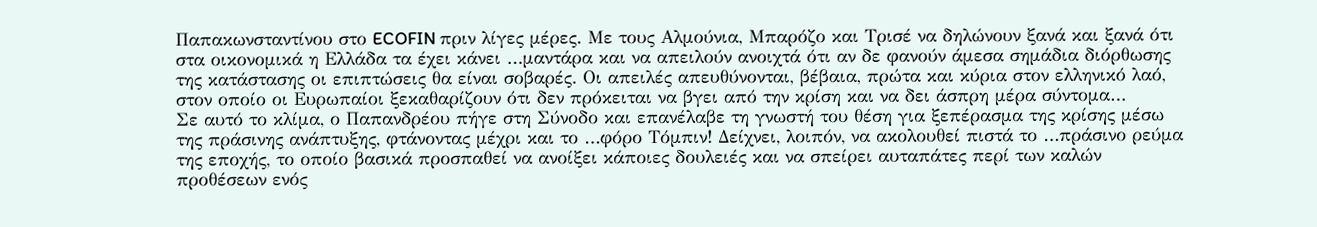Παπακωνσταντίνου στο ECOFIN πριν λίγες μέρες. Με τους Αλμούνια, Μπαρόζο και Τρισέ να δηλώνουν ξανά και ξανά ότι στα οικονομικά η Ελλάδα τα έχει κάνει …μαντάρα και να απειλούν ανοιχτά ότι αν δε φανούν άμεσα σημάδια διόρθωσης της κατάστασης οι επιπτώσεις θα είναι σοβαρές. Οι απειλές απευθύνονται, βέβαια, πρώτα και κύρια στον ελληνικό λαό, στον οποίο οι Ευρωπαίοι ξεκαθαρίζουν ότι δεν πρόκειται να βγει από την κρίση και να δει άσπρη μέρα σύντομα…
Σε αυτό το κλίμα, ο Παπανδρέου πήγε στη Σύνοδο και επανέλαβε τη γνωστή του θέση για ξεπέρασμα της κρίσης μέσω της πράσινης ανάπτυξης, φτάνοντας μέχρι και το …φόρο Τόμπιν! Δείχνει, λοιπόν, να ακολουθεί πιστά το …πράσινο ρεύμα της εποχής, το οποίο βασικά προσπαθεί να ανοίξει κάποιες δουλειές και να σπείρει αυταπάτες περί των καλών προθέσεων ενός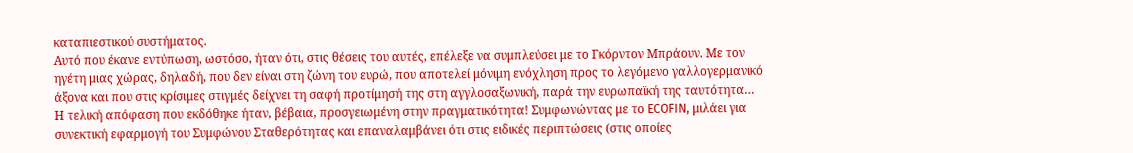καταπιεστικού συστήματος.
Αυτό που έκανε εντύπωση, ωστόσο, ήταν ότι, στις θέσεις του αυτές, επέλεξε να συμπλεύσει με το Γκόρντον Μπράουν. Με τον ηγέτη μιας χώρας, δηλαδή, που δεν είναι στη ζώνη του ευρώ, που αποτελεί μόνιμη ενόχληση προς το λεγόμενο γαλλογερμανικό άξονα και που στις κρίσιμες στιγμές δείχνει τη σαφή προτίμησή της στη αγγλοσαξωνική, παρά την ευρωπαϊκή της ταυτότητα…
Η τελική απόφαση που εκδόθηκε ήταν, βέβαια, προσγειωμένη στην πραγματικότητα! Συμφωνώντας με το ECOFIN, μιλάει για συνεκτική εφαρμογή του Συμφώνου Σταθερότητας και επαναλαμβάνει ότι στις ειδικές περιπτώσεις (στις οποίες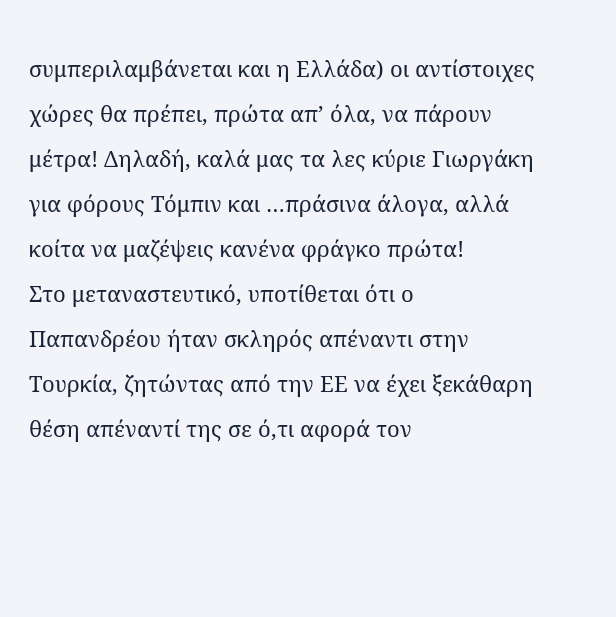συμπεριλαμβάνεται και η Ελλάδα) οι αντίστοιχες χώρες θα πρέπει, πρώτα απ’ όλα, να πάρουν μέτρα! Δηλαδή, καλά μας τα λες κύριε Γιωργάκη για φόρους Τόμπιν και …πράσινα άλογα, αλλά κοίτα να μαζέψεις κανένα φράγκο πρώτα!
Στο μεταναστευτικό, υποτίθεται ότι ο Παπανδρέου ήταν σκληρός απέναντι στην Τουρκία, ζητώντας από την ΕΕ να έχει ξεκάθαρη θέση απέναντί της σε ό,τι αφορά τον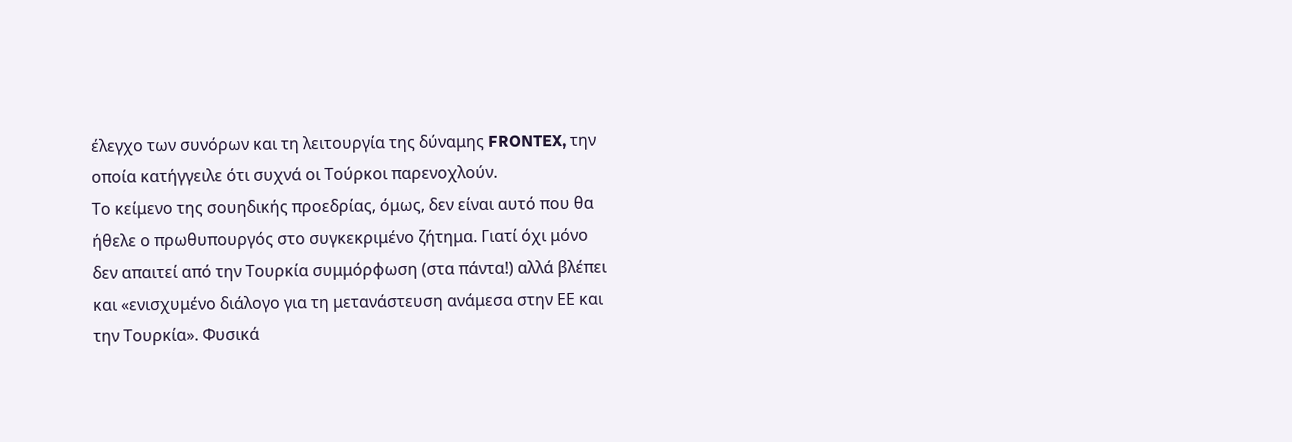έλεγχο των συνόρων και τη λειτουργία της δύναμης FRONTEX, την οποία κατήγγειλε ότι συχνά οι Τούρκοι παρενοχλούν.
Το κείμενο της σουηδικής προεδρίας, όμως, δεν είναι αυτό που θα ήθελε ο πρωθυπουργός στο συγκεκριμένο ζήτημα. Γιατί όχι μόνο δεν απαιτεί από την Τουρκία συμμόρφωση (στα πάντα!) αλλά βλέπει και «ενισχυμένο διάλογο για τη μετανάστευση ανάμεσα στην ΕΕ και την Τουρκία». Φυσικά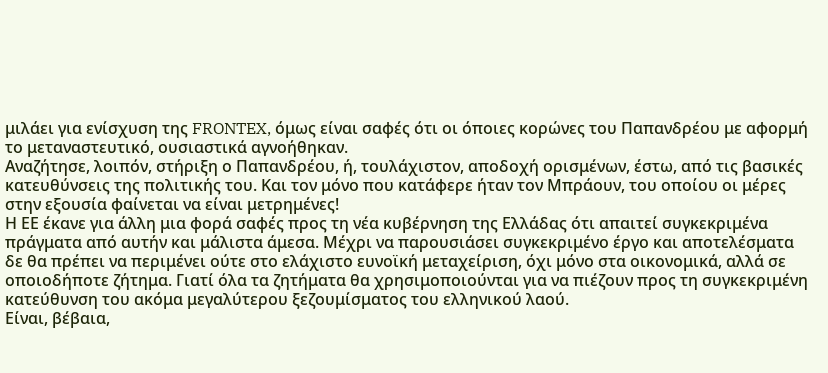μιλάει για ενίσχυση της FRONTEX, όμως είναι σαφές ότι οι όποιες κορώνες του Παπανδρέου με αφορμή το μεταναστευτικό, ουσιαστικά αγνοήθηκαν.
Αναζήτησε, λοιπόν, στήριξη ο Παπανδρέου, ή, τουλάχιστον, αποδοχή ορισμένων, έστω, από τις βασικές κατευθύνσεις της πολιτικής του. Και τον μόνο που κατάφερε ήταν τον Μπράουν, του οποίου οι μέρες στην εξουσία φαίνεται να είναι μετρημένες!
Η ΕΕ έκανε για άλλη μια φορά σαφές προς τη νέα κυβέρνηση της Ελλάδας ότι απαιτεί συγκεκριμένα πράγματα από αυτήν και μάλιστα άμεσα. Μέχρι να παρουσιάσει συγκεκριμένο έργο και αποτελέσματα δε θα πρέπει να περιμένει ούτε στο ελάχιστο ευνοϊκή μεταχείριση, όχι μόνο στα οικονομικά, αλλά σε οποιοδήποτε ζήτημα. Γιατί όλα τα ζητήματα θα χρησιμοποιούνται για να πιέζουν προς τη συγκεκριμένη κατεύθυνση του ακόμα μεγαλύτερου ξεζουμίσματος του ελληνικού λαού.
Είναι, βέβαια,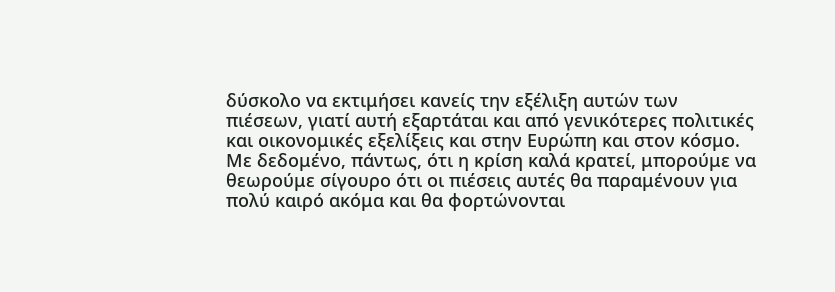δύσκολο να εκτιμήσει κανείς την εξέλιξη αυτών των πιέσεων, γιατί αυτή εξαρτάται και από γενικότερες πολιτικές και οικονομικές εξελίξεις και στην Ευρώπη και στον κόσμο. Με δεδομένο, πάντως, ότι η κρίση καλά κρατεί, μπορούμε να θεωρούμε σίγουρο ότι οι πιέσεις αυτές θα παραμένουν για πολύ καιρό ακόμα και θα φορτώνονται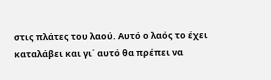στις πλάτες του λαού. Αυτό ο λαός το έχει καταλάβει και γι΄ αυτό θα πρέπει να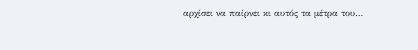αρχίσει να παίρνει κι αυτός τα μέτρα του…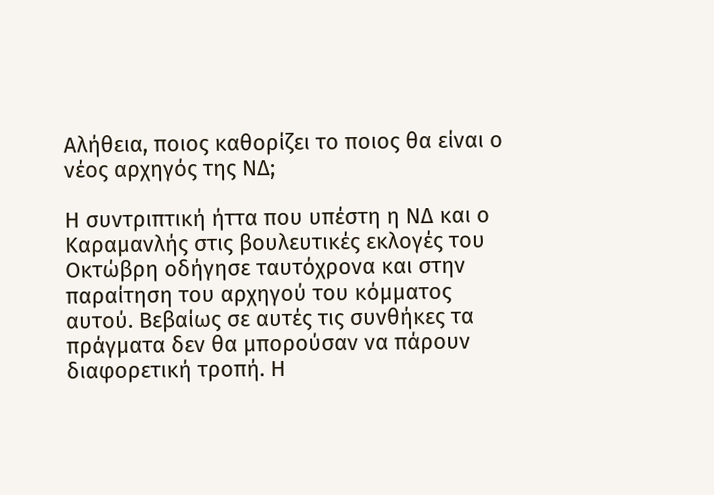Αλήθεια, ποιος καθορίζει το ποιος θα είναι ο νέος αρχηγός της ΝΔ;

Η συντριπτική ήττα που υπέστη η ΝΔ και ο Καραμανλής στις βουλευτικές εκλογές του Οκτώβρη οδήγησε ταυτόχρονα και στην παραίτηση του αρχηγού του κόμματος αυτού. Βεβαίως σε αυτές τις συνθήκες τα πράγματα δεν θα μπορούσαν να πάρουν διαφορετική τροπή. Η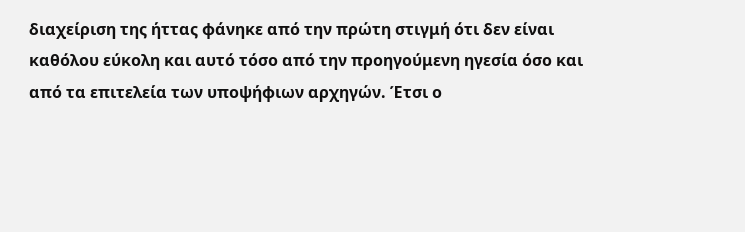διαχείριση της ήττας φάνηκε από την πρώτη στιγμή ότι δεν είναι καθόλου εύκολη και αυτό τόσο από την προηγούμενη ηγεσία όσο και από τα επιτελεία των υποψήφιων αρχηγών. Έτσι ο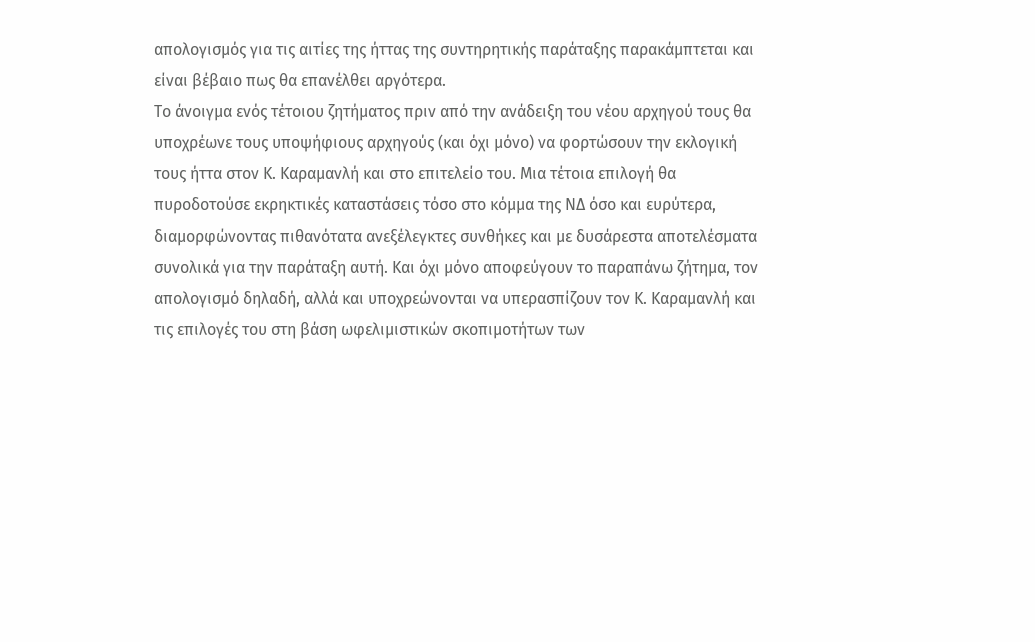απολογισμός για τις αιτίες της ήττας της συντηρητικής παράταξης παρακάμπτεται και είναι βέβαιο πως θα επανέλθει αργότερα.
Το άνοιγμα ενός τέτοιου ζητήματος πριν από την ανάδειξη του νέου αρχηγού τους θα υποχρέωνε τους υποψήφιους αρχηγούς (και όχι μόνο) να φορτώσουν την εκλογική τους ήττα στον Κ. Καραμανλή και στο επιτελείο του. Μια τέτοια επιλογή θα πυροδοτούσε εκρηκτικές καταστάσεις τόσο στο κόμμα της ΝΔ όσο και ευρύτερα, διαμορφώνοντας πιθανότατα ανεξέλεγκτες συνθήκες και με δυσάρεστα αποτελέσματα συνολικά για την παράταξη αυτή. Και όχι μόνο αποφεύγουν το παραπάνω ζήτημα, τον απολογισμό δηλαδή, αλλά και υποχρεώνονται να υπερασπίζουν τον Κ. Καραμανλή και τις επιλογές του στη βάση ωφελιμιστικών σκοπιμοτήτων των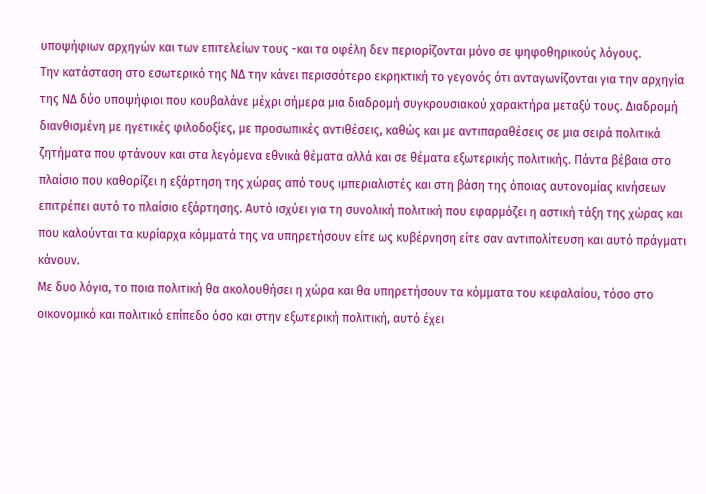υποψήφιων αρχηγών και των επιτελείων τους -και τα οφέλη δεν περιορίζονται μόνο σε ψηφοθηρικούς λόγους.
Την κατάσταση στο εσωτερικό της ΝΔ την κάνει περισσότερο εκρηκτική το γεγονός ότι ανταγωνίζονται για την αρχηγία της ΝΔ δύο υποψήφιοι που κουβαλάνε μέχρι σήμερα μια διαδρομή συγκρουσιακού χαρακτήρα μεταξύ τους. Διαδρομή διανθισμένη με ηγετικές φιλοδοξίες, με προσωπικές αντιθέσεις, καθώς και με αντιπαραθέσεις σε μια σειρά πολιτικά ζητήματα που φτάνουν και στα λεγόμενα εθνικά θέματα αλλά και σε θέματα εξωτερικής πολιτικής. Πάντα βέβαια στο πλαίσιο που καθορίζει η εξάρτηση της χώρας από τους ιμπεριαλιστές και στη βάση της όποιας αυτονομίας κινήσεων επιτρέπει αυτό το πλαίσιο εξάρτησης. Αυτό ισχύει για τη συνολική πολιτική που εφαρμόζει η αστική τάξη της χώρας και που καλούνται τα κυρίαρχα κόμματά της να υπηρετήσουν είτε ως κυβέρνηση είτε σαν αντιπολίτευση και αυτό πράγματι κάνουν.
Με δυο λόγια, το ποια πολιτική θα ακολουθήσει η χώρα και θα υπηρετήσουν τα κόμματα του κεφαλαίου, τόσο στο οικονομικό και πολιτικό επίπεδο όσο και στην εξωτερική πολιτική, αυτό έχει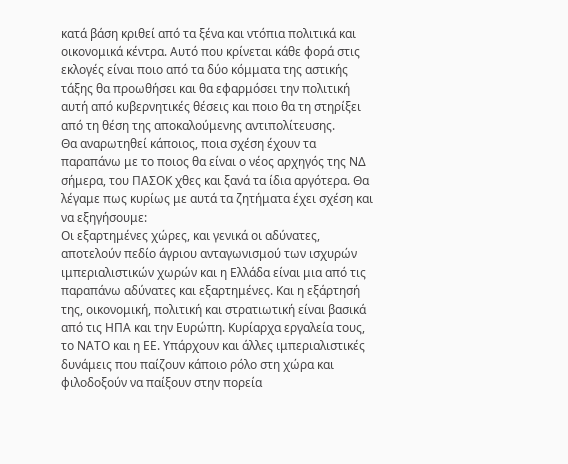κατά βάση κριθεί από τα ξένα και ντόπια πολιτικά και οικονομικά κέντρα. Αυτό που κρίνεται κάθε φορά στις εκλογές είναι ποιο από τα δύο κόμματα της αστικής τάξης θα προωθήσει και θα εφαρμόσει την πολιτική αυτή από κυβερνητικές θέσεις και ποιο θα τη στηρίξει από τη θέση της αποκαλούμενης αντιπολίτευσης.
Θα αναρωτηθεί κάποιος, ποια σχέση έχουν τα παραπάνω με το ποιος θα είναι ο νέος αρχηγός της ΝΔ σήμερα, του ΠΑΣΟΚ χθες και ξανά τα ίδια αργότερα. Θα λέγαμε πως κυρίως με αυτά τα ζητήματα έχει σχέση και να εξηγήσουμε:
Οι εξαρτημένες χώρες, και γενικά οι αδύνατες, αποτελούν πεδίο άγριου ανταγωνισμού των ισχυρών ιμπεριαλιστικών χωρών και η Ελλάδα είναι μια από τις παραπάνω αδύνατες και εξαρτημένες. Και η εξάρτησή της, οικονομική, πολιτική και στρατιωτική είναι βασικά από τις ΗΠΑ και την Ευρώπη. Κυρίαρχα εργαλεία τους, το ΝΑΤΟ και η ΕΕ. Υπάρχουν και άλλες ιμπεριαλιστικές δυνάμεις που παίζουν κάποιο ρόλο στη χώρα και φιλοδοξούν να παίξουν στην πορεία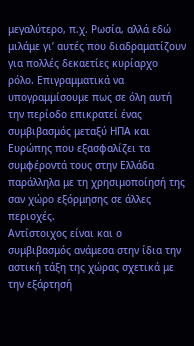μεγαλύτερο, π.χ. Ρωσία, αλλά εδώ μιλάμε γι’ αυτές που διαδραματίζουν για πολλές δεκαετίες κυρίαρχο ρόλο. Επιγραμματικά να υπογραμμίσουμε πως σε όλη αυτή την περίοδο επικρατεί ένας συμβιβασμός μεταξύ ΗΠΑ και Ευρώπης που εξασφαλίζει τα συμφέροντά τους στην Ελλάδα παράλληλα με τη χρησιμοποίησή της σαν χώρο εξόρμησης σε άλλες περιοχές.
Αντίστοιχος είναι και ο συμβιβασμός ανάμεσα στην ίδια την αστική τάξη της χώρας σχετικά με την εξάρτησή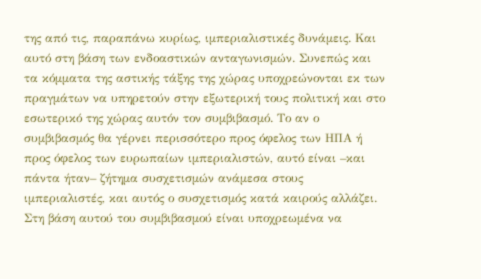της από τις, παραπάνω κυρίως, ιμπεριαλιστικές δυνάμεις. Και αυτό στη βάση των ενδοαστικών ανταγωνισμών. Συνεπώς και τα κόμματα της αστικής τάξης της χώρας υποχρεώνονται εκ των πραγμάτων να υπηρετούν στην εξωτερική τους πολιτική και στο εσωτερικό της χώρας αυτόν τον συμβιβασμό. Το αν ο συμβιβασμός θα γέρνει περισσότερο προς όφελος των ΗΠΑ ή προς όφελος των ευρωπαίων ιμπεριαλιστών, αυτό είναι –και πάντα ήταν– ζήτημα συσχετισμών ανάμεσα στους ιμπεριαλιστές, και αυτός ο συσχετισμός κατά καιρούς αλλάζει.
Στη βάση αυτού του συμβιβασμού είναι υποχρεωμένα να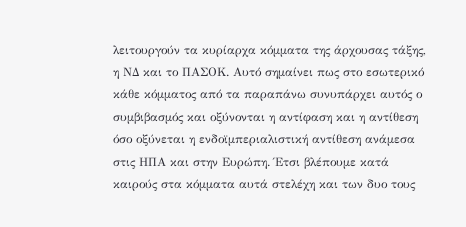λειτουργούν τα κυρίαρχα κόμματα της άρχουσας τάξης, η ΝΔ και το ΠΑΣΟΚ. Αυτό σημαίνει πως στο εσωτερικό κάθε κόμματος από τα παραπάνω συνυπάρχει αυτός ο συμβιβασμός και οξύνονται η αντίφαση και η αντίθεση όσο οξύνεται η ενδοϊμπεριαλιστική αντίθεση ανάμεσα στις ΗΠΑ και στην Ευρώπη. Έτσι βλέπουμε κατά καιρούς στα κόμματα αυτά στελέχη και των δυο τους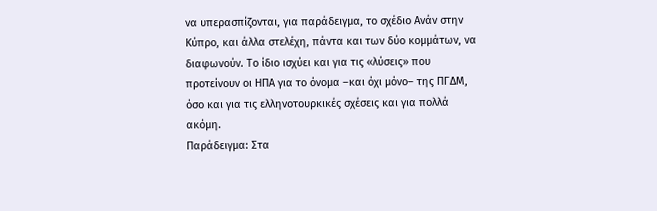να υπερασπίζονται, για παράδειγμα, το σχέδιο Ανάν στην Κύπρο, και άλλα στελέχη, πάντα και των δύο κομμάτων, να διαφωνούν. Το ίδιο ισχύει και για τις «λύσεις» που προτείνουν οι ΗΠΑ για το όνομα –και όχι μόνο– της ΠΓΔΜ, όσο και για τις ελληνοτουρκικές σχέσεις και για πολλά ακόμη.
Παράδειγμα: Στα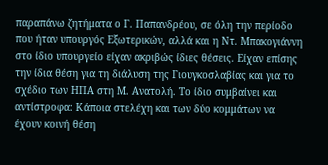παραπάνω ζητήματα ο Γ. Παπανδρέου, σε όλη την περίοδο που ήταν υπουργός Εξωτερικών, αλλά και η Ντ. Μπακογιάννη στο ίδιο υπουργείο είχαν ακριβώς ίδιες θέσεις. Είχαν επίσης την ίδια θέση για τη διάλυση της Γιουγκοσλαβίας και για το σχέδιο των ΗΠΑ στη Μ. Ανατολή. Το ίδιο συμβαίνει και αντίστροφα: Κάποια στελέχη και των δύο κομμάτων να έχουν κοινή θέση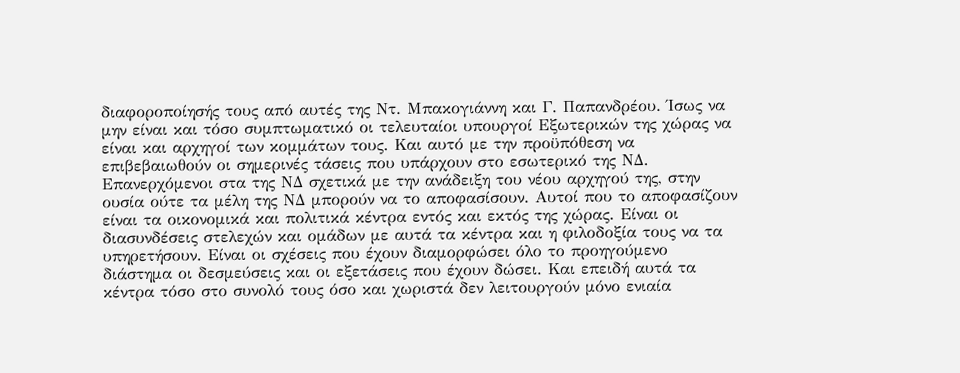διαφοροποίησής τους από αυτές της Ντ. Μπακογιάννη και Γ. Παπανδρέου. Ίσως να μην είναι και τόσο συμπτωματικό οι τελευταίοι υπουργοί Εξωτερικών της χώρας να είναι και αρχηγοί των κομμάτων τους. Και αυτό με την προϋπόθεση να επιβεβαιωθούν οι σημερινές τάσεις που υπάρχουν στο εσωτερικό της ΝΔ.
Επανερχόμενοι στα της ΝΔ σχετικά με την ανάδειξη του νέου αρχηγού της, στην ουσία ούτε τα μέλη της ΝΔ μπορούν να το αποφασίσουν. Αυτοί που το αποφασίζουν είναι τα οικονομικά και πολιτικά κέντρα εντός και εκτός της χώρας. Είναι οι διασυνδέσεις στελεχών και ομάδων με αυτά τα κέντρα και η φιλοδοξία τους να τα υπηρετήσουν. Είναι οι σχέσεις που έχουν διαμορφώσει όλο το προηγούμενο διάστημα οι δεσμεύσεις και οι εξετάσεις που έχουν δώσει. Και επειδή αυτά τα κέντρα τόσο στο συνολό τους όσο και χωριστά δεν λειτουργούν μόνο ενιαία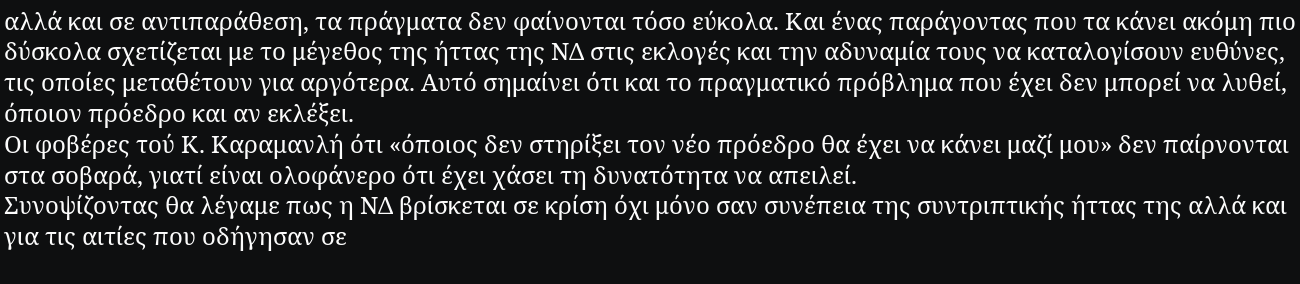αλλά και σε αντιπαράθεση, τα πράγματα δεν φαίνονται τόσο εύκολα. Και ένας παράγοντας που τα κάνει ακόμη πιο δύσκολα σχετίζεται με το μέγεθος της ήττας της ΝΔ στις εκλογές και την αδυναμία τους να καταλογίσουν ευθύνες, τις οποίες μεταθέτουν για αργότερα. Αυτό σημαίνει ότι και το πραγματικό πρόβλημα που έχει δεν μπορεί να λυθεί, όποιον πρόεδρο και αν εκλέξει.
Οι φοβέρες τού Κ. Καραμανλή ότι «όποιος δεν στηρίξει τον νέο πρόεδρο θα έχει να κάνει μαζί μου» δεν παίρνονται στα σοβαρά, γιατί είναι ολοφάνερο ότι έχει χάσει τη δυνατότητα να απειλεί.
Συνοψίζοντας θα λέγαμε πως η ΝΔ βρίσκεται σε κρίση όχι μόνο σαν συνέπεια της συντριπτικής ήττας της αλλά και για τις αιτίες που οδήγησαν σε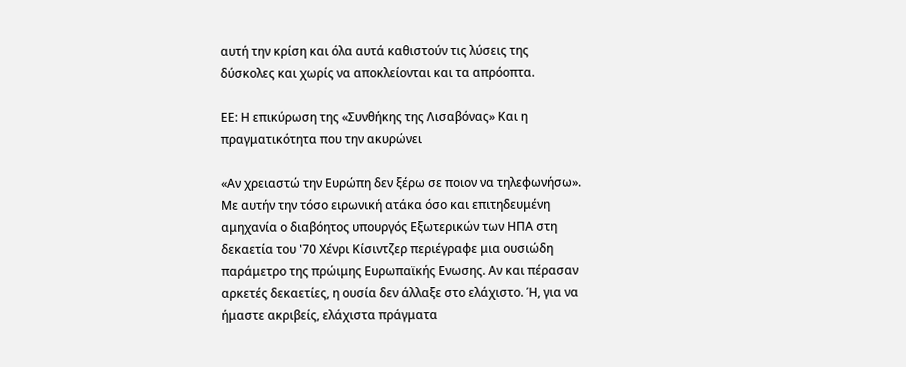αυτή την κρίση και όλα αυτά καθιστούν τις λύσεις της δύσκολες και χωρίς να αποκλείονται και τα απρόοπτα.

ΕΕ: Η επικύρωση της «Συνθήκης της Λισαβόνας» Και η πραγματικότητα που την ακυρώνει

«Αν χρειαστώ την Ευρώπη δεν ξέρω σε ποιον να τηλεφωνήσω». Με αυτήν την τόσο ειρωνική ατάκα όσο και επιτηδευμένη αμηχανία ο διαβόητος υπουργός Εξωτερικών των ΗΠΑ στη δεκαετία του '70 Χένρι Κίσιντζερ περιέγραφε μια ουσιώδη παράμετρο της πρώιμης Ευρωπαϊκής Ενωσης. Αν και πέρασαν αρκετές δεκαετίες, η ουσία δεν άλλαξε στο ελάχιστο. Ή, για να ήμαστε ακριβείς, ελάχιστα πράγματα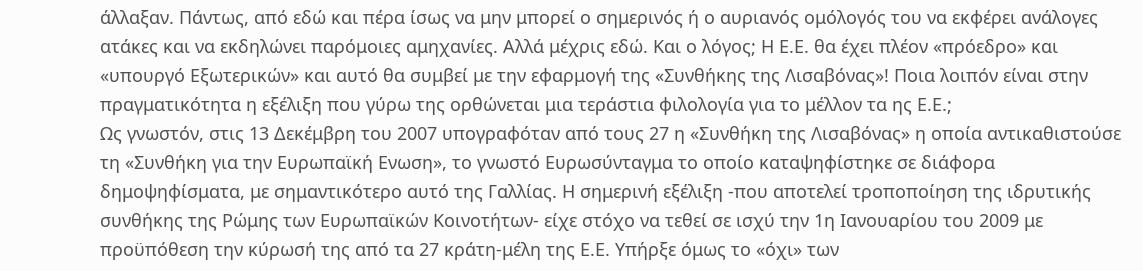άλλαξαν. Πάντως, από εδώ και πέρα ίσως να μην μπορεί ο σημερινός ή ο αυριανός ομόλογός του να εκφέρει ανάλογες ατάκες και να εκδηλώνει παρόμοιες αμηχανίες. Αλλά μέχρις εδώ. Και ο λόγος; Η Ε.Ε. θα έχει πλέον «πρόεδρο» και «υπουργό Εξωτερικών» και αυτό θα συμβεί με την εφαρμογή της «Συνθήκης της Λισαβόνας»! Ποια λοιπόν είναι στην πραγματικότητα η εξέλιξη που γύρω της ορθώνεται μια τεράστια φιλολογία για το μέλλον τα ης Ε.Ε.;
Ως γνωστόν, στις 13 Δεκέμβρη του 2007 υπογραφόταν από τους 27 η «Συνθήκη της Λισαβόνας» η οποία αντικαθιστούσε τη «Συνθήκη για την Ευρωπαϊκή Ενωση», το γνωστό Ευρωσύνταγμα το οποίο καταψηφίστηκε σε διάφορα δημοψηφίσματα, με σημαντικότερο αυτό της Γαλλίας. Η σημερινή εξέλιξη -που αποτελεί τροποποίηση της ιδρυτικής συνθήκης της Ρώμης των Ευρωπαϊκών Κοινοτήτων- είχε στόχο να τεθεί σε ισχύ την 1η Ιανουαρίου του 2009 με προϋπόθεση την κύρωσή της από τα 27 κράτη-μέλη της Ε.Ε. Υπήρξε όμως το «όχι» των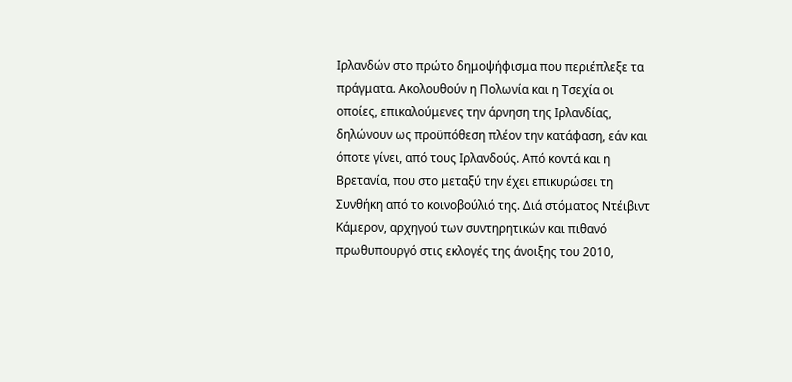Ιρλανδών στο πρώτο δημοψήφισμα που περιέπλεξε τα πράγματα. Ακολουθούν η Πολωνία και η Τσεχία οι οποίες, επικαλούμενες την άρνηση της Ιρλανδίας, δηλώνουν ως προϋπόθεση πλέον την κατάφαση, εάν και όποτε γίνει, από τους Ιρλανδούς. Από κοντά και η Βρετανία, που στο μεταξύ την έχει επικυρώσει τη Συνθήκη από το κοινοβούλιό της. Διά στόματος Ντέιβιντ Κάμερον, αρχηγού των συντηρητικών και πιθανό πρωθυπουργό στις εκλογές της άνοιξης του 2010,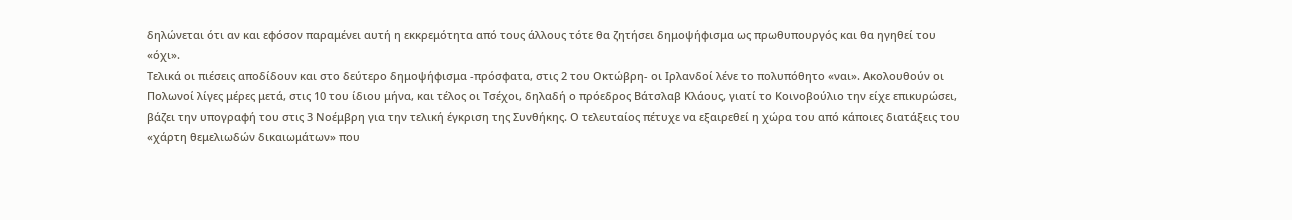δηλώνεται ότι αν και εφόσον παραμένει αυτή η εκκρεμότητα από τους άλλους τότε θα ζητήσει δημοψήφισμα ως πρωθυπουργός και θα ηγηθεί του «όχι».
Τελικά οι πιέσεις αποδίδουν και στο δεύτερο δημοψήφισμα -πρόσφατα, στις 2 του Οκτώβρη- οι Ιρλανδοί λένε το πολυπόθητο «ναι». Ακολουθούν οι Πολωνοί λίγες μέρες μετά, στις 10 του ίδιου μήνα, και τέλος οι Τσέχοι, δηλαδή ο πρόεδρος Βάτσλαβ Κλάους, γιατί το Κοινοβούλιο την είχε επικυρώσει, βάζει την υπογραφή του στις 3 Νοέμβρη για την τελική έγκριση της Συνθήκης. Ο τελευταίος πέτυχε να εξαιρεθεί η χώρα του από κάποιες διατάξεις του «χάρτη θεμελιωδών δικαιωμάτων» που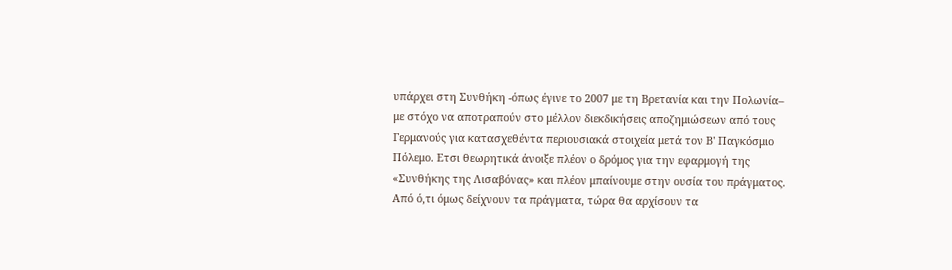υπάρχει στη Συνθήκη -όπως έγινε το 2007 με τη Βρετανία και την Πολωνία– με στόχο να αποτραπούν στο μέλλον διεκδικήσεις αποζημιώσεων από τους Γερμανούς για κατασχεθέντα περιουσιακά στοιχεία μετά τον Β' Παγκόσμιο Πόλεμο. Ετσι θεωρητικά άνοιξε πλέον ο δρόμος για την εφαρμογή της «Συνθήκης της Λισαβόνας» και πλέον μπαίνουμε στην ουσία του πράγματος. Από ό,τι όμως δείχνουν τα πράγματα, τώρα θα αρχίσουν τα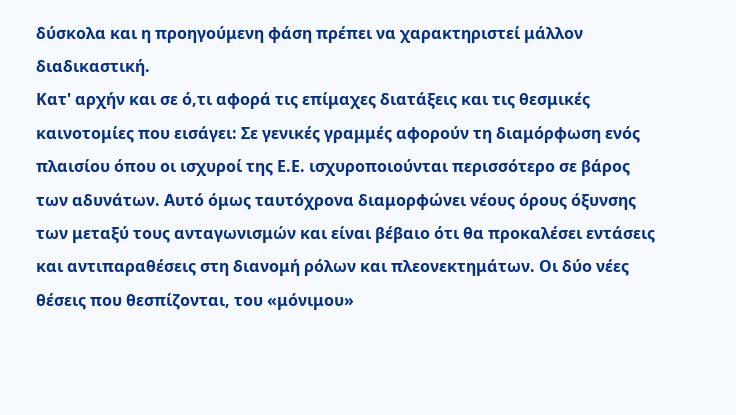δύσκολα και η προηγούμενη φάση πρέπει να χαρακτηριστεί μάλλον διαδικαστική.
Κατ' αρχήν και σε ό,τι αφορά τις επίμαχες διατάξεις και τις θεσμικές καινοτομίες που εισάγει: Σε γενικές γραμμές αφορούν τη διαμόρφωση ενός πλαισίου όπου οι ισχυροί της Ε.Ε. ισχυροποιούνται περισσότερο σε βάρος των αδυνάτων. Αυτό όμως ταυτόχρονα διαμορφώνει νέους όρους όξυνσης των μεταξύ τους ανταγωνισμών και είναι βέβαιο ότι θα προκαλέσει εντάσεις και αντιπαραθέσεις στη διανομή ρόλων και πλεονεκτημάτων. Οι δύο νέες θέσεις που θεσπίζονται, του «μόνιμου»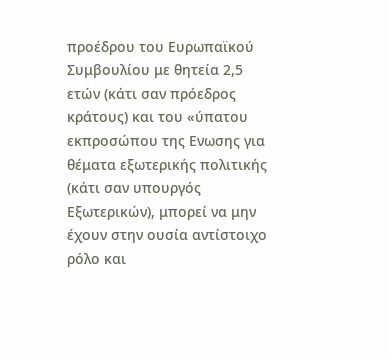προέδρου του Ευρωπαϊκού Συμβουλίου με θητεία 2,5 ετών (κάτι σαν πρόεδρος κράτους) και του «ύπατου εκπροσώπου της Ενωσης για θέματα εξωτερικής πολιτικής (κάτι σαν υπουργός Εξωτερικών), μπορεί να μην έχουν στην ουσία αντίστοιχο ρόλο και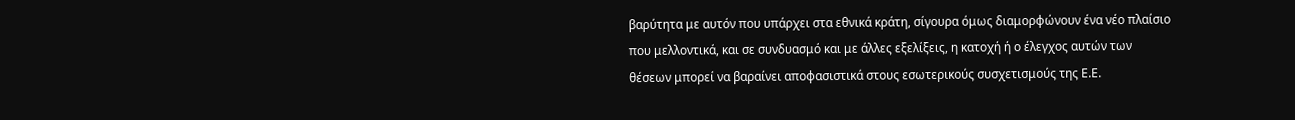βαρύτητα με αυτόν που υπάρχει στα εθνικά κράτη, σίγουρα όμως διαμορφώνουν ένα νέο πλαίσιο που μελλοντικά, και σε συνδυασμό και με άλλες εξελίξεις, η κατοχή ή ο έλεγχος αυτών των θέσεων μπορεί να βαραίνει αποφασιστικά στους εσωτερικούς συσχετισμούς της Ε.Ε.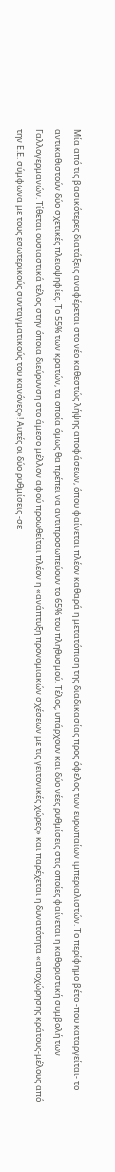Μία από τις βασικότερες διατάξεις αναφέρεται στο νέο καθεστώς λήψης αποφάσεων, όπου φαίνεται πλέον καθαρά η μετατόπιση της διαδικασίας προς όφελος των ευρωπαίων ιμπεριαλιστών. Το περίφημο βέτο -που καταργείται- το αντικαθιστούν δύο σχετικές πλειοψηφίες. Το 55% των κρατών, τα οποία όμως θα πρέπει να αντιπροσωπεύουν το 65% του πληθυσμού. Τέλος, υπάρχουν και δύο νέες ρυθμίσεις στις οποίες φαίνεται η καθοριστική συμβολή των Γαλλογερμανών. Τίθεται ουσιαστικά τέλος στην όποια διεύρυνση στο άμεσο μέλλον αφού προωθείται πλέον η «ανάπτυξη προνομιακών σχέσεων με τις γειτονικές χώρες» και παρέχεται η δυνατότητα «αποχώρησης κράτους-μέλους από την Ε.Ε. σύμφωνα με τους εσωτερικούς συνταγματικούς του κανόνες»! Αυτές οι δύο ρυθμίσεις -σε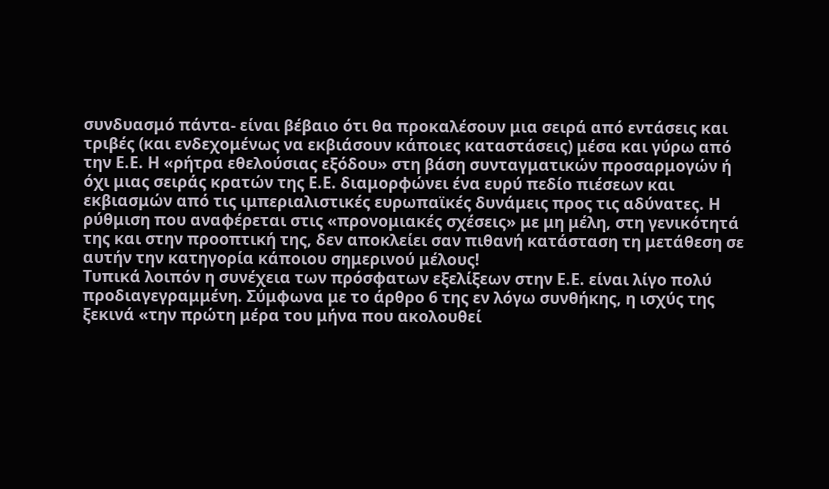συνδυασμό πάντα- είναι βέβαιο ότι θα προκαλέσουν μια σειρά από εντάσεις και τριβές (και ενδεχομένως να εκβιάσουν κάποιες καταστάσεις) μέσα και γύρω από την Ε.Ε. Η «ρήτρα εθελούσιας εξόδου» στη βάση συνταγματικών προσαρμογών ή όχι μιας σειράς κρατών της Ε.Ε. διαμορφώνει ένα ευρύ πεδίο πιέσεων και εκβιασμών από τις ιμπεριαλιστικές ευρωπαϊκές δυνάμεις προς τις αδύνατες. Η ρύθμιση που αναφέρεται στις «προνομιακές σχέσεις» με μη μέλη, στη γενικότητά της και στην προοπτική της, δεν αποκλείει σαν πιθανή κατάσταση τη μετάθεση σε αυτήν την κατηγορία κάποιου σημερινού μέλους!
Τυπικά λοιπόν η συνέχεια των πρόσφατων εξελίξεων στην Ε.Ε. είναι λίγο πολύ προδιαγεγραμμένη. Σύμφωνα με το άρθρο 6 της εν λόγω συνθήκης, η ισχύς της ξεκινά «την πρώτη μέρα του μήνα που ακολουθεί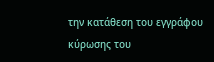την κατάθεση του εγγράφου κύρωσης του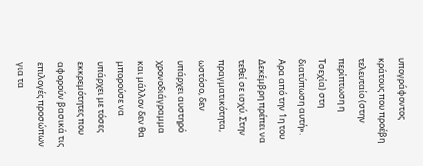υπογράφοντος κράτους που προέβη τελευταίο (στην περίπτωση η Τσεχία) στη διατύπωση αυτή». Αρα από την 1η του Δεκέμβρη πρέπει να τεθεί σε ισχύ. Στην πραγματικότητα, ωστόσο, δεν υπάρχει αυστηρό χρονοδιάγραμμα και μάλλον δεν θα μπορούσε να υπάρχει με τόσες εκκρεμότητες που αφορούν βασικά τις επιλογές προσώπων για τα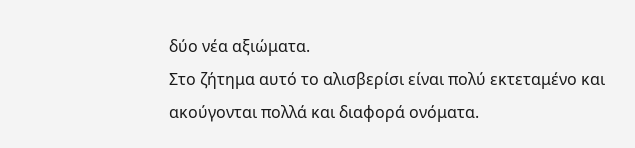δύο νέα αξιώματα.
Στο ζήτημα αυτό το αλισβερίσι είναι πολύ εκτεταμένο και ακούγονται πολλά και διαφορά ονόματα.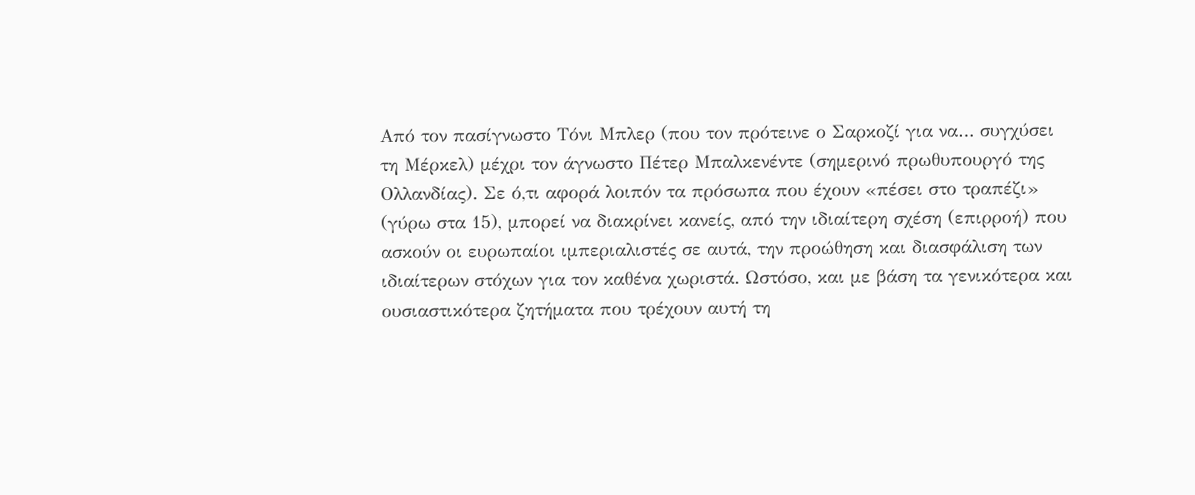Από τον πασίγνωστο Τόνι Μπλερ (που τον πρότεινε ο Σαρκοζί για να… συγχύσει τη Μέρκελ) μέχρι τον άγνωστο Πέτερ Μπαλκενέντε (σημερινό πρωθυπουργό της Ολλανδίας). Σε ό,τι αφορά λοιπόν τα πρόσωπα που έχουν «πέσει στο τραπέζι» (γύρω στα 15), μπορεί να διακρίνει κανείς, από την ιδιαίτερη σχέση (επιρροή) που ασκούν οι ευρωπαίοι ιμπεριαλιστές σε αυτά, την προώθηση και διασφάλιση των ιδιαίτερων στόχων για τον καθένα χωριστά. Ωστόσο, και με βάση τα γενικότερα και ουσιαστικότερα ζητήματα που τρέχουν αυτή τη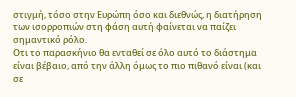στιγμή, τόσο στην Ευρώπη όσο και διεθνώς, η διατήρηση των ισορροπιών στη φάση αυτή φαίνεται να παίζει σημαντικό ρόλο.
Οτι το παρασκήνιο θα ενταθεί σε όλο αυτό το διάστημα είναι βέβαιο, από την άλλη όμως το πιο πιθανό είναι (και σε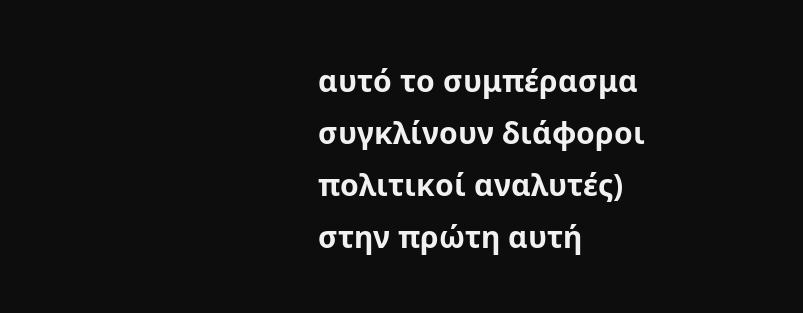αυτό το συμπέρασμα συγκλίνουν διάφοροι πολιτικοί αναλυτές) στην πρώτη αυτή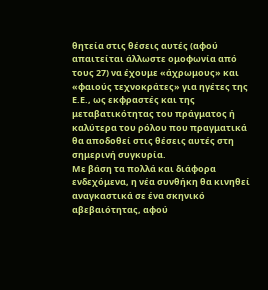θητεία στις θέσεις αυτές (αφού απαιτείται άλλωστε ομοφωνία από τους 27) να έχουμε «άχρωμους» και «φαιούς τεχνοκράτες» για ηγέτες της Ε.Ε., ως εκφραστές και της μεταβατικότητας του πράγματος ή καλύτερα του ρόλου που πραγματικά θα αποδοθεί στις θέσεις αυτές στη σημερινή συγκυρία.
Με βάση τα πολλά και διάφορα ενδεχόμενα, η νέα συνθήκη θα κινηθεί αναγκαστικά σε ένα σκηνικό αβεβαιότητας, αφού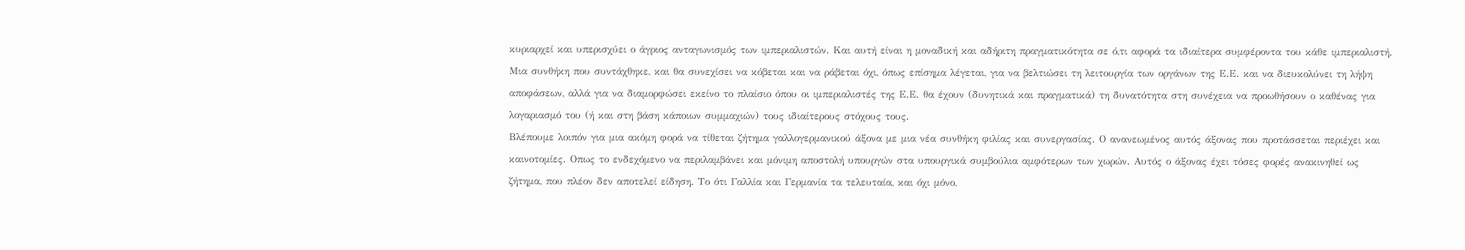κυριαρχεί και υπερισχύει ο άγριος ανταγωνισμός των ιμπεριαλιστών. Και αυτή είναι η μοναδική και αδήριτη πραγματικότητα σε ό,τι αφορά τα ιδιαίτερα συμφέροντα του κάθε ιμπεριαλιστή. Μια συνθήκη που συντάχθηκε, και θα συνεχίσει να κόβεται και να ράβεται όχι, όπως επίσημα λέγεται, για να βελτιώσει τη λειτουργία των οργάνων της Ε.Ε. και να διευκολύνει τη λήψη αποφάσεων, αλλά για να διαμορφώσει εκείνο το πλαίσιο όπου οι ιμπεριαλιστές της Ε.Ε. θα έχουν (δυνητικά και πραγματικά) τη δυνατότητα στη συνέχεια να προωθήσουν ο καθένας για λογαριασμό του (ή και στη βάση κάποιων συμμαχιών) τους ιδιαίτερους στόχους τους.
Βλέπουμε λοιπόν για μια ακόμη φορά να τίθεται ζήτημα γαλλογερμανικού άξονα με μια νέα συνθήκη φιλίας και συνεργασίας. Ο ανανεωμένος αυτός άξονας που προτάσσεται περιέχει και καινοτομίες. Οπως το ενδεχόμενο να περιλαμβάνει και μόνιμη αποστολή υπουργών στα υπουργικά συμβούλια αμφότερων των χωρών. Αυτός ο άξονας έχει τόσες φορές ανακινηθεί ως ζήτημα, που πλέον δεν αποτελεί είδηση. Το ότι Γαλλία και Γερμανία τα τελευταία, και όχι μόνο,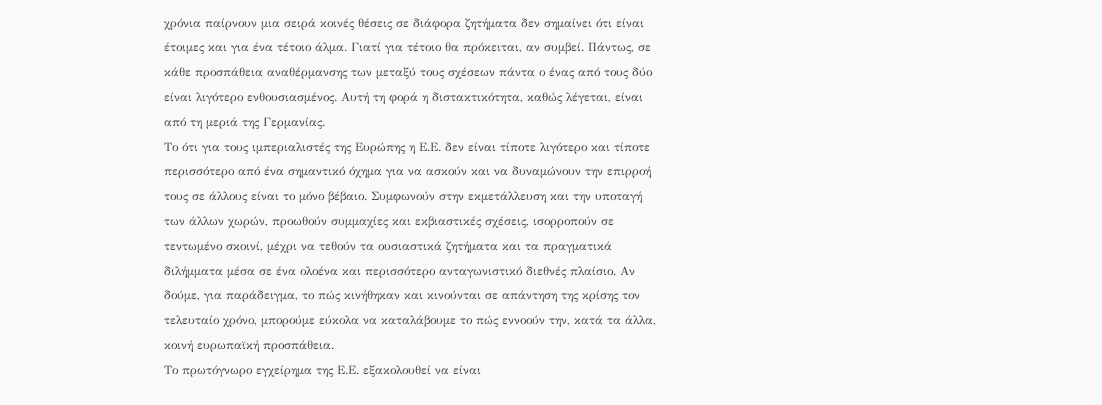χρόνια παίρνουν μια σειρά κοινές θέσεις σε διάφορα ζητήματα δεν σημαίνει ότι είναι έτοιμες και για ένα τέτοιο άλμα. Γιατί για τέτοιο θα πρόκειται, αν συμβεί. Πάντως, σε κάθε προσπάθεια αναθέρμανσης των μεταξύ τους σχέσεων πάντα ο ένας από τους δύο είναι λιγότερο ενθουσιασμένος. Αυτή τη φορά η διστακτικότητα, καθώς λέγεται, είναι από τη μεριά της Γερμανίας.
Το ότι για τους ιμπεριαλιστές της Ευρώπης η Ε.Ε. δεν είναι τίποτε λιγότερο και τίποτε περισσότερο από ένα σημαντικό όχημα για να ασκούν και να δυναμώνουν την επιρροή τους σε άλλους είναι το μόνο βέβαιο. Συμφωνούν στην εκμετάλλευση και την υποταγή των άλλων χωρών, προωθούν συμμαχίες και εκβιαστικές σχέσεις, ισορροπούν σε τεντωμένο σκοινί, μέχρι να τεθούν τα ουσιαστικά ζητήματα και τα πραγματικά διλήμματα μέσα σε ένα ολοένα και περισσότερο ανταγωνιστικό διεθνές πλαίσιο. Αν δούμε, για παράδειγμα, το πώς κινήθηκαν και κινούνται σε απάντηση της κρίσης τον τελευταίο χρόνο, μπορούμε εύκολα να καταλάβουμε το πώς εννοούν την, κατά τα άλλα, κοινή ευρωπαϊκή προσπάθεια.
Το πρωτόγνωρο εγχείρημα της Ε.Ε. εξακολουθεί να είναι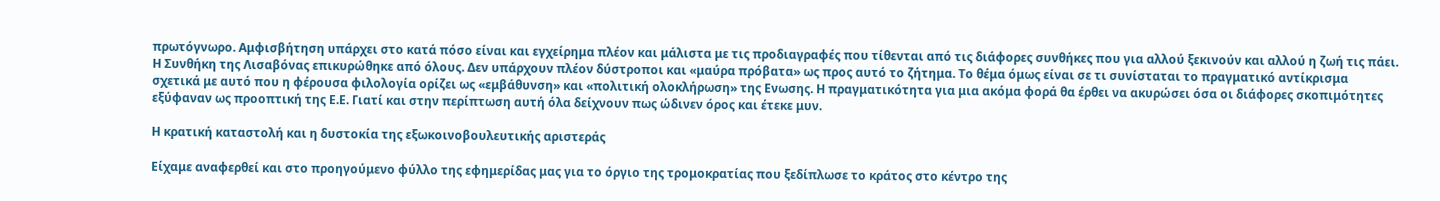πρωτόγνωρο. Αμφισβήτηση υπάρχει στο κατά πόσο είναι και εγχείρημα πλέον και μάλιστα με τις προδιαγραφές που τίθενται από τις διάφορες συνθήκες που για αλλού ξεκινούν και αλλού η ζωή τις πάει. Η Συνθήκη της Λισαβόνας επικυρώθηκε από όλους. Δεν υπάρχουν πλέον δύστροποι και «μαύρα πρόβατα» ως προς αυτό το ζήτημα. Το θέμα όμως είναι σε τι συνίσταται το πραγματικό αντίκρισμα σχετικά με αυτό που η φέρουσα φιλολογία ορίζει ως «εμβάθυνση» και «πολιτική ολοκλήρωση» της Ενωσης. Η πραγματικότητα για μια ακόμα φορά θα έρθει να ακυρώσει όσα οι διάφορες σκοπιμότητες εξύφαναν ως προοπτική της Ε.Ε. Γιατί και στην περίπτωση αυτή όλα δείχνουν πως ώδινεν όρος και έτεκε μυν.

Η κρατική καταστολή και η δυστοκία της εξωκοινοβουλευτικής αριστεράς

Είχαμε αναφερθεί και στο προηγούμενο φύλλο της εφημερίδας μας για το όργιο της τρομοκρατίας που ξεδίπλωσε το κράτος στο κέντρο της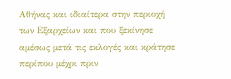Αθήνας και ιδιαίτερα στην περιοχή των Εξαρχείων και που ξεκίνησε αμέσως μετά τις εκλογές και κράτησε περίπου μέχρι πριν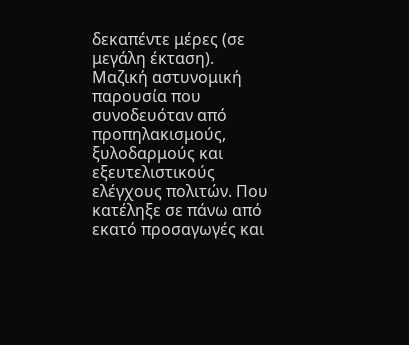δεκαπέντε μέρες (σε μεγάλη έκταση). Μαζική αστυνομική παρουσία που συνοδευόταν από προπηλακισμούς, ξυλοδαρμούς και εξευτελιστικούς ελέγχους πολιτών. Που κατέληξε σε πάνω από εκατό προσαγωγές και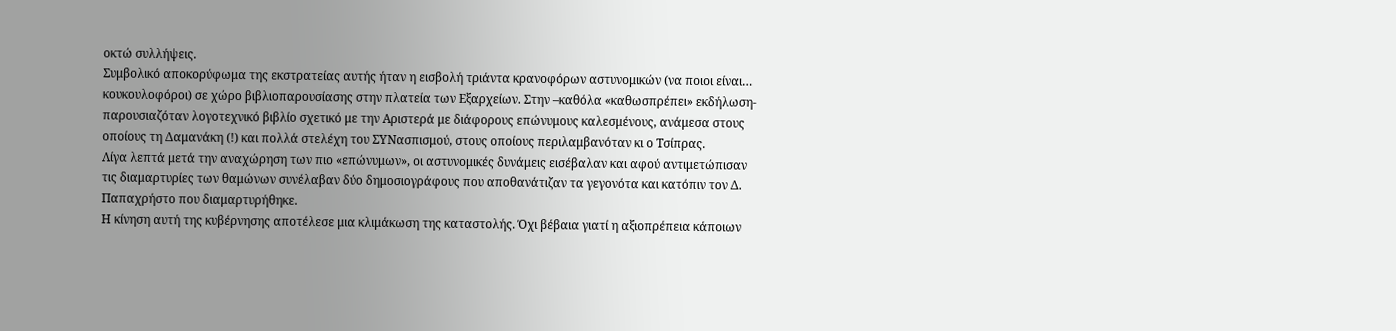οκτώ συλλήψεις.
Συμβολικό αποκορύφωμα της εκστρατείας αυτής ήταν η εισβολή τριάντα κρανοφόρων αστυνομικών (να ποιοι είναι… κουκουλοφόροι) σε χώρο βιβλιοπαρουσίασης στην πλατεία των Εξαρχείων. Στην –καθόλα «καθωσπρέπει» εκδήλωση- παρουσιαζόταν λογοτεχνικό βιβλίο σχετικό με την Αριστερά με διάφορους επώνυμους καλεσμένους, ανάμεσα στους οποίους τη Δαμανάκη (!) και πολλά στελέχη του ΣΥΝασπισμού, στους οποίους περιλαμβανόταν κι ο Τσίπρας.
Λίγα λεπτά μετά την αναχώρηση των πιο «επώνυμων», οι αστυνομικές δυνάμεις εισέβαλαν και αφού αντιμετώπισαν τις διαμαρτυρίες των θαμώνων συνέλαβαν δύο δημοσιογράφους που αποθανάτιζαν τα γεγονότα και κατόπιν τον Δ. Παπαχρήστο που διαμαρτυρήθηκε.
Η κίνηση αυτή της κυβέρνησης αποτέλεσε μια κλιμάκωση της καταστολής. Όχι βέβαια γιατί η αξιοπρέπεια κάποιων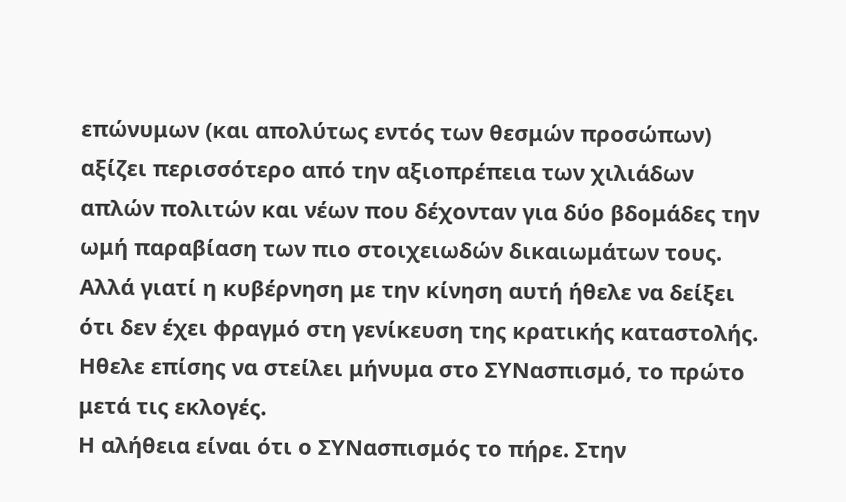επώνυμων (και απολύτως εντός των θεσμών προσώπων) αξίζει περισσότερο από την αξιοπρέπεια των χιλιάδων απλών πολιτών και νέων που δέχονταν για δύο βδομάδες την ωμή παραβίαση των πιο στοιχειωδών δικαιωμάτων τους. Αλλά γιατί η κυβέρνηση με την κίνηση αυτή ήθελε να δείξει ότι δεν έχει φραγμό στη γενίκευση της κρατικής καταστολής. Ηθελε επίσης να στείλει μήνυμα στο ΣΥΝασπισμό, το πρώτο μετά τις εκλογές.
Η αλήθεια είναι ότι ο ΣΥΝασπισμός το πήρε. Στην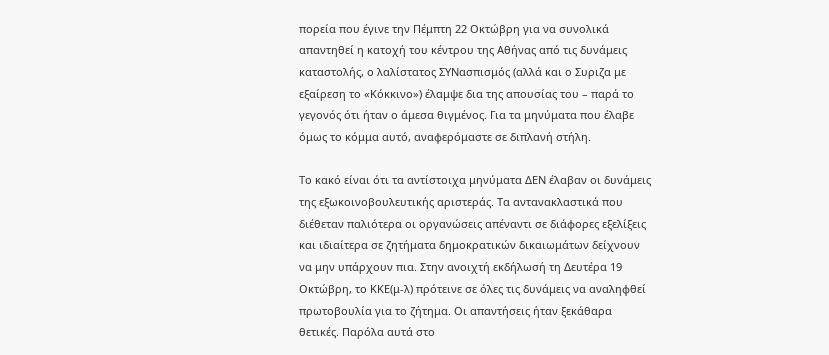πορεία που έγινε την Πέμπτη 22 Οκτώβρη για να συνολικά απαντηθεί η κατοχή του κέντρου της Αθήνας από τις δυνάμεις καταστολής, ο λαλίστατος ΣΥΝασπισμός (αλλά και ο Συριζα με εξαίρεση το «Κόκκινο») έλαμψε δια της απουσίας του – παρά το γεγονός ότι ήταν ο άμεσα θιγμένος. Για τα μηνύματα που έλαβε όμως το κόμμα αυτό, αναφερόμαστε σε διπλανή στήλη.

Το κακό είναι ότι τα αντίστοιχα μηνύματα ΔΕΝ έλαβαν οι δυνάμεις της εξωκοινοβουλευτικής αριστεράς. Τα αντανακλαστικά που διέθεταν παλιότερα οι οργανώσεις απέναντι σε διάφορες εξελίξεις και ιδιαίτερα σε ζητήματα δημοκρατικών δικαιωμάτων δείχνουν να μην υπάρχουν πια. Στην ανοιχτή εκδήλωσή τη Δευτέρα 19 Οκτώβρη, το ΚΚΕ(μ-λ) πρότεινε σε όλες τις δυνάμεις να αναληφθεί πρωτοβουλία για το ζήτημα. Οι απαντήσεις ήταν ξεκάθαρα θετικές. Παρόλα αυτά στο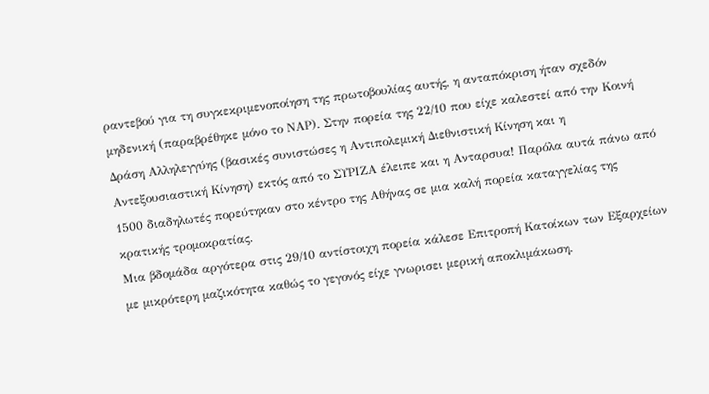ραντεβού για τη συγκεκριμενοποίηση της πρωτοβουλίας αυτής, η ανταπόκριση ήταν σχεδόν μηδενική (παραβρέθηκε μόνο το ΝΑΡ). Στην πορεία της 22/10 που είχε καλεστεί από την Κοινή Δράση Αλληλεγγύης (βασικές συνιστώσες η Αντιπολεμική Διεθνιστική Κίνηση και η Αντεξουσιαστική Κίνηση) εκτός από το ΣΥΡΙΖΑ έλειπε και η Ανταρσυα! Παρόλα αυτά πάνω από 1500 διαδηλωτές πορεύτηκαν στο κέντρο της Αθήνας σε μια καλή πορεία καταγγελίας της κρατικής τρομοκρατίας.
Μια βδομάδα αργότερα στις 29/10 αντίστοιχη πορεία κάλεσε Επιτροπή Κατοίκων των Εξαρχείων με μικρότερη μαζικότητα καθώς το γεγονός είχε γνωρισει μερική αποκλιμάκωση.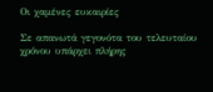Οι χαμένες ευκαιρίες

Σε απανωτά γεγονότα του τελευταίου χρόνου υπάρχει πλήρης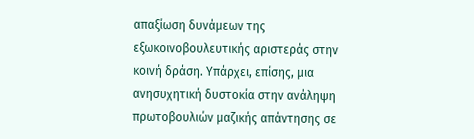απαξίωση δυνάμεων της εξωκοινοβουλευτικής αριστεράς στην κοινή δράση. Υπάρχει, επίσης, μια ανησυχητική δυστοκία στην ανάληψη πρωτοβουλιών μαζικής απάντησης σε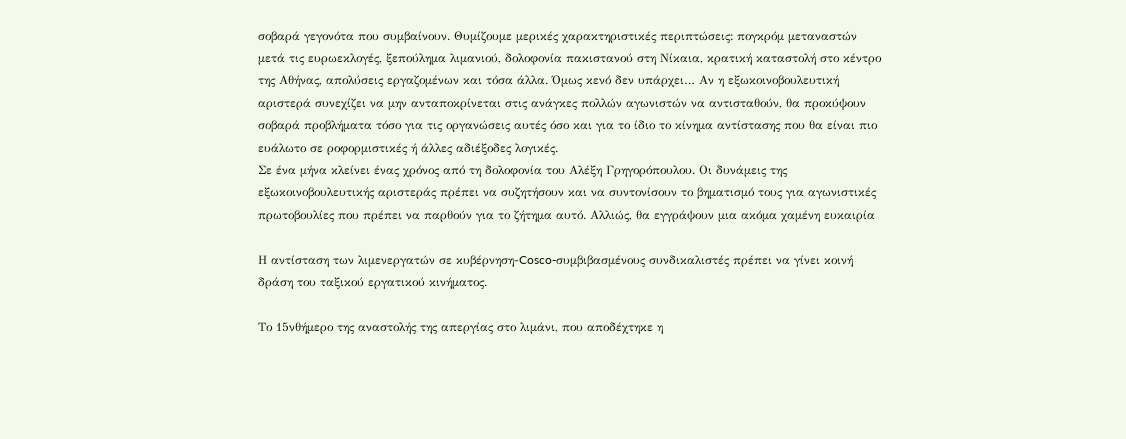σοβαρά γεγονότα που συμβαίνουν. Θυμίζουμε μερικές χαρακτηριστικές περιπτώσεις: πογκρόμ μεταναστών μετά τις ευρωεκλογές, ξεπούλημα λιμανιού, δολοφονία πακιστανού στη Νίκαια, κρατική καταστολή στο κέντρο της Αθήνας, απολύσεις εργαζομένων και τόσα άλλα. Όμως κενό δεν υπάρχει… Αν η εξωκοινοβουλευτική αριστερά συνεχίζει να μην ανταποκρίνεται στις ανάγκες πολλών αγωνιστών να αντισταθούν, θα προκύψουν σοβαρά προβλήματα τόσο για τις οργανώσεις αυτές όσο και για το ίδιο το κίνημα αντίστασης που θα είναι πιο ευάλωτο σε ροφορμιστικές ή άλλες αδιέξοδες λογικές.
Σε ένα μήνα κλείνει ένας χρόνος από τη δολοφονία του Αλέξη Γρηγορόπουλου. Οι δυνάμεις της εξωκοινοβουλευτικής αριστεράς πρέπει να συζητήσουν και να συντονίσουν το βηματισμό τους για αγωνιστικές πρωτοβουλίες που πρέπει να παρθούν για το ζήτημα αυτό. Αλλιώς, θα εγγράψουν μια ακόμα χαμένη ευκαιρία

Η αντίσταση των λιμενεργατών σε κυβέρνηση-Cosco-συμβιβασμένους συνδικαλιστές πρέπει να γίνει κοινή δράση του ταξικού εργατικού κινήματος.

Το 15νθήμερο της αναστολής της απεργίας στο λιμάνι, που αποδέχτηκε η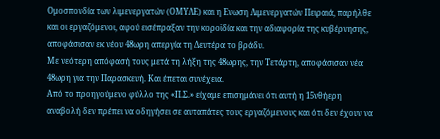Ομοσπονδία των λιμενεργατών (ΟΜΥΛΕ) και η Ενωση Λιμενεργατών Πειραιά, παρήλθε και οι εργαζόμενοι, αφού εισέπραξαν την κοροϊδία και την αδιαφορία της κυβέρνησης, αποφάσισαν εκ νέου 48ωρη απεργία τη Δευτέρα το βράδυ.
Με νεότερη απόφασή τους μετά τη λήξη της 48ωρης, την Τετάρτη, αποφάσισαν νέα 48ωρη για την Παρασκευή. Και έπεται συνέχεια.
Από το προηγούμενο φύλλο της «Π.Σ.» είχαμε επισημάνει ότι αυτή η 15νθήερη αναβολή δεν πρέπει να οδηγήσει σε αυταπάτες τους εργαζόμενους και ότι δεν έχουν να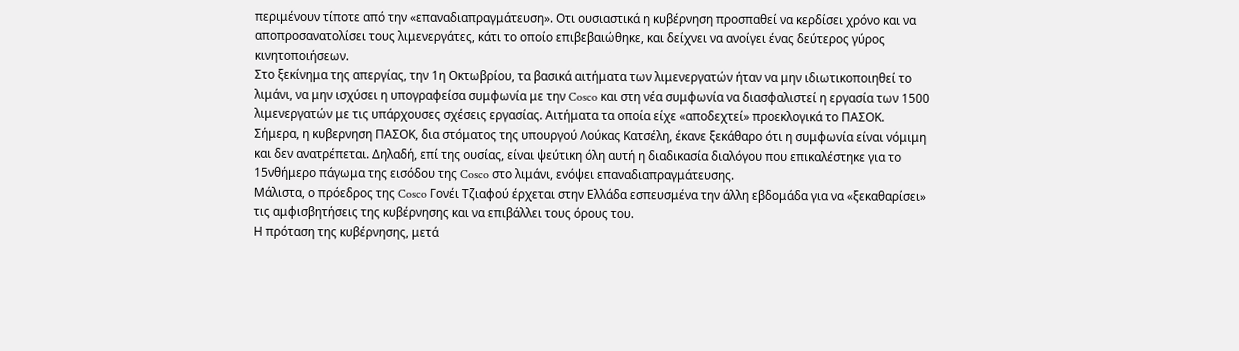περιμένουν τίποτε από την «επαναδιαπραγμάτευση». Οτι ουσιαστικά η κυβέρνηση προσπαθεί να κερδίσει χρόνο και να αποπροσανατολίσει τους λιμενεργάτες, κάτι το οποίο επιβεβαιώθηκε, και δείχνει να ανοίγει ένας δεύτερος γύρος κινητοποιήσεων.
Στο ξεκίνημα της απεργίας, την 1η Οκτωβρίου, τα βασικά αιτήματα των λιμενεργατών ήταν να μην ιδιωτικοποιηθεί το λιμάνι, να μην ισχύσει η υπογραφείσα συμφωνία με την Cosco και στη νέα συμφωνία να διασφαλιστεί η εργασία των 1500 λιμενεργατών με τις υπάρχουσες σχέσεις εργασίας. Αιτήματα τα οποία είχε «αποδεχτεί» προεκλογικά το ΠΑΣΟΚ.
Σήμερα, η κυβερνηση ΠΑΣΟΚ, δια στόματος της υπουργού Λούκας Κατσέλη, έκανε ξεκάθαρο ότι η συμφωνία είναι νόμιμη και δεν ανατρέπεται. Δηλαδή, επί της ουσίας, είναι ψεύτικη όλη αυτή η διαδικασία διαλόγου που επικαλέστηκε για το 15νθήμερο πάγωμα της εισόδου της Cosco στο λιμάνι, ενόψει επαναδιαπραγμάτευσης.
Μάλιστα, ο πρόεδρος της Cosco Γονέι Τζιαφού έρχεται στην Ελλάδα εσπευσμένα την άλλη εβδομάδα για να «ξεκαθαρίσει» τις αμφισβητήσεις της κυβέρνησης και να επιβάλλει τους όρους του.
Η πρόταση της κυβέρνησης, μετά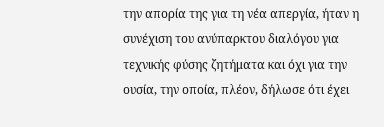την απορία της για τη νέα απεργία, ήταν η συνέχιση του ανύπαρκτου διαλόγου για τεχνικής φύσης ζητήματα και όχι για την ουσία, την οποία, πλέον, δήλωσε ότι έχει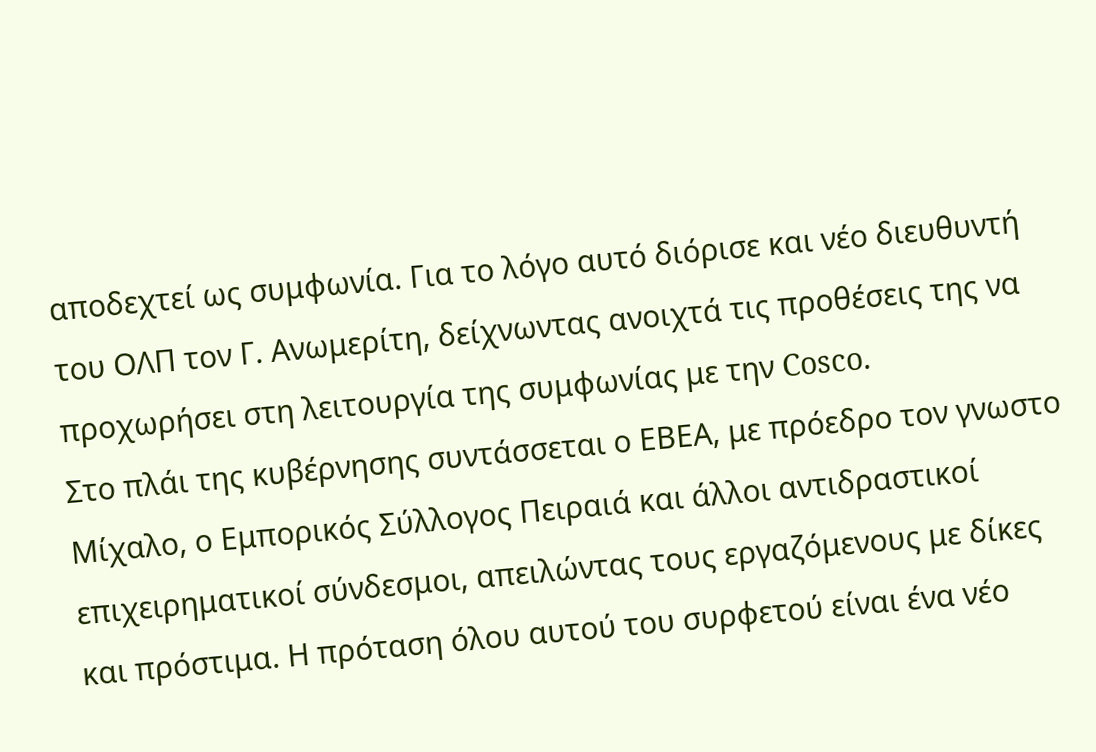αποδεχτεί ως συμφωνία. Για το λόγο αυτό διόρισε και νέο διευθυντή του ΟΛΠ τον Γ. Ανωμερίτη, δείχνωντας ανοιχτά τις προθέσεις της να προχωρήσει στη λειτουργία της συμφωνίας με την Cosco.
Στο πλάι της κυβέρνησης συντάσσεται ο ΕΒΕΑ, με πρόεδρο τον γνωστο Μίχαλο, ο Εμπορικός Σύλλογος Πειραιά και άλλοι αντιδραστικοί επιχειρηματικοί σύνδεσμοι, απειλώντας τους εργαζόμενους με δίκες και πρόστιμα. Η πρόταση όλου αυτού του συρφετού είναι ένα νέο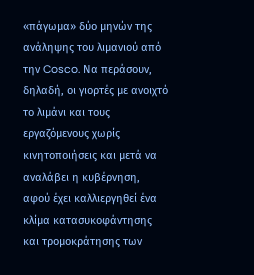«πάγωμα» δύο μηνών της ανάληψης του λιμανιού από την Cosco. Να περάσουν, δηλαδή, οι γιορτές με ανοιχτό το λιμάνι και τους εργαζόμενους χωρίς κινητοποιήσεις και μετά να αναλάβει η κυβέρνηση, αφού έχει καλλιεργηθεί ένα κλίμα κατασυκοφάντησης και τρομοκράτησης των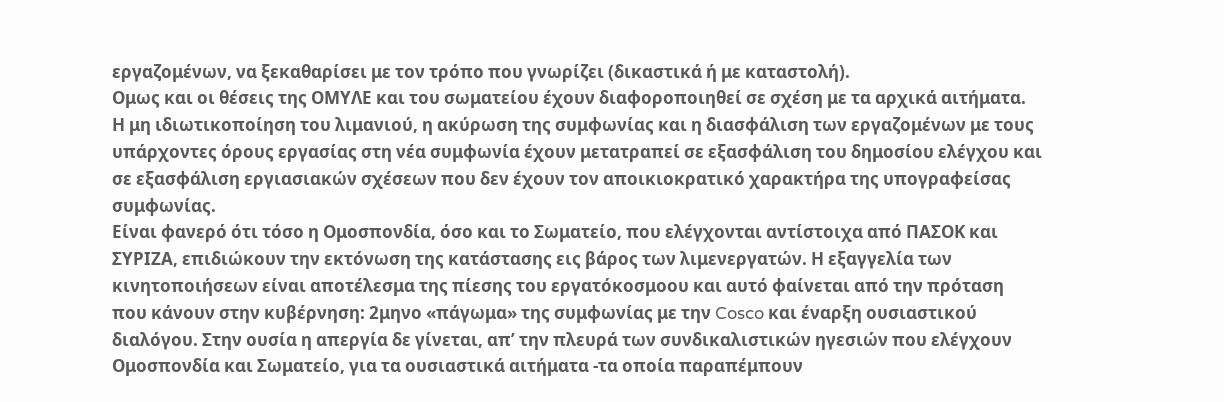εργαζομένων, να ξεκαθαρίσει με τον τρόπο που γνωρίζει (δικαστικά ή με καταστολή).
Ομως και οι θέσεις της ΟΜΥΛΕ και του σωματείου έχουν διαφοροποιηθεί σε σχέση με τα αρχικά αιτήματα. Η μη ιδιωτικοποίηση του λιμανιού, η ακύρωση της συμφωνίας και η διασφάλιση των εργαζομένων με τους υπάρχοντες όρους εργασίας στη νέα συμφωνία έχουν μετατραπεί σε εξασφάλιση του δημοσίου ελέγχου και σε εξασφάλιση εργιασιακών σχέσεων που δεν έχουν τον αποικιοκρατικό χαρακτήρα της υπογραφείσας συμφωνίας.
Είναι φανερό ότι τόσο η Ομοσπονδία, όσο και το Σωματείο, που ελέγχονται αντίστοιχα από ΠΑΣΟΚ και ΣΥΡΙΖΑ, επιδιώκουν την εκτόνωση της κατάστασης εις βάρος των λιμενεργατών. Η εξαγγελία των κινητοποιήσεων είναι αποτέλεσμα της πίεσης του εργατόκοσμοου και αυτό φαίνεται από την πρόταση που κάνουν στην κυβέρνηση: 2μηνο «πάγωμα» της συμφωνίας με την Cosco και έναρξη ουσιαστικού διαλόγου. Στην ουσία η απεργία δε γίνεται, απ’ την πλευρά των συνδικαλιστικών ηγεσιών που ελέγχουν Ομοσπονδία και Σωματείο, για τα ουσιαστικά αιτήματα -τα οποία παραπέμπουν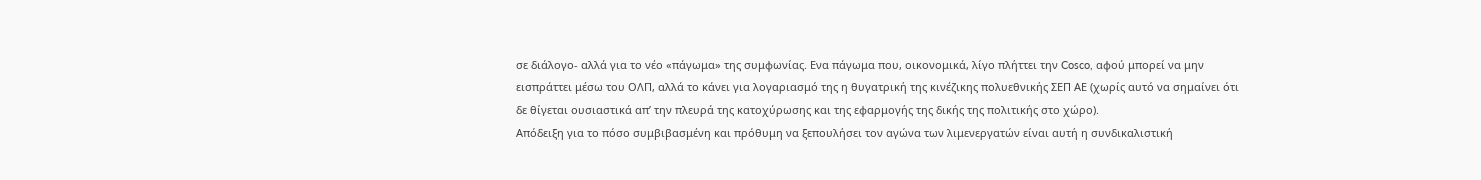σε διάλογο- αλλά για το νέο «πάγωμα» της συμφωνίας. Ενα πάγωμα που, οικονομικά, λίγο πλήττει την Cosco, αφού μπορεί να μην εισπράττει μέσω του ΟΛΠ, αλλά το κάνει για λογαριασμό της η θυγατρική της κινέζικης πολυεθνικής ΣΕΠ ΑΕ (χωρίς αυτό να σημαίνει ότι δε θίγεται ουσιαστικά απ’ την πλευρά της κατοχύρωσης και της εφαρμογής της δικής της πολιτικής στο χώρο).
Απόδειξη για το πόσο συμβιβασμένη και πρόθυμη να ξεπουλήσει τον αγώνα των λιμενεργατών είναι αυτή η συνδικαλιστική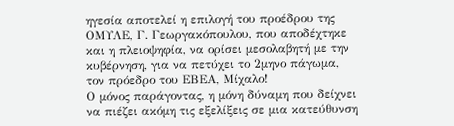ηγεσία αποτελεί η επιλογή του προέδρου της ΟΜΥΛΕ, Γ. Γεωργακόπουλου, που αποδέχτηκε και η πλειοψηφία, να ορίσει μεσολαβητή με την κυβέρνηση, για να πετύχει το 2μηνο πάγωμα, τον πρόεδρο του ΕΒΕΑ, Μίχαλο!
Ο μόνος παράγοντας, η μόνη δύναμη που δείχνει να πιέζει ακόμη τις εξελίξεις σε μια κατεύθυνση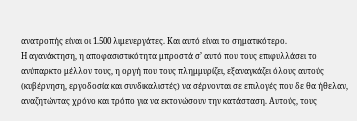ανατροπής είναι οι 1.500 λιμενεργάτες. Και αυτό είναι το σηματικότερο.
Η αγανάκτηση, η αποφασιστικότητα μπροστά σ’ αυτό που τους επιφυλλάσει το ανύπαρκτο μέλλον τους, η οργή που τους πλημμυρίζει, εξαναγκάζει όλους αυτούς (κυβέρνηση, εργοδοσία και συνδικαλιστές) να σέρνονται σε επιλογές που δε θα ήθελαν, αναζητώντας χρόνο και τρόπο για να εκτονώσουν την κατάσταση. Αυτούς, τους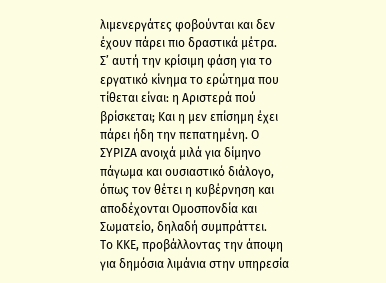λιμενεργάτες φοβούνται και δεν έχουν πάρει πιο δραστικά μέτρα.
Σ’ αυτή την κρίσιμη φάση για το εργατικό κίνημα το ερώτημα που τίθεται είναι: η Αριστερά πού βρίσκεται; Και η μεν επίσημη έχει πάρει ήδη την πεπατημένη. Ο ΣΥΡΙΖΑ ανοιχά μιλά για δίμηνο πάγωμα και ουσιαστικό διάλογο, όπως τον θέτει η κυβέρνηση και αποδέχονται Ομοσπονδία και Σωματείο, δηλαδή συμπράττει.
Το ΚΚΕ, προβάλλοντας την άποψη για δημόσια λιμάνια στην υπηρεσία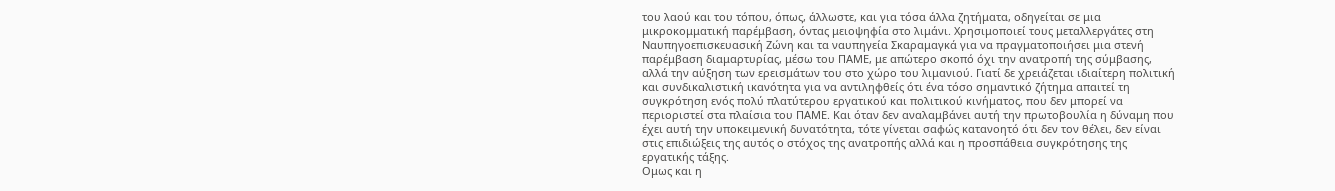του λαού και του τόπου, όπως, άλλωστε, και για τόσα άλλα ζητήματα, οδηγείται σε μια μικροκομματική παρέμβαση, όντας μειοψηφία στο λιμάνι. Χρησιμοποιεί τους μεταλλεργάτες στη Ναυπηγοεπισκευασική Ζώνη και τα ναυπηγεία Σκαραμαγκά για να πραγματοποιήσει μια στενή παρέμβαση διαμαρτυρίας, μέσω του ΠΑΜΕ, με απώτερο σκοπό όχι την ανατροπή της σύμβασης, αλλά την αύξηση των ερεισμάτων του στο χώρο του λιμανιού. Γιατί δε χρειάζεται ιδιαίτερη πολιτική και συνδικαλιστική ικανότητα για να αντιληφθείς ότι ένα τόσο σημαντικό ζήτημα απαιτεί τη συγκρότηση ενός πολύ πλατύτερου εργατικού και πολιτικού κινήματος, που δεν μπορεί να περιοριστεί στα πλαίσια του ΠΑΜΕ. Και όταν δεν αναλαμβάνει αυτή την πρωτοβουλία η δύναμη που έχει αυτή την υποκειμενική δυνατότητα, τότε γίνεται σαφώς κατανοητό ότι δεν τον θέλει, δεν είναι στις επιδιώξεις της αυτός ο στόχος της ανατροπής αλλά και η προσπάθεια συγκρότησης της εργατικής τάξης.
Ομως και η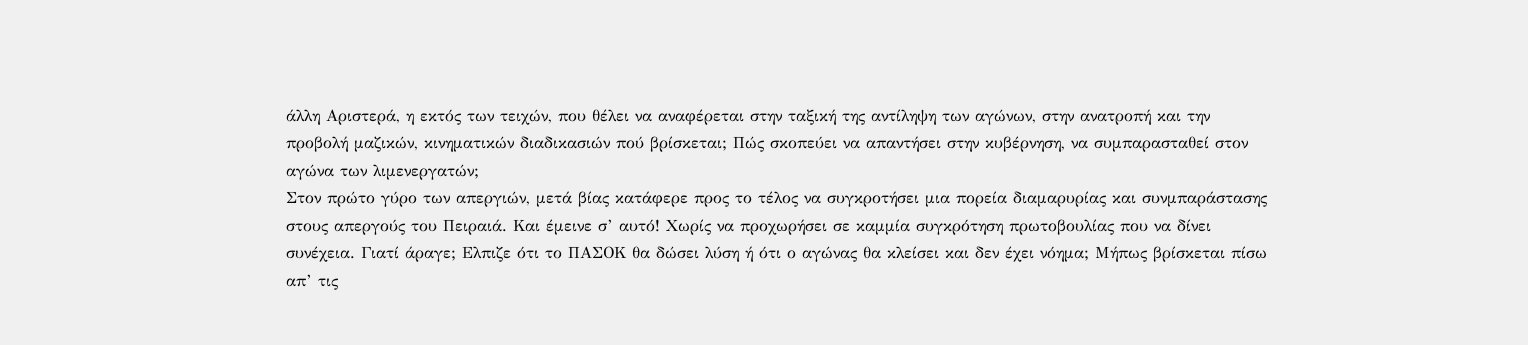άλλη Αριστερά, η εκτός των τειχών, που θέλει να αναφέρεται στην ταξική της αντίληψη των αγώνων, στην ανατροπή και την προβολή μαζικών, κινηματικών διαδικασιών πού βρίσκεται; Πώς σκοπεύει να απαντήσει στην κυβέρνηση, να συμπαρασταθεί στον αγώνα των λιμενεργατών;
Στον πρώτο γύρο των απεργιών, μετά βίας κατάφερε προς το τέλος να συγκροτήσει μια πορεία διαμαρυρίας και συνμπαράστασης στους απεργούς του Πειραιά. Και έμεινε σ’ αυτό! Χωρίς να προχωρήσει σε καμμία συγκρότηση πρωτοβουλίας που να δίνει συνέχεια. Γιατί άραγε; Ελπιζε ότι το ΠΑΣΟΚ θα δώσει λύση ή ότι ο αγώνας θα κλείσει και δεν έχει νόημα; Μήπως βρίσκεται πίσω απ’ τις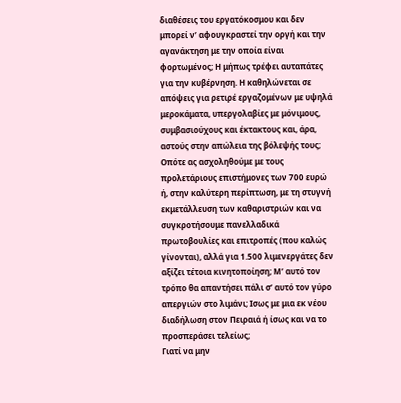διαθέσεις του εργατόκοσμου και δεν μπορεί ν’ αφουγκραστεί την οργή και την αγανάκτηση με την οποία είναι φορτωμένος; Η μήπως τρέφει αυταπάτες για την κυβέρνηση. Η καθηλώνεται σε απόψεις για ρετιρέ εργαζομένων με υψηλά μεροκάματα, υπεργολαβίες με μόνιμους, συμβασιούχους και έκτακτους και, άρα, αστούς στην απώλεια της βόλεψής τους; Οπότε ας ασχοληθούμε με τους προλετάριους επιστήμονες των 700 ευρώ ή, στην καλύτερη περίπτωση, με τη στυγνή εκμετάλλευση των καθαριστριών και να συγκροτήσουμε πανελλαδικά πρωτοβουλίες και επιτροπές (που καλώς γίνονται), αλλά για 1.500 λιμενεργάτες δεν αξίζει τέτοια κινητοποίηση; Μ’ αυτό τον τρόπο θα απαντήσει πάλι σ’ αυτό τον γύρο απεργιών στο λιμάνι; Ισως με μια εκ νέου διαδήλωση στον Πειραιά ή ίσως και να το προσπεράσει τελείως;
Γιατί να μην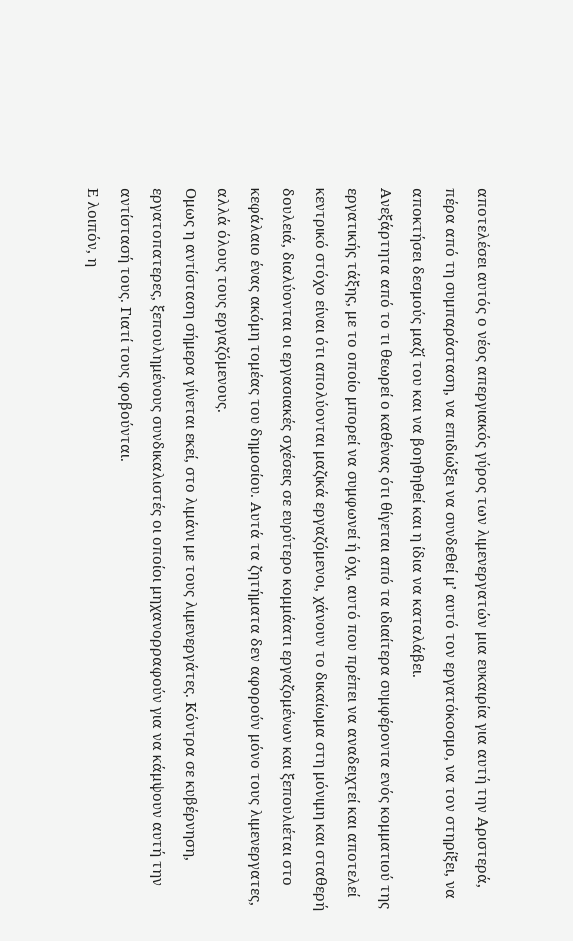αποτελέσει αυτός ο νέος απεργιακός γύρος των λιμενεργατών μια ευκαιρία για αυτή την Αριστερά, πέρα από τη συμπαράσταση, να επιδιώξει να συνδεθεί μ’ αυτό τον εργατόκοσμο, να τον στηρίξει, να αποκτήσει δεσμούς μαζί του και να βοηθηθεί και η ίδια να καταλάβει.
Ανεξάρτητα από το τι θεωρεί ο καθένας ότι θίγεται από τα ιδιαίτερα συμφέροντα ενός κομματιού της εργατικής τάξης, με το οποίο μπορεί να συμφωνεί ή όχι, αυτό που πρέπει να αναδειχτεί και αποτελεί κεντρικό στόχο είναι ότι απολύονται μαζικά εργαζόμενοι, χάνουν το δικαίωμα στη μόνιμη και σταθερή δουλειά, διαλύονται οι εργασιακές σχέσεις σε ευρύτερο κομμάατι εργαζομένων και ξεπουλιέται στο κεφάλαιο ένας ακόμη τομέας του δημοσίου. Αυτά τα ζητήματα δεν αφορούν μόνο τους λιμενεργατες, αλλά όλους τους εργαζόμενους.
Ομως η αντίσταση σήμερα γίνεται εκεί, στο λιμάνι με τους λιμενεργάτες. Κόντρα σε κυβέρνηση, εργατοπατερες, ξεπουλημένους συνδικαλιστές οι οποίοι μηχανορραφούν για να κάμψουν αυτή την αντίστασή τους. Γιατί τους φοβούνται.
Ε λοιπόν, η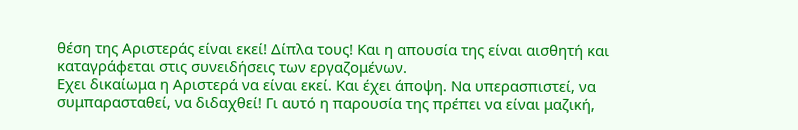θέση της Αριστεράς είναι εκεί! Δίπλα τους! Και η απουσία της είναι αισθητή και καταγράφεται στις συνειδήσεις των εργαζομένων.
Εχει δικαίωμα η Αριστερά να είναι εκεί. Και έχει άποψη. Να υπερασπιστεί, να συμπαρασταθεί, να διδαχθεί! Γι αυτό η παρουσία της πρέπει να είναι μαζική,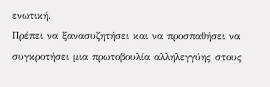ενωτική.
Πρέπει να ξανασυζητήσει και να προσπαθήσει να συγκροτήσει μια πρωτοβουλία αλληλεγγύης στους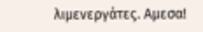λιμενεργάτες. Αμεσα!